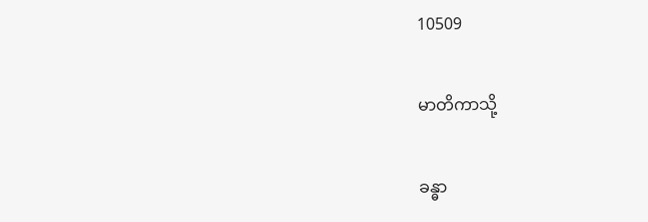10509

မာတိကာသို့

ခန္ဓာ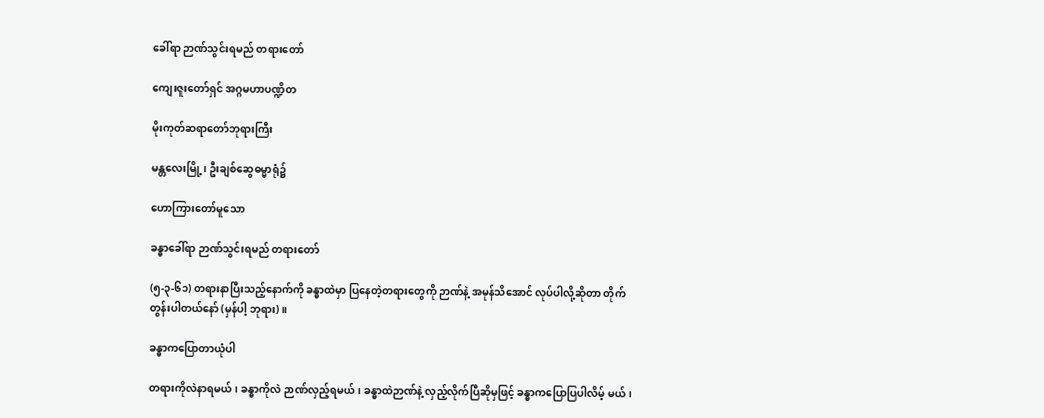ခေါ်ရာ ဉာဏ်သွင်းရမည် တရားတော်

ကျေးဇူးတော်ရှင် အဂ္ဂမဟာပဏ္ဍိတ

မိုးကုတ်ဆရာတော်ဘုရားကြီး

မန္တလေးမြို့၊ ဦးချစ်ဆွေဓမ္မာရုံ၌

ဟောကြားတော်မူသော

ခန္ဓာခေါ်ရာ ဉာဏ်သွင်းရမည် တရားတော်

(၅-၃-၆၁) တရားနာပြီးသည့်နောက်ကို ခန္ဓာထဲမှာ ပြနေတဲ့တရားတွေကို ဉာဏ်နဲ့ အမုန်သိအောင် လုပ်ပါလို့ဆိုတာ တိုက်တွန်းပါတယ်နော် (မှန်ပါ့ ဘုရား)။

ခန္ဓာကပြောတာယုံပါ

တရားကိုလဲနာရမယ်၊ ခန္ဓာကိုလဲ ဉာဏ်လှည့်ရမယ်၊ ခန္ဓာထဲဉာဏ်နဲ့ လှည့်လိုက်ပြီဆိုမှဖြင့် ခန္ဓာကပြောပြပါလိမ့် မယ်၊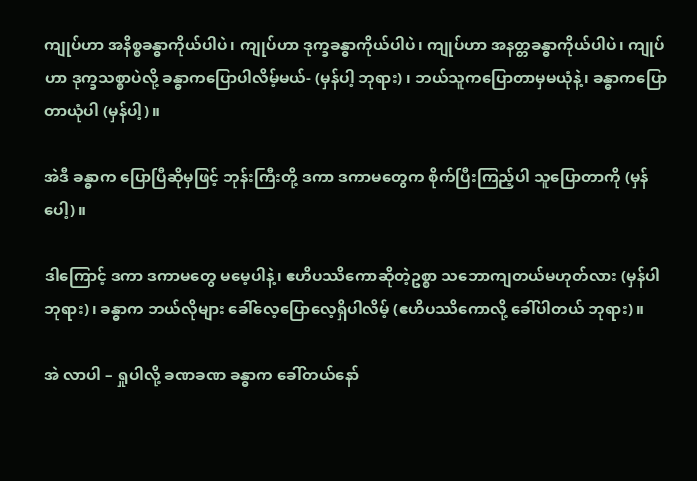ကျုပ်ဟာ အနိစ္စခန္ဓာကိုယ်ပါပဲ၊ ကျုပ်ဟာ ဒုက္ခခန္ဓာကိုယ်ပါပဲ၊ ကျုပ်ဟာ အနတ္တခန္ဓာကိုယ်ပါပဲ၊ ကျုပ်ဟာ ဒုက္ခသစ္စာပဲလို့ ခန္ဓာကပြောပါလိမ့်မယ်- (မှန်ပါ့ ဘုရား) ၊ ဘယ်သူကပြောတာမှမယုံနဲ့၊ ခန္ဓာကပြောတာယုံပါ (မှန်ပါ့)။

အဲဒီ ခန္ဓာက ပြောပြီဆိုမှဖြင့် ဘုန်းကြီးတို့ ဒကာ ဒကာမတွေက စိုက်ပြီးကြည့်ပါ သူပြောတာကို (မှန်ပေါ့)။

ဒါကြောင့် ဒကာ ဒကာမတွေ မမေ့ပါနဲ့၊ ဧဟိပဿိကောဆိုတဲ့ဥစ္စာ သဘောကျတယ်မဟုတ်လား (မှန်ပါ ဘုရား)၊ ခန္ဓာက ဘယ်လိုများ ခေါ်လေ့ပြောလေ့ရှိပါလိမ့် (ဧဟိပဿိကောလို့ ခေါ်ပါတယ် ဘုရား)။

အဲ လာပါ – ရှုပါလို့ ခဏခဏ ခန္ဓာက ခေါ်တယ်နော်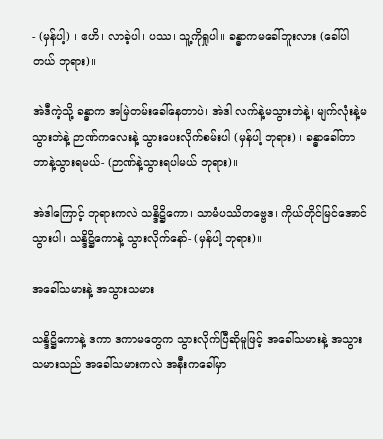- (မှန်ပါ့) ၊ ဧဟိ၊ လာခဲ့ပါ၊ ပဿ၊ သူ့ကိုရှုပါ။ ခန္ဓာကမခေါ်ဘူးလား (ခေါ်ပါတယ် ဘုရား)။

အဲဒီကဲ့သို့ ခန္ဓာက အမြဲတမ်းခေါ်နေတာပဲ၊ အဲဒါ လက်နဲ့မသွားဘဲနဲ့၊ မျက်လုံးနဲ့မသွားဘဲနဲ့ ဉာဏ်ကလေးနဲ့ သွားပေးလိုက်စမ်းပါ (မှန်ပါ့ ဘုရား) ၊ ခန္ဓာခေါ်တာ ဘာနဲ့သွားရမယ်- (ဉာဏ်နဲ့သွားရပါမယ် ဘုရား)။

အဲဒါကြောင့် ဘုရားကလဲ သန္ဒိဋ္ဌိကော၊ သာမံပဿိတဗ္ဗေဒ၊ ကိုယ်တိုင်မြင်အောင်သွားပါ၊ သန္ဒိဋ္ဌိကောနဲ့ သွားလိုက်နော်- (မှန်ပါ့ ဘုရား)။

အခေါ်သမားနဲ့ အသွားသမား

သန္ဒိဋ္ဌိကောနဲ့ ဒကာ ဒကာမတွေက သွားလိုက်ပြီဆိုမူဖြင့် အခေါ်သမားနဲ့ အသွားသမားသည် အခေါ်သမားကလဲ အနီးကခေါ်မှာ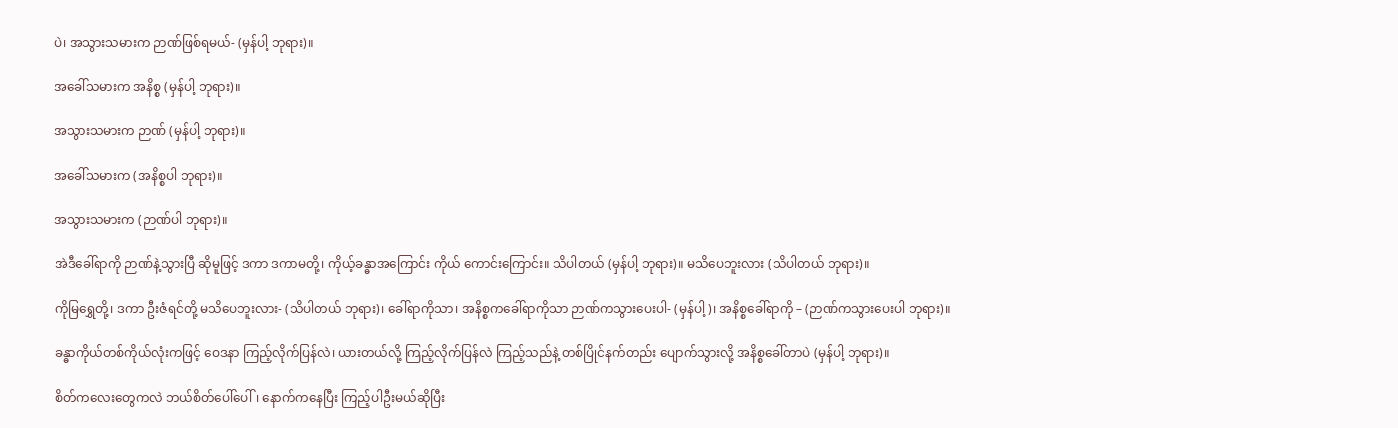ပဲ၊ အသွားသမားက ဉာဏ်ဖြစ်ရမယ်- (မှန်ပါ့ ဘုရား)။

အခေါ်သမားက အနိစ္စ (မှန်ပါ့ ဘုရား)။

အသွားသမားက ဉာဏ် (မှန်ပါ့ ဘုရား)။

အခေါ်သမားက (အနိစ္စပါ ဘုရား)။

အသွားသမားက (ဉာဏ်ပါ ဘုရား)။

အဲဒီခေါ်ရာကို ဉာဏ်နဲ့သွားပြီ ဆိုမူဖြင့် ဒကာ ဒကာမတို့၊ ကိုယ့်ခန္ဓာအကြောင်း ကိုယ် ကောင်းကြောင်း။ သိပါတယ် (မှန်ပါ့ ဘုရား)။ မသိပေဘူးလား (သိပါတယ် ဘုရား)။

ကိုမြရွှေတို့၊ ဒကာ ဦးဇံရင်တို့ မသိပေဘူးလား- (သိပါတယ် ဘုရား)၊ ခေါ်ရာကိုသာ၊ အနိစ္စကခေါ်ရာကိုသာ ဉာဏ်ကသွားပေးပါ- (မှန်ပါ့)၊ အနိစ္စခေါ်ရာကို – (ဉာဏ်ကသွားပေးပါ ဘုရား)။

ခန္ဓာကိုယ်တစ်ကိုယ်လုံးကဖြင့် ဝေဒနာ ကြည့်လိုက်ပြန်လဲ၊ ယားတယ်လို့ ကြည့်လိုက်ပြန်လဲ ကြည့်သည်နဲ့ တစ်ပြိုင်နက်တည်း ပျောက်သွားလို့ အနိစ္စခေါ်တာပဲ (မှန်ပါ့ ဘုရား)။

စိတ်ကလေးတွေကလဲ ဘယ်စိတ်ပေါ်ပေါ်၊ နောက်ကနေပြီး ကြည့်ပါဦးမယ်ဆိုပြီး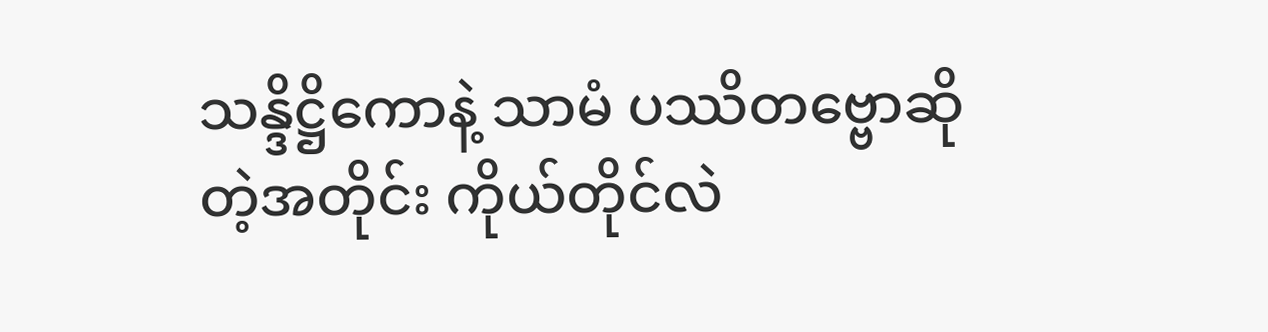သန္ဒိဋ္ဌိကောနဲ့ သာမံ ပဿိတဗ္ဗောဆိုတဲ့အတိုင်း ကိုယ်တိုင်လဲ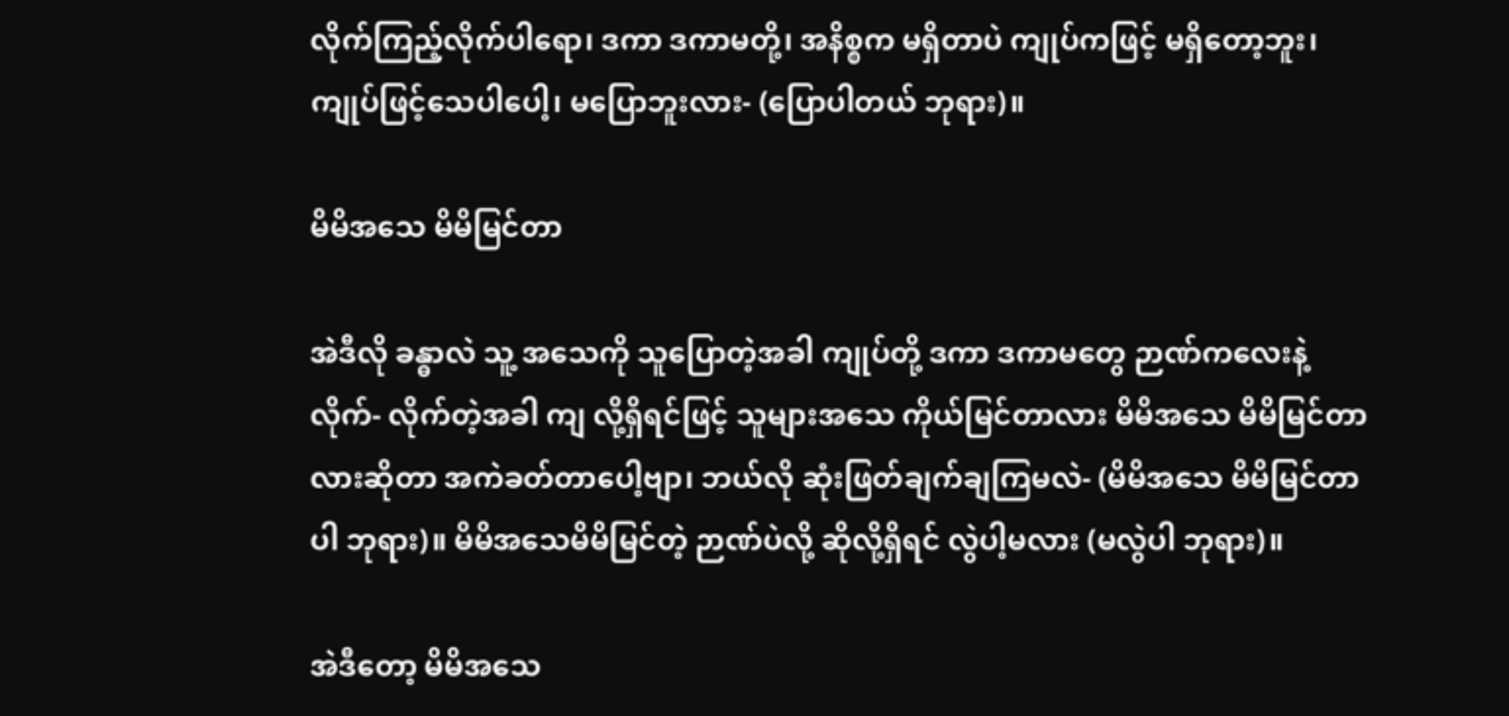လိုက်ကြည့်လိုက်ပါရော၊ ဒကာ ဒကာမတို့၊ အနိစ္စက မရှိတာပဲ ကျုပ်ကဖြင့် မရှိတော့ဘူး၊ ကျုပ်ဖြင့်သေပါပေါ့၊ မပြောဘူးလား- (ပြောပါတယ် ဘုရား)။

မိမိအသေ မိမိမြင်တာ

အဲဒီလို ခန္ဓာလဲ သူ့ အသေကို သူပြောတဲ့အခါ ကျုပ်တို့ ဒကာ ဒကာမတွေ ဉာဏ်ကလေးနဲ့ လိုက်- လိုက်တဲ့အခါ ကျ လို့ရှိရင်ဖြင့် သူများအသေ ကိုယ်မြင်တာလား မိမိအသေ မိမိမြင်တာလားဆိုတာ အကဲခတ်တာပေါ့ဗျာ၊ ဘယ်လို ဆုံးဖြတ်ချက်ချကြမလဲ- (မိမိအသေ မိမိမြင်တာပါ ဘုရား)။ မိမိအသေမိမိမြင်တဲ့ ဉာဏ်ပဲလို့ ဆိုလို့ရှိရင် လွဲပါ့မလား (မလွဲပါ ဘုရား)။

အဲဒီတော့ မိမိအသေ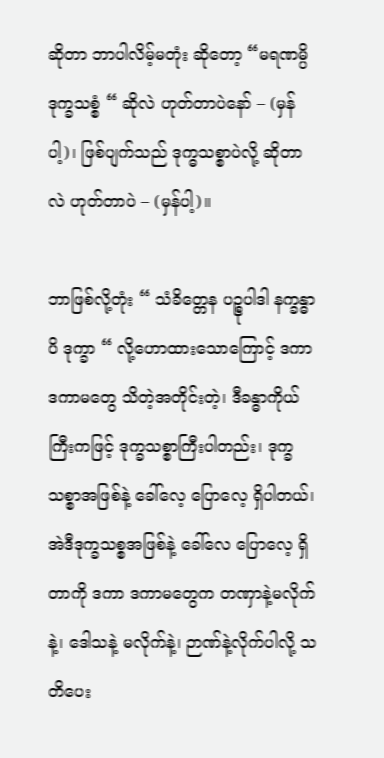ဆိုတာ ဘာပါလိမ့်မတုံး ဆိုတော့ “မရဏမ္ပိ ဒုက္ခသစ္စံ “ ဆိုလဲ ဟုတ်တာပဲနော် – (မှန်ပါ့)၊ ဖြစ်ပျက်သည် ဒုက္ဓသစ္စာပဲလို့ ဆိုတာလဲ ဟုတ်တာပဲ – (မှန်ပါ့)။

ဘာဖြစ်လို့တုံး “ သံခိတ္တေန ပဉ္စုပါဒါ နက္ခန္ဓာပိ ဒုက္ခာ “ လို့ဟောထားသောကြောင့် ဒကာ ဒကာမတွေ သိတဲ့အတိုင်းတဲ့၊ ဒီခန္ဓာကိုယ်ကြီးကဖြင့် ဒုက္ခသစ္စာကြီးပါတည်း၊ ဒုက္ခသစ္စာအဖြစ်နဲ့ ခေါ်လေ့ ပြောလေ့ ရှိပါတယ်၊ အဲဒီဒုက္ခသစ္စအဖြစ်နဲ့ ခေါ်လေ ပြောလေ့ ရှိတာကို ဒကာ ဒကာမတွေက တဏှာနဲ့မလိုက်နဲ့၊ ဒေါသနဲ့ မလိုက်နဲ့၊ ဉာဏ်နဲ့လိုက်ပါလို့ သတိပေး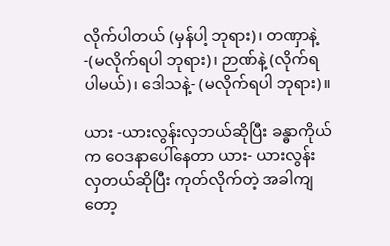လိုက်ပါတယ် (မှန်ပါ့ ဘုရား)၊ တဏှာနဲ့ -(မလိုက်ရပါ ဘုရား)၊ ဉာဏ်နဲ့ (လိုက်ရပါမယ်)၊ ဒေါသနဲ့- (မလိုက်ရပါ ဘုရား)။

ယား -ယားလွန်းလှဘယ်ဆိုပြီး ခန္ဓာကိုယ်က ဝေဒနာပေါ်နေတာ ယား- ယားလွန်းလှတယ်ဆိုပြီး ကုတ်လိုက်တဲ့ အခါကျတော့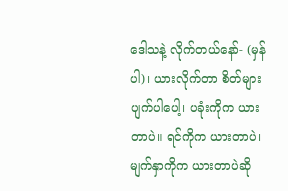ဒေါသနဲ့ လိုက်တယ်နော်- (မှန်ပါ)၊ ယားလိုက်တာ စိတ်များပျက်ပါပေါ့၊ ပခုံးကိုက ယားတာပဲ။ ရင်ကိုက ယားတာပဲ၊ မျက်နှာကိုက ယားတာပဲဆို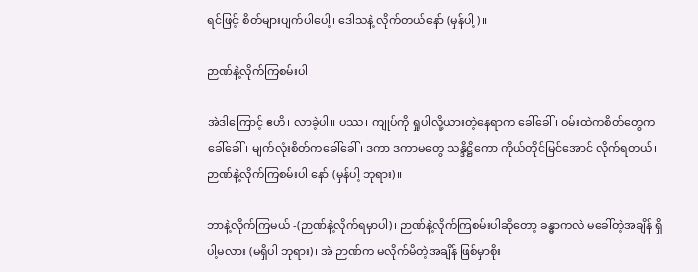ရင်ဖြင့် စိတ်များပျက်ပါပေါ့၊ ဒေါသနဲ့ လိုက်တယ်နော် (မှန်ပါ့)။

ဉာဏ်နဲ့လိုက်ကြစမ်းပါ

အဲဒါကြောင့် ဧဟိ၊ လာခဲ့ပါ။ ပဿ၊ ကျုပ်ကို ရှုပါလို့ယားတဲ့နေရာက ခေါ်ခေါ်၊ ဝမ်းထဲကစိတ်တွေကခေါ်ခေါ်၊ မျက်လုံးစိတ်ကခေါ်ခေါ်၊ ဒကာ ဒကာမတွေ သန္ဒိဋ္ဌိကော ကိုယ်တိုင်မြင်အောင် လိုက်ရတယ်၊ ဉာဏ်နဲ့လိုက်ကြစမ်းပါ နော် (မှန်ပါ့ ဘုရား)။

ဘာနဲ့လိုက်ကြမယ် -(ဉာဏ်နဲ့လိုက်ရမှာပါ)၊ ဉာဏ်နဲ့လိုက်ကြစမ်းပါဆိုတော့ ခန္ဓာကလဲ မခေါ်တဲ့အချိန် ရှိပါ့မလား (မရှိပါ ဘုရား)၊ အဲ ဉာဏ်က မလိုက်မိတဲ့အချိန် ဖြစ်မှာစိုး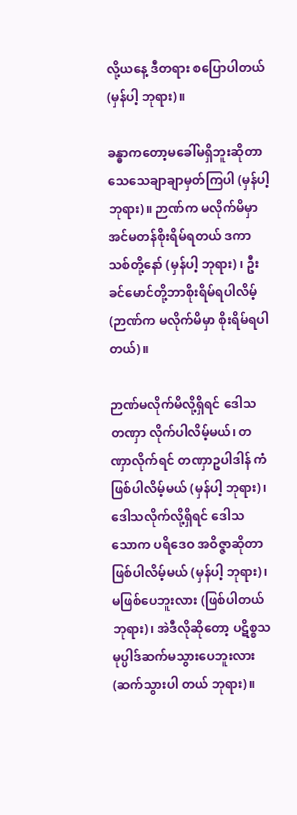လို့ယနေ့ ဒီတရား စပြောပါတယ် (မှန်ပါ့ ဘုရား)။

ခန္ဓာကတော့မခေါ်မရှိဘူးဆိုတာ သေသေချာချာမှတ်ကြပါ (မှန်ပါ့ ဘုရား)။ ဉာဏ်က မလိုက်မိမှာ အင်မတန်စိုးရိမ်ရတယ် ဒကာသစ်တို့နော် (မှန်ပါ့ ဘုရား) ၊ ဦးခင်မောင်တို့ဘာစိုးရိမ်ရပါလိမ့် (ဉာဏ်က မလိုက်မိမှာ စိုးရိမ်ရပါတယ်)။

ဉာဏ်မလိုက်မိလို့ရှိရင် ဒေါသ တဏှာ လိုက်ပါလိမ့်မယ်၊ တဏှာလိုက်ရင် တဏှာဥပါဒါန် ကံဖြစ်ပါလိမ့်မယ် (မှန်ပါ့ ဘုရား)၊ ဒေါသလိုက်လို့ရှိရင် ဒေါသ သောက ပရိဒေဝ အဝိဇ္ဇာဆိုတာ ဖြစ်ပါလိမ့်မယ် (မှန်ပါ့ ဘုရား)၊ မဖြစ်ပေဘူးလား (ဖြစ်ပါတယ် ဘုရား)၊ အဲဒီလိုဆိုတော့ ပဋိစ္စသမုပ္ပါဒ်ဆက်မသွားပေဘူးလား (ဆက်သွားပါ တယ် ဘုရား)။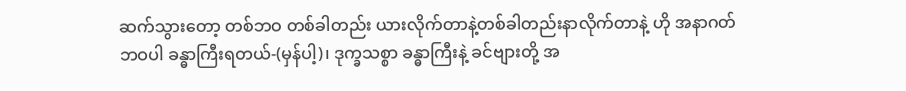ဆက်သွားတော့ တစ်ဘဝ တစ်ခါတည်း ယားလိုက်တာနဲ့တစ်ခါတည်းနာလိုက်တာနဲ့ ဟို အနာဂတ်ဘဝပါ ခန္ဓာကြီးရတယ်-(မှန်ပါ့)၊ ဒုက္ခသစ္စာ ခန္ဓာကြီးနဲ့ ခင်ဗျားတို့ အ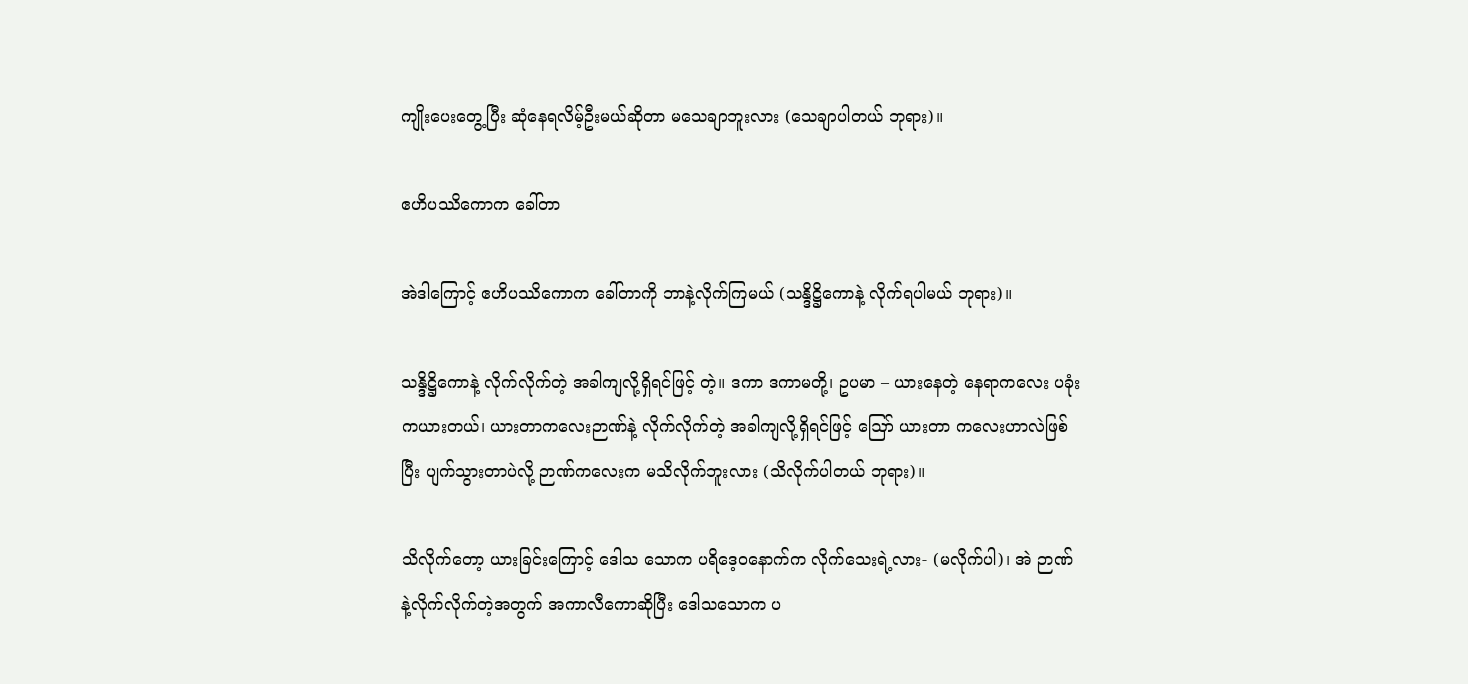ကျိုးပေးတွေ့ပြီး ဆုံနေရလိမ့်ဦးမယ်ဆိုတာ မသေချာဘူးလား (သေချာပါတယ် ဘုရား)။

ဧဟိပဿိကောက ခေါ်တာ

အဲဒါကြောင့် ဧဟိပဿိကောက ခေါ်တာကို ဘာနဲ့လိုက်ကြမယ် (သန္ဒိဋ္ဌိကောနဲ့ လိုက်ရပါမယ် ဘုရား)။

သန္ဒိဋ္ဌိကောနဲ့ လိုက်လိုက်တဲ့ အခါကျလို့ရှိရင်ဖြင့် တဲ့။ ဒကာ ဒကာမတို့၊ ဥပမာ – ယားနေတဲ့ နေရာကလေး ပခုံးကယားတယ်၊ ယားတာကလေးဉာဏ်နဲ့ လိုက်လိုက်တဲ့ အခါကျလို့ရှိရင်ဖြင့် ဪ ယားတာ ကလေးဟာလဲဖြစ်ပြီး ပျက်သွားတာပဲလို့ ဉာဏ်ကလေးက မသိလိုက်ဘူးလား (သိလိုက်ပါတယ် ဘုရား)။

သိလိုက်တော့ ယားခြင်းကြောင့် ဒေါသ သောက ပရိဒေ့ဝနောက်က လိုက်သေးရဲ့လား- (မလိုက်ပါ)၊ အဲ ဉာဏ်နဲ့လိုက်လိုက်တဲ့အတွက် အကာလီကောဆိုပြီး ဒေါသသောက ပ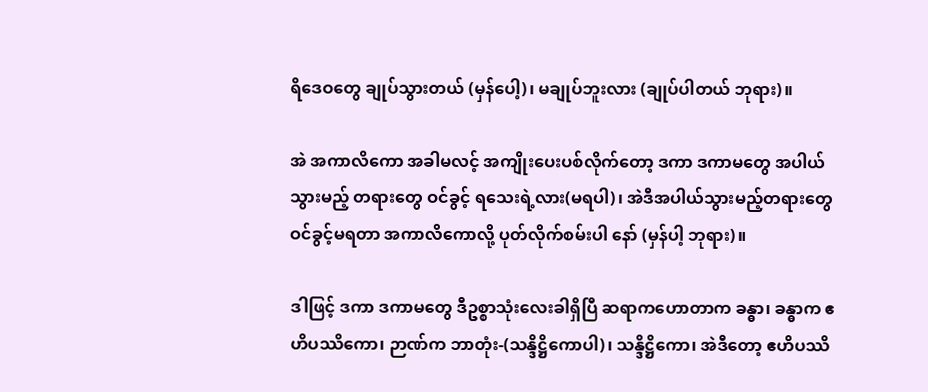ရိဒေဝတွေ ချုပ်သွားတယ် (မှန်ပေါ့)၊ မချုပ်ဘူးလား (ချုပ်ပါတယ် ဘုရား)။

အဲ အကာလိကော အခါမလင့် အကျိုးပေးပစ်လိုက်တော့ ဒကာ ဒကာမတွေ အပါယ်သွားမည့် တရားတွေ ဝင်ခွင့် ရသေးရဲ့လား(မရပါ)၊ အဲဒီအပါယ်သွားမည့်တရားတွေဝင်ခွင့်မရတာ အကာလိကောလို့ ပုတ်လိုက်စမ်းပါ နော် (မှန်ပါ့ ဘုရား)။

ဒါဖြင့် ဒကာ ဒကာမတွေ ဒီဥစ္စာသုံးလေးခါရှိပြီ ဆရာကဟောတာက ခန္ဓာ၊ ခန္ဓာက ဧဟိပဿိကော၊ ဉာဏ်က ဘာတုံး-(သန္ဒိဋ္ဌိကောပါ)၊ သန္ဒိဋ္ဌိကော၊ အဲဒီတော့ ဧဟိပဿိ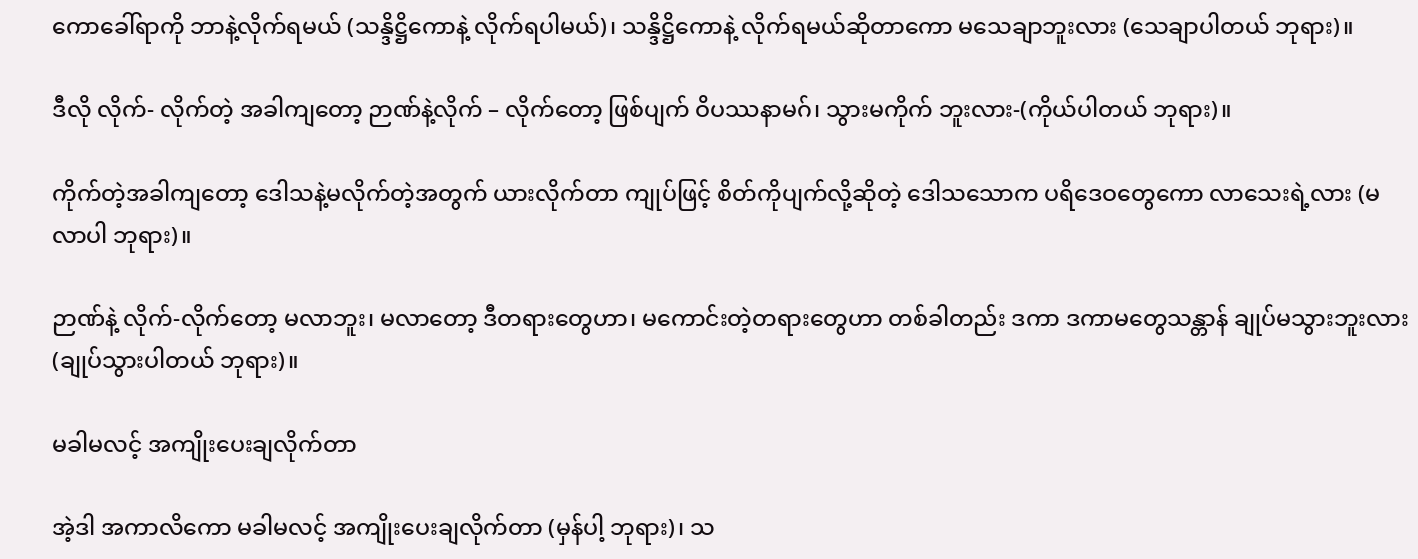ကောခေါ်ရာကို ဘာနဲ့လိုက်ရမယ် (သန္ဒိဋ္ဌိကောနဲ့ လိုက်ရပါမယ်)၊ သန္ဒိဋ္ဌိကောနဲ့ လိုက်ရမယ်ဆိုတာကော မသေချာဘူးလား (သေချာပါတယ် ဘုရား)။

ဒီလို လိုက်- လိုက်တဲ့ အခါကျတော့ ဉာဏ်နဲ့လိုက် – လိုက်တော့ ဖြစ်ပျက် ဝိပဿနာမဂ်၊ သွားမကိုက် ဘူးလား-(ကိုယ်ပါတယ် ဘုရား)။

ကိုက်တဲ့အခါကျတော့ ဒေါသနဲ့မလိုက်တဲ့အတွက် ယားလိုက်တာ ကျုပ်ဖြင့် စိတ်ကိုပျက်လို့ဆိုတဲ့ ဒေါသသောက ပရိဒေဝတွေကော လာသေးရဲ့လား (မလာပါ ဘုရား)။

ဉာဏ်နဲ့ လိုက်-လိုက်တော့ မလာဘူး၊ မလာတော့ ဒီတရားတွေဟာ၊ မကောင်းတဲ့တရားတွေဟာ တစ်ခါတည်း ဒကာ ဒကာမတွေသန္တာန် ချုပ်မသွားဘူးလား (ချုပ်သွားပါတယ် ဘုရား)။

မခါမလင့် အကျိုးပေးချလိုက်တာ

အဲ့ဒါ အကာလိကော မခါမလင့် အကျိုးပေးချလိုက်တာ (မှန်ပါ့ ဘုရား)၊ သ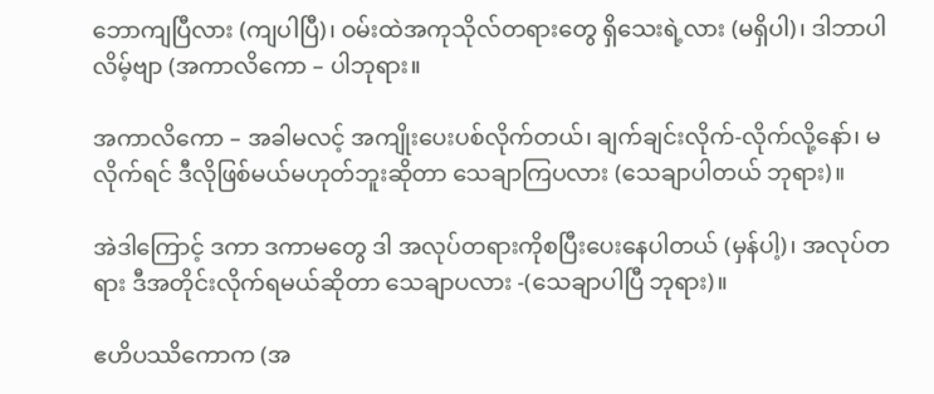ဘောကျပြီလား (ကျပါပြီ)၊ ဝမ်းထဲအကုသိုလ်တရားတွေ ရှိသေးရဲ့လား (မရှိပါ)၊ ဒါဘာပါလိမ့်ဗျာ (အကာလိကော – ပါဘုရား။

အကာလိကော – အခါမလင့် အကျိုးပေးပစ်လိုက်တယ်၊ ချက်ချင်းလိုက်-လိုက်လို့နော်၊ မလိုက်ရင် ဒီလိုဖြစ်မယ်မဟုတ်ဘူးဆိုတာ သေချာကြပလား (သေချာပါတယ် ဘုရား)။

အဲဒါကြောင့် ဒကာ ဒကာမတွေ ဒါ အလုပ်တရားကိုစပြီးပေးနေပါတယ် (မှန်ပါ့)၊ အလုပ်တရား ဒီအတိုင်းလိုက်ရမယ်ဆိုတာ သေချာပလား -(သေချာပါပြီ ဘုရား)။

ဧဟိပဿိကောက (အ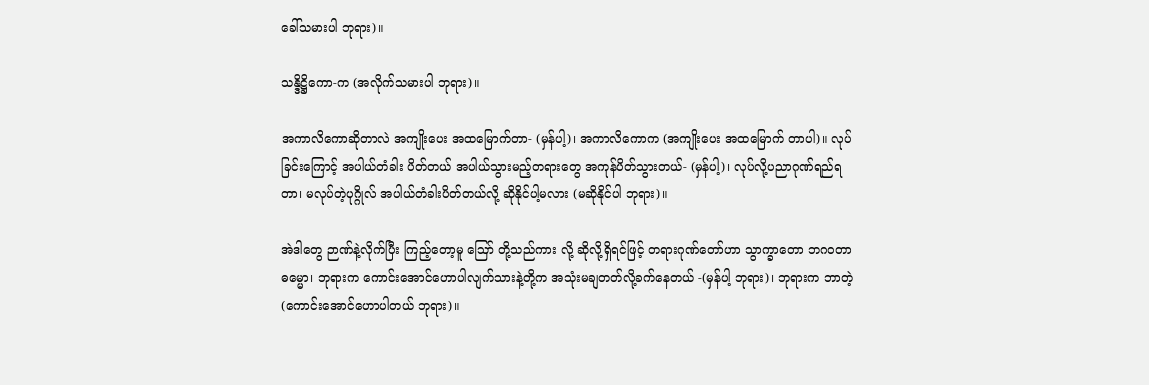ခေါ်သမားပါ ဘုရား)။

သန္ဒိဋ္ဌိကော-က (အလိုက်သမားပါ ဘုရား)။

အကာလိကောဆိုတာလဲ အကျိုးပေး အထမြောက်တာ- (မှန်ပါ့)၊ အကာလိကောက (အကျိုးပေး အထမြောက် တာပါ)။ လုပ်ခြင်းကြောင့် အပါယ်တံခါး ပိတ်တယ် အပါယ်သွားမည့်တရားတွေ အကုန်ပိတ်သွားတယ်- (မှန်ပါ့)၊ လုပ်လို့ပညာဂုဏ်ရည်ရတာ၊ မလုပ်တဲ့ပုဂ္ဂိုလ် အပါယ်တံခါးပိတ်တယ်လို့ ဆိုနိုင်ပါ့မလား (မဆိုနိုင်ပါ ဘုရား)။

အဲဒါတွေ ဉာဏ်နဲ့လိုက်ပြီး ကြည့်တော့မူ ဪ တို့သည်ကား လို့ ဆိုလို့ရှိရင်ဖြင့် တရားဂုဏ်တော်ဟာ သွာက္ခာတော ဘဂဝတာ ဓမ္မော၊ ဘုရားက ကောင်းအောင်ဟောပါလျက်သားနဲ့တို့က အသုံးမချတတ်လို့ခက်နေတယ် -(မှန်ပါ့ ဘုရား)၊ ဘုရားက ဘာတဲ့ (ကောင်းအောင်ဟောပါတယ် ဘုရား)။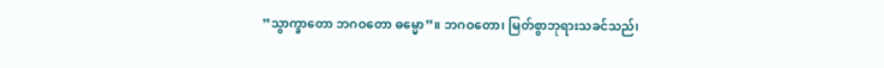”သွာက္ခာတော ဘဂဝတော ဓမ္မော”။ ဘဂဝတော၊ မြတ်စွာဘုရားသခင်သည်၊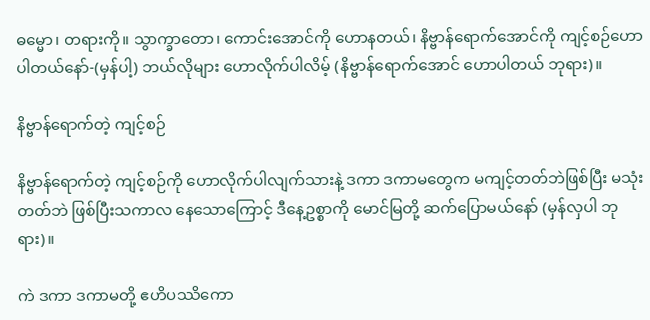ဓမ္မော၊ တရားကို။ သွာက္ခာတော၊ ကောင်းအောင်ကို ဟောနတယ်၊ နိဗ္ဗာန်ရောက်အောင်ကို ကျင့်စဉ်ဟောပါတယ်နော်-(မှန်ပါ့) ဘယ်လိုများ ဟောလိုက်ပါလိမ့် (နိဗ္ဗာန်ရောက်အောင် ဟောပါတယ် ဘုရား)။

နိဗ္ဗာန်ရောက်တဲ့ ကျင့်စဉ်

နိဗ္ဗာန်ရောက်တဲ့ ကျင့်စဉ်ကို ဟောလိုက်ပါလျက်သားနဲ့ ဒကာ ဒကာမတွေက မကျင့်တတ်ဘဲဖြစ်ပြီး မသုံးတတ်ဘဲ ဖြစ်ပြီးသကာလ နေသောကြောင့် ဒီနေ့ဥစ္စာကို မောင်မြတို့ ဆက်ပြောမယ်နော် (မှန်လှပါ ဘုရား)။

ကဲ ဒကာ ဒကာမတို့ ဧဟိပဿိကော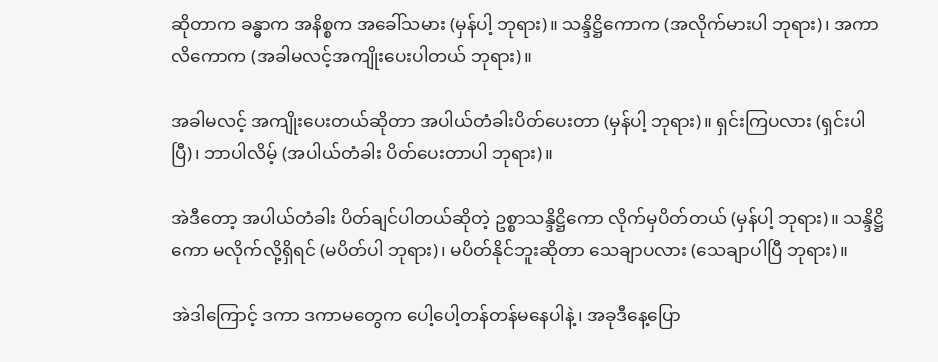ဆိုတာက ခန္ဓာက အနိစ္စက အခေါ်သမား (မှန်ပါ့ ဘုရား)။ သန္ဒိဋ္ဌိကောက (အလိုက်မားပါ ဘုရား)၊ အကာလိကောက (အခါမလင့်အကျိုးပေးပါတယ် ဘုရား)။

အခါမလင့် အကျိုးပေးတယ်ဆိုတာ အပါယ်တံခါးပိတ်ပေးတာ (မှန်ပါ့ ဘုရား)။ ရှင်းကြပလား (ရှင်းပါပြီ)၊ ဘာပါလိမ့် (အပါယ်တံခါး ပိတ်ပေးတာပါ ဘုရား)။

အဲဒီတော့ အပါယ်တံခါး ပိတ်ချင်ပါတယ်ဆိုတဲ့ ဥစ္စာသန္ဒိဋ္ဌိကော လိုက်မှပိတ်တယ် (မှန်ပါ့ ဘုရား)။ သန္ဒိဋ္ဌိကော မလိုက်လို့ရှိရင် (မပိတ်ပါ ဘုရား)၊ မပိတ်နိုင်ဘူးဆိုတာ သေချာပလား (သေချာပါပြီ ဘုရား)။

အဲဒါကြောင့် ဒကာ ဒကာမတွေက ပေါ့ပေါ့တန်တန်မနေပါနဲ့၊ အခုဒီနေ့ပြော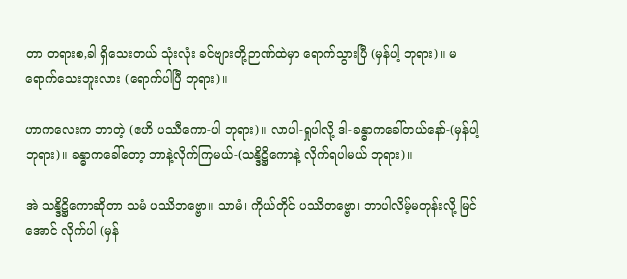တာ တရားစ,ခါ ရှိသေးတယ် သုံးလုံး ခင်ဗျားတို့ဉာဏ်ထဲမှာ ရောက်သွားပြီ (မှန်ပါ့ ဘုရား)။ မရောက်သေးဘူးလား (ရောက်ပါပြီ ဘုရား)။

ဟာကလေးက ဘာတဲ့ (ဧဟိ ပဿီကော-ပါ ဘုရား)။ လာပါ-ရှုပါလို့ ဒါ-ခန္ဓာကခေါ်တယ်နော်-(မှန်ပါ့ ဘုရား)။ ခန္ဓာကခေါ်တော့ ဘာနဲ့လိုက်ကြမယ်-(သန္ဒိဋ္ဌိကောနဲ့ လိုက်ရပါမယ် ဘုရား)။

အဲ သန္ဒိဋ္ဌိကောဆိုတာ သမံ ပဿိဘဗ္ဗော။ သာမံ၊ ကိုယ်တိုင် ပဿိတဗ္ဗော၊ ဘာပါလိမ့်မတုန်းလို့ မြင်အောင် လိုက်ပါ (မှန်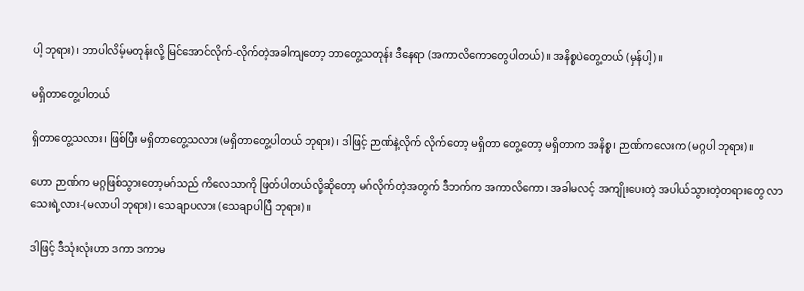ပါ့ ဘုရား)၊ ဘာပါလိမ့်မတုန်းလို့ မြင်အောင်လိုက်-လိုက်တဲ့အခါကျတော့ ဘာတွေ့သတုန်း ဒီနေရာ (အကာလိကောတွေပါတယ်)။ အနိစ္စပဲတွေ့တယ် (မှန်ပါ့)။

မရှိတာတွေ့ပါတယ်

ရှိတာတွေ့သလား၊ ဖြစ်ပြီး မရှိတာတွေ့သလား (မရှိတာတွေ့ပါတယ် ဘုရား)၊ ဒါဖြင့် ဉာဏ်နဲ့လိုက် လိုက်တော့ မရှိတာ တွေ့တော့ မရှိတာက အနိစ္စ၊ ဉာဏ်ကလေးက (မဂ္ဂပါ ဘုရား)။

ဟော ဉာဏ်က မဂ္ဂဖြစ်သွားတော့မဂ်သည် ကိလေသာကို ဖြတ်ပါတယ်လို့ဆိုတော့ မဂ်လိုက်တဲ့အတွက် ဒီဘက်က အကာလိကော၊ အခါမလင့် အကျိုးပေးတဲ့ အပါယ်သွားတဲ့တရားတွေ လာသေးရဲ့လား-(မလာပါ ဘုရား)၊ သေချာပလား (သေချာပါပြီ ဘုရား)။

ဒါဖြင့် ဒီသုံးလုံးဟာ ဒကာ ဒကာမ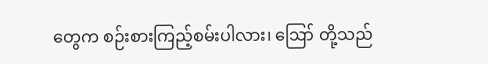တွေက စဉ်းစားကြည့်စမ်းပါလား၊ ဪ တို့သည်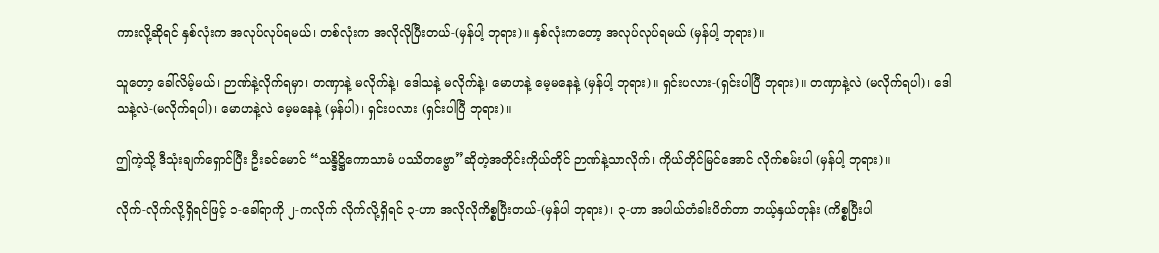ကားလို့ဆိုရင် နှစ်လုံးက အလုပ်လုပ်ရမယ်၊ တစ်လုံးက အလိုလိုပြီးတယ်-(မှန်ပါ့ ဘုရား)။ နှစ်လုံးကတော့ အလုပ်လုပ်ရမယ် (မှန်ပါ့ ဘုရား)။

သူတော့ ခေါ်လိမ့်မယ်၊ ဉာဏ်နဲ့လိုက်ရမှာ၊ တဏှာနဲ့ မလိုက်နဲ့၊ ဒေါသနဲ့ မလိုက်နဲ့၊ မောဟနဲ့ မေ့မနေနဲ့ (မှန်ပါ့ ဘုရား)။ ရှင်းပလား-(ရှင်းပါပြီ ဘုရား)။ တဏှာနဲ့လဲ (မလိုက်ရပါ)၊ ဒေါသနဲ့လဲ-(မလိုက်ရပါ)၊ မောဟနဲ့လဲ မေ့မနေနဲ့ (မှန်ပါ)၊ ရှင်းပလား (ရှင်းပါပြီ ဘုရား)။

ဤကဲ့သို့ ဒီသုံးချက်ရှောင်ပြီး ဦးခင်မောင် “သန္ဒိဋ္ဌိကောသာမံ ပဿိတဗ္ဗော”ဆိုတဲ့အတိုင်းကိုယ်တိုင် ဉာဏ်နဲ့သာလိုက်၊ ကိုယ်တိုင်မြင်အောင် လိုက်စမ်းပါ (မှန်ပါ့ ဘုရား)။

လိုက်-လိုက်လို့ရှိရင်ဖြင့် ၁-ခေါ်ရာကို ၂-ကလိုက် လိုက်လို့ရှိရင် ၃-ဟာ အလိုလိုကိစ္စပြီးတယ်-(မှန်ပါ ဘုရား)၊ ၃-ဟာ အပါယ်တံခါးပိတ်တာ ဘယ့်နှယ်တုန်း (ကိစ္စပြီးပါ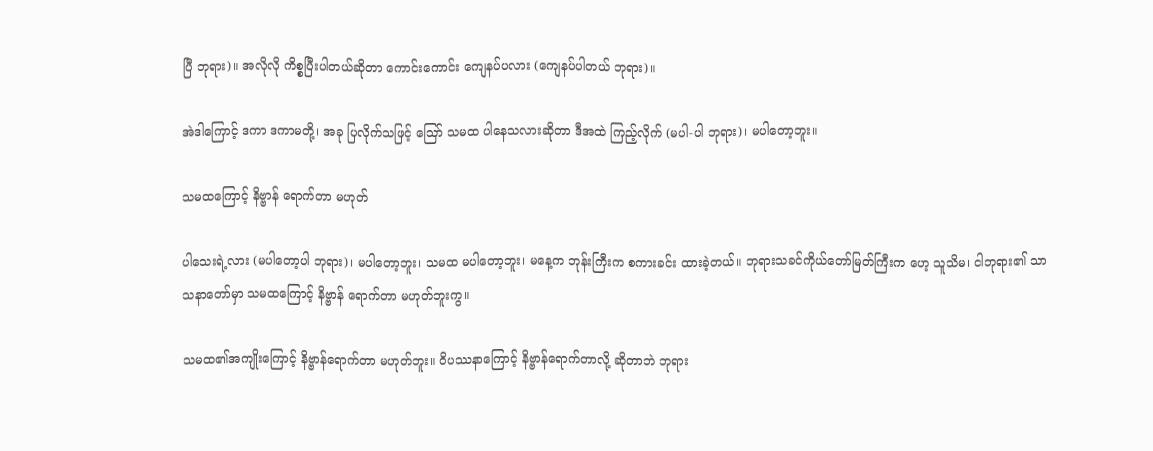ပြီ ဘုရား)။ အလိုလို ကိစ္စပြီးပါတယ်ဆိုတာ ကောင်းကောင်း ကျေနပ်ပလား (ကျေနပ်ပါတယ် ဘုရား)။

အဲဒါကြောင့် ဒကာ ဒကာမတို့၊ အခု ပြလိုက်သဖြင့် ဪ သမထ ပါနေသလားဆိုတာ ဒီအထဲ ကြည့်လိုက် (မပါ-ပါ ဘုရား)၊ မပါတော့ဘူး။

သမထကြောင့် နိဗ္ဗာန် ရောက်တာ မဟုတ်

ပါသေးရဲ့လား (မပါတော့ပါ ဘုရား)၊ မပါတော့ဘူး၊ သမထ မပါတော့ဘူး၊ မနေ့က ဘုန်းကြီးက စကားခင်း ထားခဲ့တယ်။ ဘုရားသခင်ကိုယ်တော်မြတ်ကြီးက ဟေ့ သူသိမ၊ ငါဘုရား၏ သာသနာတော်မှာ သမထကြောင့် နိဗ္ဗာန် ရောက်တာ မဟုတ်ဘူးကွ။

သမထ၏အကျိုးကြောင့် နိဗ္ဗာန်ရောက်တာ မဟုတ်ဘူး။ ဝိပဿနာကြောင့် နိဗ္ဗာန်ရောက်တာလို့ ဆိုတာဘဲ ဘုရား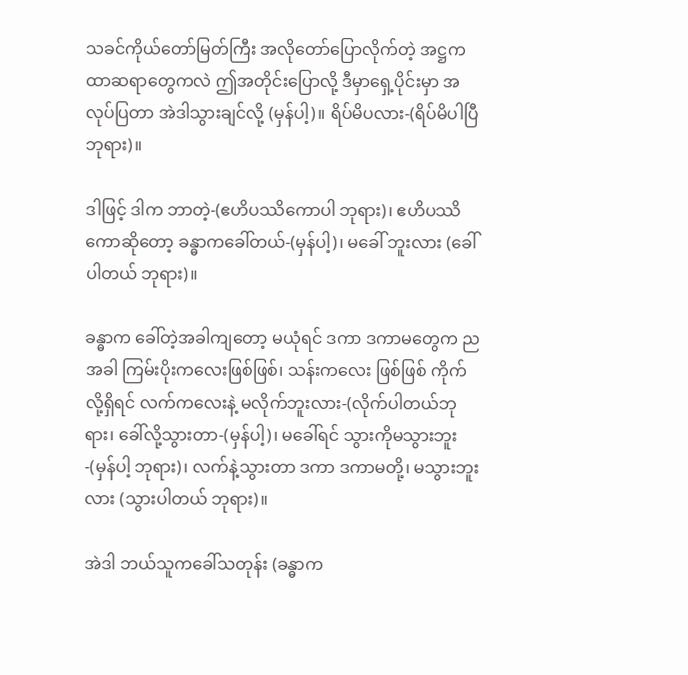သခင်ကိုယ်တော်မြတ်ကြီး အလိုတော်ပြောလိုက်တဲ့ အဋ္ဌကထာဆရာတွေကလဲ ဤအတိုင်းပြောလို့ ဒီမှာရှေ့ပိုင်းမှာ အလုပ်ပြတာ အဲဒါသွားချင်လို့ (မှန်ပါ့)။ ရိပ်မိပလား-(ရိပ်မိပါပြီ ဘုရား)။

ဒါဖြင့် ဒါက ဘာတဲ့-(ဧဟိပဿိကောပါ ဘုရား)၊ ဧဟိပဿိကောဆိုတော့ ခန္ဓာကခေါ်တယ်-(မှန်ပါ့)၊ မခေါ် ဘူးလား (ခေါ်ပါတယ် ဘုရား)။

ခန္ဓာက ခေါ်တဲ့အခါကျတော့ မယုံရင် ဒကာ ဒကာမတွေက ညအခါ ကြမ်းပိုးကလေးဖြစ်ဖြစ်၊ သန်းကလေး ဖြစ်ဖြစ် ကိုက်လို့ရှိရင် လက်ကလေးနဲ့ မလိုက်ဘူးလား-(လိုက်ပါတယ်ဘုရား၊ ခေါ်လို့သွားတာ-(မှန်ပါ့)၊ မခေါ်ရင် သွားကိုမသွားဘူး-(မှန်ပါ့ ဘုရား)၊ လက်နဲ့သွားတာ ဒကာ ဒကာမတို့၊ မသွားဘူးလား (သွားပါတယ် ဘုရား)။

အဲဒါ ဘယ်သူကခေါ်သတုန်း (ခန္ဓာက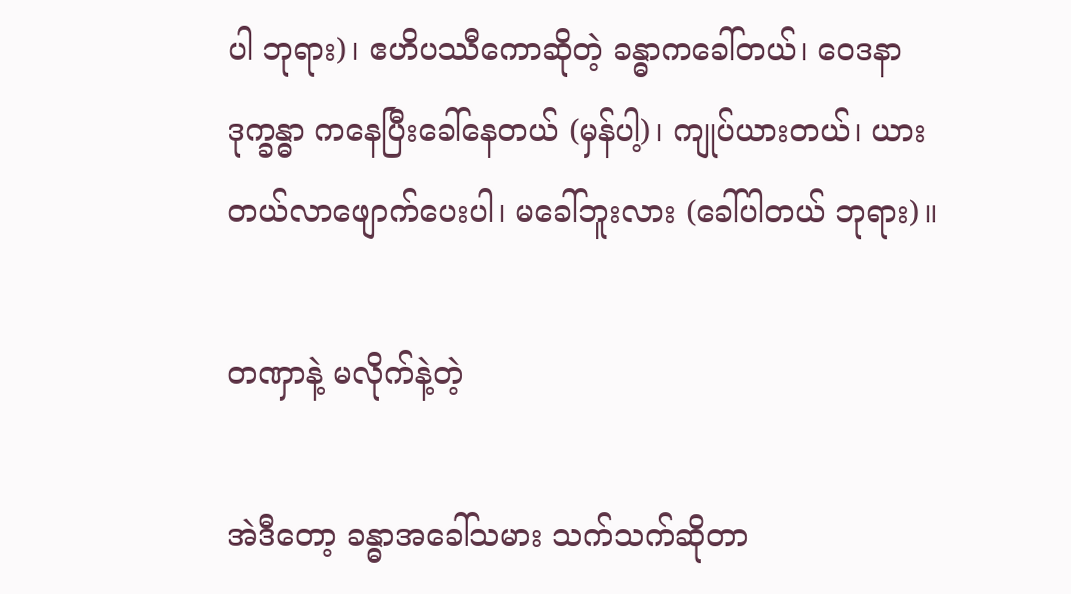ပါ ဘုရား)၊ ဧဟိပဿီကောဆိုတဲ့ ခန္ဓာကခေါ်တယ်၊ ဝေဒနာဒုက္ခန္ဓာ ကနေပြီးခေါ်နေတယ် (မှန်ပါ့)၊ ကျုပ်ယားတယ်၊ ယားတယ်လာဖျောက်ပေးပါ၊ မခေါ်ဘူးလား (ခေါ်ပါတယ် ဘုရား)။

တဏှာနဲ့ မလိုက်နဲ့တဲ့

အဲဒီတော့ ခန္ဓာအခေါ်သမား သက်သက်ဆိုတာ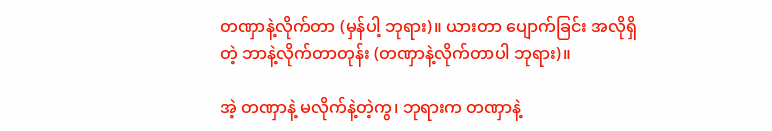တဏှာနဲ့လိုက်တာ (မှန်ပါ့ ဘုရား)။ ယားတာ ပျောက်ခြင်း အလိုရှိတဲ့ ဘာနဲ့လိုက်တာတုန်း (တဏှာနဲ့လိုက်တာပါ ဘုရား)။

အဲ့ တဏှာနဲ့ မလိုက်နဲ့တဲ့ကွ၊ ဘုရားက တဏှာနဲ့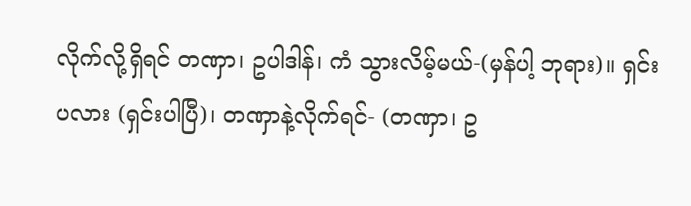လိုက်လို့ရှိရင် တဏှာ၊ ဥပါဒါန်၊ ကံ သွားလိမ့်မယ်-(မှန်ပါ့ ဘုရား)။ ရှင်းပလား (ရှင်းပါပြီ)၊ တဏှာနဲ့လိုက်ရင်- (တဏှာ၊ ဥ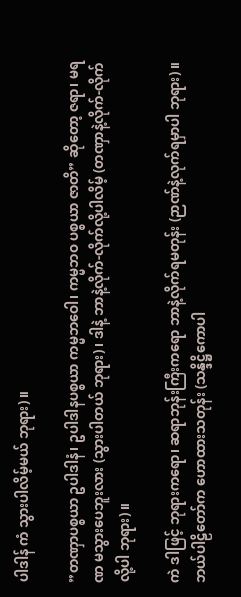ပါဒါန် ကံ သွားပါလိမ့်မယ် ဘုရား)။

”တဏှာပစ္စယာ ဥပါဒါနံ၊ ဥပါဒါနပစ္စယာ ကမ္မဘဝေါ၊ ကမ္မဘဝ ပစ္စယာ ဇာတိ” ဆိုတော့ ဇရာ၊ မရဏ မသွားပေဘူးလား (သွားပါတယ် ဘုရား)၊ ဒါနဲ့ ဘာနဲ့လိုက်-လိုက်လို့ပါလိမ့် (တဏှာနဲ့လိုက်-လိုက်လို့ပါ ဘုရား)။

ကဲ ဒါဖြင့် ဘုရားကရော၊ ဆရာဘုန်းကြီးကရော ဘာနဲ့လိုက်ရမတုန်း (ဉာဏ်နဲ့လုက်ရမှာပါ ဘုရား)။ ဘယ်ပါဠိတော်က ဟောထားသတုန်း (သန္ဒိဋ္ဌိကောပါ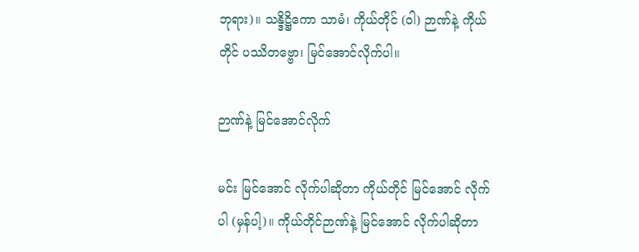ဘုရား)။ သန္ဒိဋ္ဌိကော သာမံ၊ ကိုယ်တိုင် (ဝါ) ဉာဏ်နဲ့ ကိုယ်တိုင် ပဿိတဗ္ဗော၊ မြင်အောင်လိုက်ပါ။

ဉာဏ်နဲ့ မြင်အောင်လိုက်

မင်း မြင်အောင် လိုက်ပါဆိုတာ ကိုယ်တိုင် မြင်အောင် လိုက်ပါ (မှန်ပါ့)။ ကိုယ်တိုင်ဉာဏ်နဲ့ မြင်အောင် လိုက်ပါဆိုတာ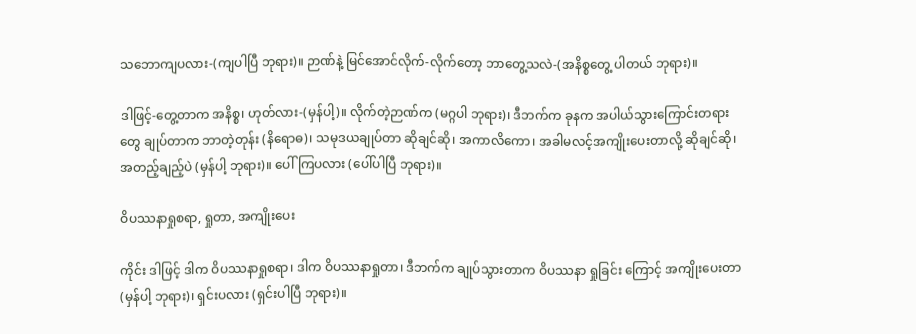သဘောကျပလား-(ကျပါပြီ ဘုရား)။ ဉာဏ်နဲ့ မြင်အောင်လိုက်-လိုက်တော့ ဘာတွေ့သလဲ-(အနိစ္စတွေ့ ပါတယ် ဘုရား)။

ဒါဖြင့်-တွေ့တာက အနိစ္စ၊ ဟုတ်လား-(မှန်ပါ့)။ လိုက်တဲ့ဉာဏ်က (မဂ္ဂပါ ဘုရား)၊ ဒီဘက်က ခုနက အပါယ်သွားကြောင်းတရားတွေ ချုပ်တာက ဘာတဲ့တုန်း (နိရောဓ)၊ သမုဒယချုပ်တာ ဆိုချင်ဆို၊ အကာလိကော၊ အခါမလင့်အကျိုးပေးတာလို့ ဆိုချင်ဆို၊ အတည့်ချည့်ပဲ (မှန်ပါ့ ဘုရား)။ ပေါ်ကြပလား (ပေါ်ပါပြီ ဘုရား)။

ဝိပဿနာရှုစရာ, ရှုတာ, အကျိုးပေး

ကိုင်း ဒါဖြင့် ဒါက ဝိပဿနာရှုစရာ၊ ဒါက ဝိပဿနာရှုတာ၊ ဒီဘက်က ချုပ်သွားတာက ဝိပဿနာ ရှုခြင်း ကြောင့် အကျိုးပေးတာ (မှန်ပါ့ ဘုရား)၊ ရှင်းပလား (ရှင်းပါပြီ ဘုရား)။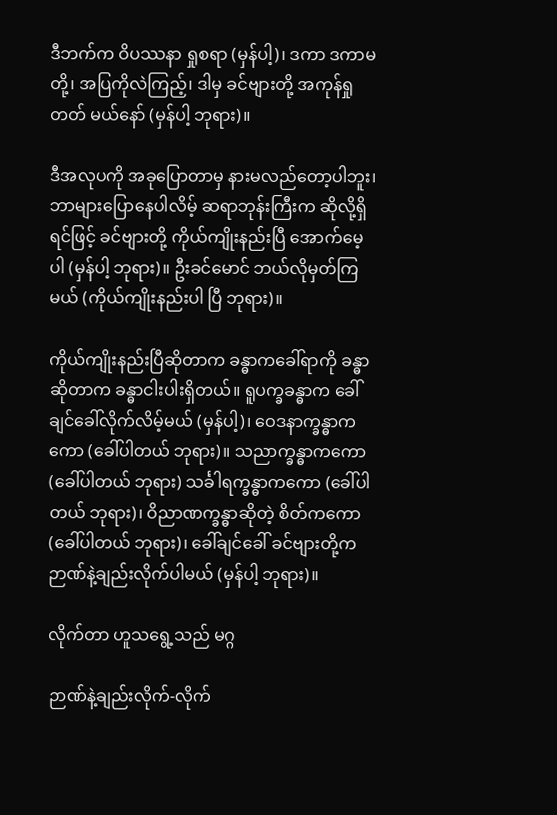ဒီဘက်က ဝိပဿနာ ရှုစရာ (မှန်ပါ့)၊ ဒကာ ဒကာမတို့၊ အပြကိုလဲကြည့်၊ ဒါမှ ခင်ဗျားတို့ အကုန်ရှုတတ် မယ်နော် (မှန်ပါ့ ဘုရား)။

ဒီအလုပကို အခုပြောတာမှ နားမလည်တော့ပါဘူး၊ ဘာများပြောနေပါလိမ့် ဆရာဘုန်းကြီးက ဆိုလို့ရှိရင်ဖြင့် ခင်ဗျားတို့ ကိုယ်ကျိုးနည်းပြီ အောက်မေ့ပါ (မှန်ပါ့ ဘုရား)။ ဦးခင်မောင် ဘယ်လိုမှတ်ကြမယ် (ကိုယ်ကျိုးနည်းပါ ပြီ ဘုရား)။

ကိုယ်ကျိုးနည်းပြီဆိုတာက ခန္ဓာကခေါ်ရာကို ခန္ဓာဆိုတာက ခန္ဓာငါးပါးရှိတယ်။ ရူပက္ခခန္ဓာက ခေါ်ချင်ခေါ်လိုက်လိမ့်မယ် (မှန်ပါ့)၊ ဝေဒနာက္ခန္ဓာကကော (ခေါ်ပါတယ် ဘုရား)။ သညာက္ခန္ဓာကကော (ခေါ်ပါတယ် ဘုရား) သင်္ခါရက္ခန္ဓာကကော (ခေါ်ပါတယ် ဘုရား)၊ ဝိညာဏက္ခန္ဓာဆိုတဲ့ စိတ်ကကော (ခေါ်ပါတယ် ဘုရား)၊ ခေါ်ချင်ခေါ် ခင်ဗျားတို့က ဉာဏ်နဲ့ချည်းလိုက်ပါမယ် (မှန်ပါ့ ဘုရား)။

လိုက်တာ ဟူသရွေ့သည် မဂ္ဂ

ဉာဏ်နဲ့ချည်းလိုက်-လိုက်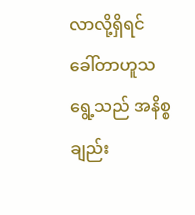လာလို့ရှိရင် ခေါ်တာဟူသရွေ့သည် အနိစ္စချည်း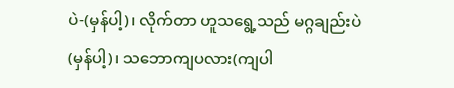ပဲ-(မှန်ပါ့)၊ လိုက်တာ ဟူသရွေ့သည် မဂ္ဂချည်းပဲ (မှန်ပါ့)၊ သဘောကျပလား(ကျပါ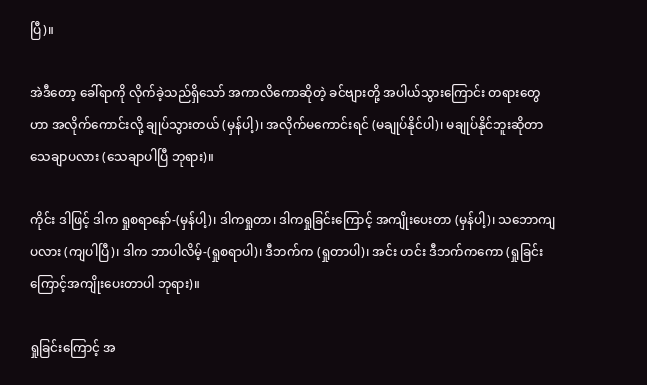ပြီ)။

အဲဒီတော့ ခေါ်ရာကို လိုက်ခဲ့သည်ရှိသော် အကာလိကောဆိုတဲ့ ခင်ဗျားတို့ အပါယ်သွားကြောင်း တရားတွေဟာ အလိုက်ကောင်းလို့ ချုပ်သွားတယ် (မှန်ပါ့)၊ အလိုက်မကောင်းရင် (မချုပ်နိုင်ပါ)၊ မချုပ်နိုင်ဘူးဆိုတာ သေချာပလား (သေချာပါပြီ ဘုရား)။

ကိုင်း ဒါဖြင့် ဒါက ရှုစရာနော်-(မှန်ပါ့)၊ ဒါကရှုတာ၊ ဒါကရှုခြင်းကြောင့် အကျိုးပေးတာ (မှန်ပါ့)၊ သဘောကျပလား (ကျပါပြီ)၊ ဒါက ဘာပါလိမ့်-(ရှုစရာပါ)၊ ဒီဘက်က (ရှုတာပါ)၊ အင်း ဟင်း ဒီဘက်ကကော (ရှုခြင်း ကြောင့်အကျိုးပေးတာပါ ဘုရား)။

ရှုခြင်းကြောင့် အ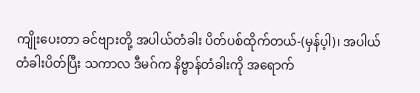ကျိုးပေးတာ ခင်ဗျားတို့ အပါယ်တံခါး ပိတ်ပစ်ထိုက်တယ်-(မှန်ပ့ါ)၊ အပါယ်တံခါးပိတ်ပြီး သကာလ ဒီမဂ်က နိဗ္ဗာန်တံခါးကို အရောက်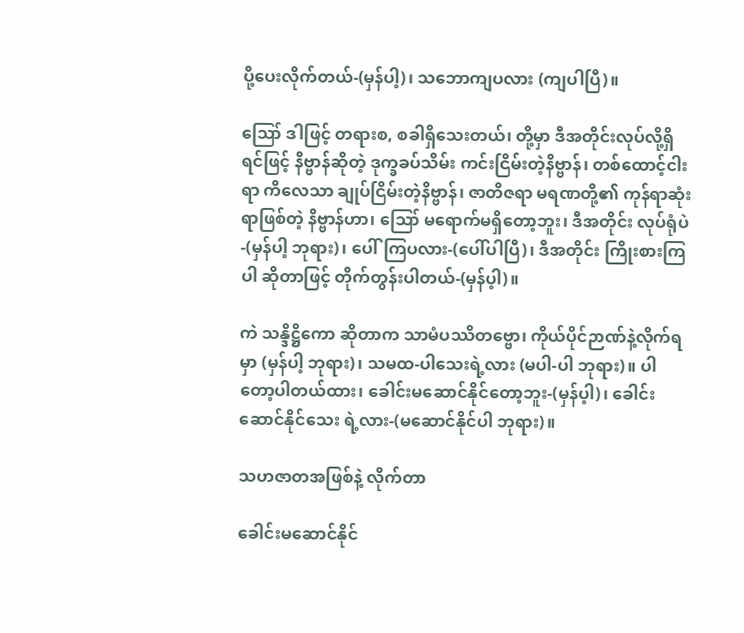ပို့ပေးလိုက်တယ်-(မှန်ပါ့)၊ သဘောကျပလား (ကျပါပြီ)။

ဪ ဒါဖြင့် တရားစ, စခါရှိသေးတယ်၊ တို့မှာ ဒီအတိုင်းလုပ်လို့ရှိရင်ဖြင့် နိဗ္ဗာန်ဆိုတဲ့ ဒုက္ခခပ်သိမ်း ကင်းငြိမ်းတဲ့နိဗ္ဗာန်၊ တစ်ထောင့်ငါးရာ ကိလေသာ ချုပ်ငြိမ်းတဲ့နိဗ္ဗာန်၊ ဇာတိဇရာ မရဏတို့၏ ကုန်ရာဆုံးရာဖြစ်တဲ့ နိဗ္ဗာန်ဟာ၊ ဪ မရောက်မရှိတော့ဘူး၊ ဒီအတိုင်း လုပ်ရုံပဲ-(မှန်ပါ့ ဘုရား)၊ ပေါ်ကြပလား-(ပေါ်ပါပြီ)၊ ဒီအတိုင်း ကြိုးစားကြပါ ဆိုတာဖြင့် တိုက်တွန်းပါတယ်-(မှန်ပ့ါ)။

ကဲ သန္ဒိဋ္ဌိကော ဆိုတာက သာမံပဿိတဗ္ဗော၊ ကိုယ်ပိုင်ဉာဏ်နဲ့လိုက်ရမှာ (မှန်ပါ့ ဘုရား)၊ သမထ-ပါသေးရဲ့လား (မပါ-ပါ ဘုရား)။ ပါတော့ပါတယ်ထား၊ ခေါင်းမဆောင်နိုင်တော့ဘူး-(မှန်ပ့ါ)၊ ခေါင်းဆောင်နိုင်သေး ရဲ့လား-(မဆောင်နိုင်ပါ ဘုရား)။

သဟဇာတအဖြစ်နဲ့ လိုက်တာ

ခေါင်းမဆောင်နိုင်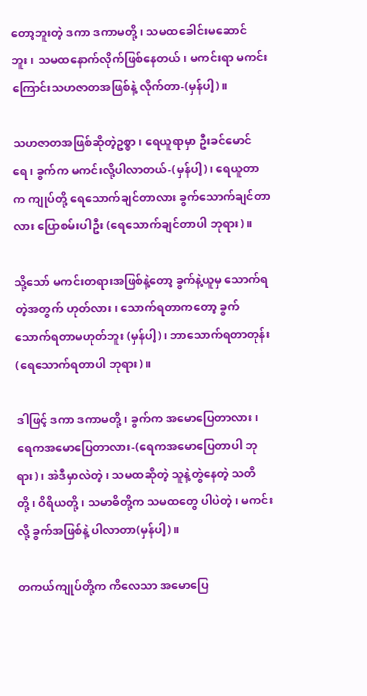တော့ဘူးတဲ့ ဒကာ ဒကာမတို့၊ သမထခေါင်းမဆောင်ဘူး၊ သမထနောက်လိုက်ဖြစ်နေတယ်၊ မကင်းရာ မကင်းကြောင်းသဟဇာတအဖြစ်နဲ့ လိုက်တာ-(မှန်ပါ့)။

သဟဇာတအဖြစ်ဆိုတဲ့ဥစ္စာ၊ ရေယူရာမှာ ဦးခင်မောင်ရေ၊ ခွက်က မကင်းလို့ပါလာတယ်-(မှန်ပါ့)၊ ရေယူတာက ကျုပ်တို့ ရေသောက်ချင်တာလား ခွက်သောက်ချင်တာလား ပြောစမ်းပါဦး (ရေသောက်ချင်တာပါ ဘုရား)။

သို့သော် မကင်းတရားအဖြစ်နဲ့တော့ ခွက်နဲ့ယူမှ သောက်ရတဲ့အတွက် ဟုတ်လား၊ သောက်ရတာကတော့ ခွက်သောက်ရတာမဟုတ်ဘူး (မှန်ပါ့)၊ ဘာသောက်ရတာတုန်း (ရေသောက်ရတာပါ ဘုရား)။

ဒါဖြင့် ဒကာ ဒကာမတို့၊ ခွက်က အမောပြေတာလား၊ ရေကအမောပြေတာလား-(ရေကအမောပြေတာပါ ဘုရား)၊ အဲဒီမှာလဲတဲ့၊ သမထဆိုတဲ့ သူနဲ့တွဲနေတဲ့ သတိတို့၊ ဝိရိယတို့၊ သမာဓိတို့က သမထတွေ ပါပဲတဲ့၊ မကင်းလို့ ခွက်အဖြစ်နဲ့ ပါလာတာ(မှန်ပါ့)။

တကယ်ကျုပ်တို့က ကိလေသာ အမောပြေ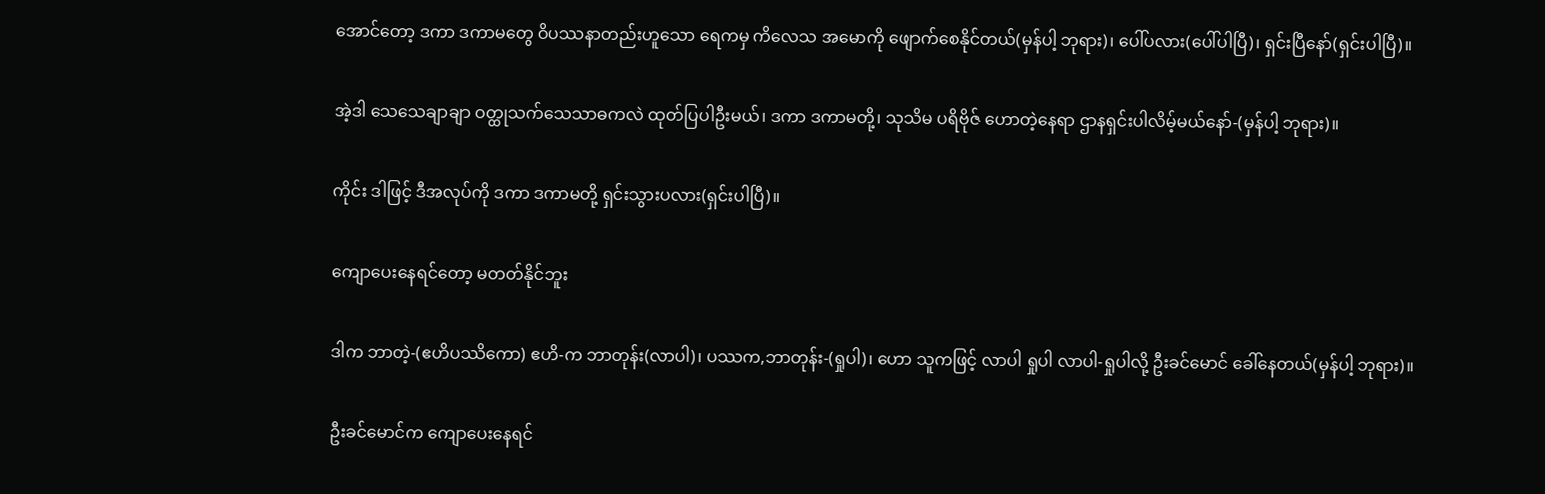အောင်တော့ ဒကာ ဒကာမတွေ ဝိပဿနာတည်းဟူသော ရေကမှ ကိလေသ အမောကို ဖျောက်စေနိုင်တယ်(မှန်ပါ့ ဘုရား)၊ ပေါ်ပလား(ပေါ်ပါပြီ)၊ ရှင်းပြီနော်(ရှင်းပါပြီ)။

အဲ့ဒါ သေသေချာချာ ဝတ္ထုသက်သေသာဓကလဲ ထုတ်ပြပါဦးမယ်၊ ဒကာ ဒကာမတို့၊ သုသိမ ပရိဗိုဇ် ဟောတဲ့နေရာ ဌာနရှင်းပါလိမ့်မယ်နော်-(မှန်ပါ့ ဘုရား)။

ကိုင်း ဒါဖြင့် ဒီအလုပ်ကို ဒကာ ဒကာမတို့ ရှင်းသွားပလား(ရှင်းပါပြီ)။

ကျောပေးနေရင်တော့ မတတ်နိုင်ဘူး

ဒါက ဘာတဲ့-(ဧဟိပဿိကော) ဧဟိ-က ဘာတုန်း(လာပါ)၊ ပဿက,ဘာတုန်း-(ရှုပါ)၊ ဟော သူကဖြင့် လာပါ ရှုပါ လာပါ-ရှုပါလို့ ဦးခင်မောင် ခေါ်နေတယ်(မှန်ပါ့ ဘုရား)။

ဦးခင်မောင်က ကျောပေးနေရင်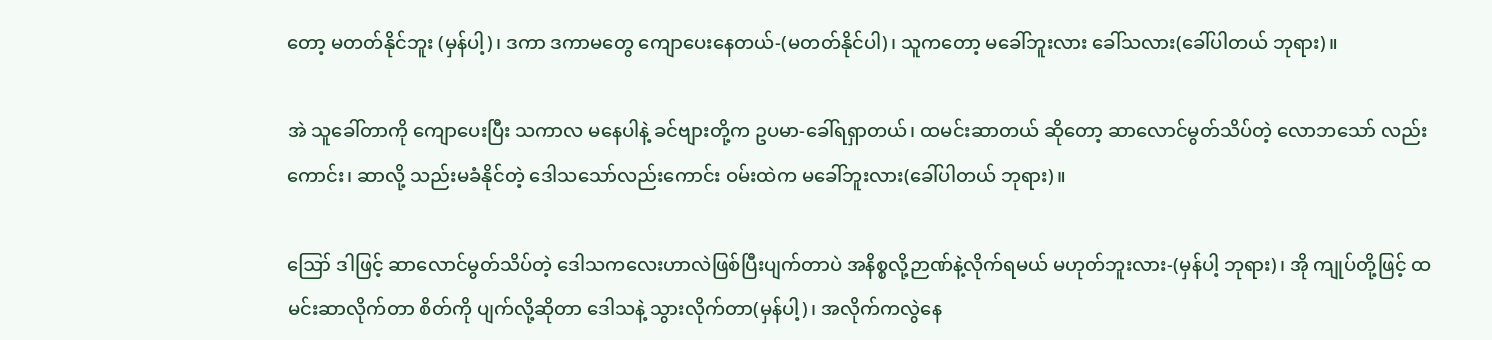တော့ မတတ်နိုင်ဘူး (မှန်ပါ့)၊ ဒကာ ဒကာမတွေ ကျောပေးနေတယ်-(မတတ်နိုင်ပါ)၊ သူကတော့ မခေါ်ဘူးလား ခေါ်သလား(ခေါ်ပါတယ် ဘုရား)။

အဲ သူခေါ်တာကို ကျောပေးပြီး သကာလ မနေပါနဲ့ ခင်ဗျားတို့က ဥပမာ-ခေါ်ရရှာတယ်၊ ထမင်းဆာတယ် ဆိုတော့ ဆာလောင်မွတ်သိပ်တဲ့ လောဘသော် လည်းကောင်း၊ ဆာလို့ သည်းမခံနိုင်တဲ့ ဒေါသသော်လည်းကောင်း ဝမ်းထဲက မခေါ်ဘူးလား(ခေါ်ပါတယ် ဘုရား)။

ဪ ဒါဖြင့် ဆာလောင်မွတ်သိပ်တဲ့ ဒေါသကလေးဟာလဲဖြစ်ပြီးပျက်တာပဲ အနိစ္စလို့ဉာဏ်နဲ့လိုက်ရမယ် မဟုတ်ဘူးလား-(မှန်ပါ့ ဘုရား)၊ အို ကျုပ်တို့ဖြင့် ထမင်းဆာလိုက်တာ စိတ်ကို ပျက်လို့ဆိုတာ ဒေါသနဲ့ သွားလိုက်တာ(မှန်ပါ့)၊ အလိုက်ကလွဲနေ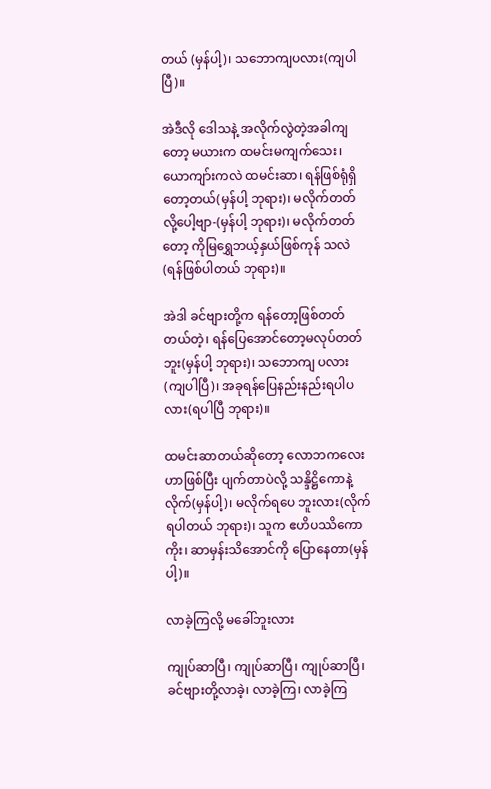တယ် (မှန်ပါ့)၊ သဘောကျပလား(ကျပါပြီ)။

အဲဒီလို ဒေါသနဲ့ အလိုက်လွဲတဲ့အခါကျတော့ မယားက ထမင်းမကျက်သေး၊ ယောကျာ်းကလဲ ထမင်းဆာ၊ ရန်ဖြစ်ရုံရှိတော့တယ်(မှန်ပါ့ ဘုရား)၊ မလိုက်တတ်လို့ပေါ့ဗျာ-(မှန်ပါ့ ဘုရား)၊ မလိုက်တတ်တော့ ကိုမြရွှေဘယ့်နှယ်ဖြစ်ကုန် သလဲ (ရန်ဖြစ်ပါတယ် ဘုရား)။

အဲဒါ ခင်ဗျားတို့က ရန်တော့ဖြစ်တတ်တယ်တဲ့၊ ရန်ပြေအောင်တော့မလုပ်တတ်ဘူး(မှန်ပါ့ ဘုရား)၊ သဘောကျ ပလား(ကျပါပြီ)၊ အခုရန်ပြေနည်းနည်းရပါပလား(ရပါပြီ ဘုရား)။

ထမင်းဆာတယ်ဆိုတော့ လောဘကလေးဟာဖြစ်ပြီး ပျက်တာပဲလို့ သန္ဒိဋ္ဌိကောနဲ့လိုက်(မှန်ပါ့)၊ မလိုက်ရပေ ဘူးလား(လိုက်ရပါတယ် ဘုရား)၊ သူက ဧဟိပဿိကောကိုး၊ ဆာမှန်းသိအောင်ကို ပြောနေတာ(မှန်ပါ့)။

လာခဲ့ကြလို့ မခေါ်ဘူးလား

ကျုပ်ဆာပြီ၊ ကျုပ်ဆာပြီ၊ ကျုပ်ဆာပြီ၊ ခင်ဗျားတို့လာခဲ့၊ လာခဲ့ကြ၊ လာခဲ့ကြ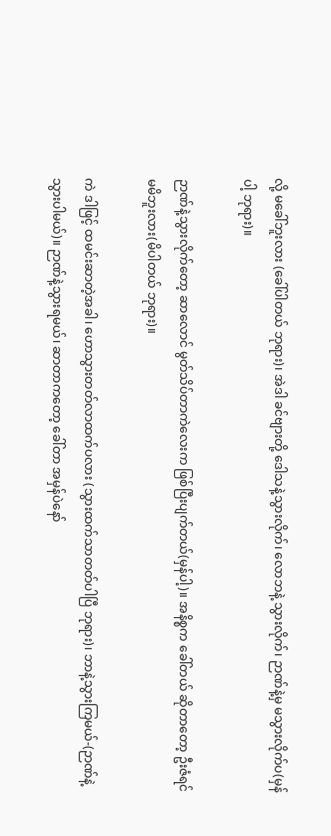လို့ မခေါ်ဘူးလား (ခေါ်ပါတယ် ဘုရား)၊ အဲဒါ ခင်ဗျားတို့ ဒေါသနဲ့သွားလိုက်၊ လောဘနဲ့ သွားလိုက်၊ ဉာဏ်နဲ့မှ မသွားလိုက်ပ(မှန်ပါ့ ဘုရား)။

ဉာဏ်နဲ့သွားလိုက်တော့ ဆာလောင် မွတ်သိပ်တာကဲလေးက ဖြစ်ပြီးပျက်တယ်(မှန်ပါ့)။ အနိစ္စက ခေါ်တယ် ဆိုတာတော့ ဦးဇံရင် မမိဘူးလား(မိပါတယ် ဘုရား)။

ကဲ ဒါဖြင့် ထမင်းဆာတဲ့အခါ၊ ဟောသွားတတ်လာထက်ပလား (သွားထက်သာတတ်ပါပြီ ဘုရား)၊ ဘာနဲ့သွားကြမယ်-(ဉာဏ်နဲ့သွားပါမယ်)။ ဉာဏ်နဲ့သွားရမယ်၊ ဆာတာကတော့ ခေါ်တာ အမှန်ပဲနော်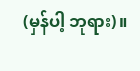(မှန်ပါ့ ဘုရား)။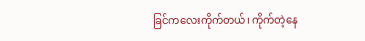ခြင်ကလေးကိုက်တယ်၊ ကိုက်တဲ့နေ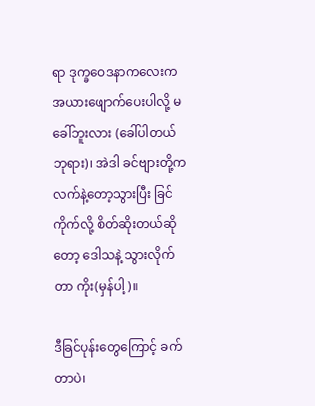ရာ ဒုက္ခဝေဒနာကလေးက အယားဖျောက်ပေးပါလို့ မခေါ်ဘူးလား (ခေါ်ပါတယ် ဘုရား)၊ အဲဒါ ခင်ဗျားတို့က လက်နဲ့တော့သွားပြီး ခြင်ကိုက်လို့ စိတ်ဆိုးတယ်ဆိုတော့ ဒေါသနဲ့ သွားလိုက်တာ ကိုး(မှန်ပါ့)။

ဒီခြင်ပုန်းတွေကြောင့် ခက်တာပဲ၊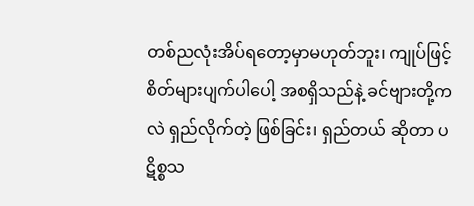တစ်ညလုံးအိပ်ရတော့မှာမဟုတ်ဘူး၊ ကျုပ်ဖြင့် စိတ်များပျက်ပါပေါ့ အစရှိသည်နဲ့ ခင်ဗျားတို့ကလဲ ရှည်လိုက်တဲ့ ဖြစ်ခြင်း၊ ရှည်တယ် ဆိုတာ ပဋိစ္စသ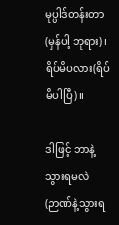မုပ္ပါဒ်တန်းတာ(မှန်ပါ့ ဘုရား)၊ ရိပ်မိပလား(ရိပ်မိပါပြီ)။

ဒါဖြင့် ဘာနဲ့သွားရမလဲ (ဉာဏ်နဲ့သွားရ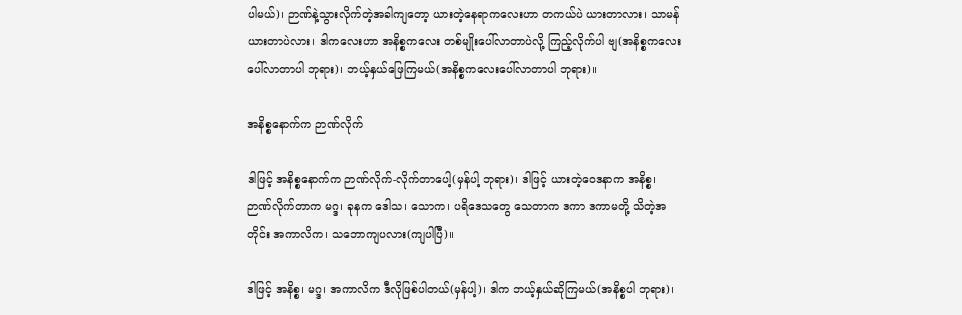ပါမယ်)၊ ဉာဏ်နဲ့သွားလိုက်တဲ့အခါကျတော့ ယားတဲ့နေရာကလေးဟာ တကယ်ပဲ ယားတာလား၊ သာမန် ယားတာပဲလား၊ ဒါကလေးဟာ အနိစ္စကလေး တစ်မျိုးပေါ်လာတာပဲလို့ ကြည့်လိုက်ပါ ဗျ(အနိစ္စကလေးပေါ်လာတာပါ ဘုရား)၊ ဘယ့်နှယ်ဖြေကြမယ်(အနိစ္စကလေးပေါ်လာတာပါ ဘုရား)။

အနိစ္စနောက်က ဉာဏ်လိုက်

ဒါဖြင့် အနိစ္စနောက်က ဉာဏ်လိုက်-လိုက်တာပေါ့(မှန်ပါ့ ဘုရား)၊ ဒါဖြင့် ယားတဲ့ဝေဒနာက အနိစ္စ၊ ဉာဏ်လိုက်တာက မဂ္ဒ၊ ခုနက ဒေါသ၊ သောက၊ ပရိဒေသတွေ သေတာက ဒကာ ဒကာမတို့ သိတဲ့အတိုင်း အကာလိက၊ သဘောကျပလား(ကျပါပြီ)။

ဒါဖြင့် အနိစ္စ၊ မဂ္ဒ၊ အကာလိက ဒီလိုဖြစ်ပါတယ်(မှန်ပါ့)၊ ဒါက ဘယ့်နှယ်ဆိုကြမယ်(အနိစ္စပါ ဘုရား)၊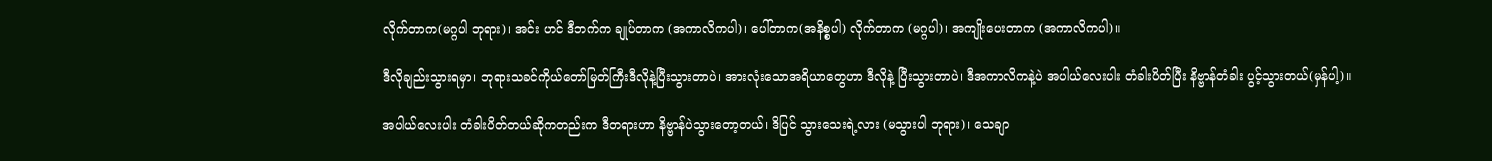လိုက်တာက(မဂ္ဂပါ ဘုရား)၊ အင်း ဟင် ဒီဘက်က ချုပ်တာက (အကာလိကပါ)၊ ပေါ်တာက(အနိစ္စပါ) လိုက်တာက (မဂ္ဂပါ)၊ အကျိုးပေးတာက (အကာလိကပါ)။

ဒီလိုချည်းသွားရမှာ၊ ဘုရားသခင်ကိုယ်တော်မြတ်ကြီးဒီလိုနဲ့ပြီးသွားတာပဲ၊ အားလုံးသောအရိယာတွေဟာ ဒီလိုနဲ့ ပြီးသွားတာပဲ၊ ဒီအကာလိကနဲ့ပဲ အပါယ်လေးပါး တံခါးပိတ်ပြီး နိဗ္ဗာန်တံခါး ပွင့်သွားတယ်(မှန်ပါ့)။

အပါယ်လေးပါး တံခါးပိတ်တယ်ဆိုကတည်းက ဒီတရားဟာ နိဗ္ဗာန်ပဲသွားတော့တယ်၊ ဒိပြင် သွားသေးရဲ့လား (မသွားပါ ဘုရား)၊ သေချာ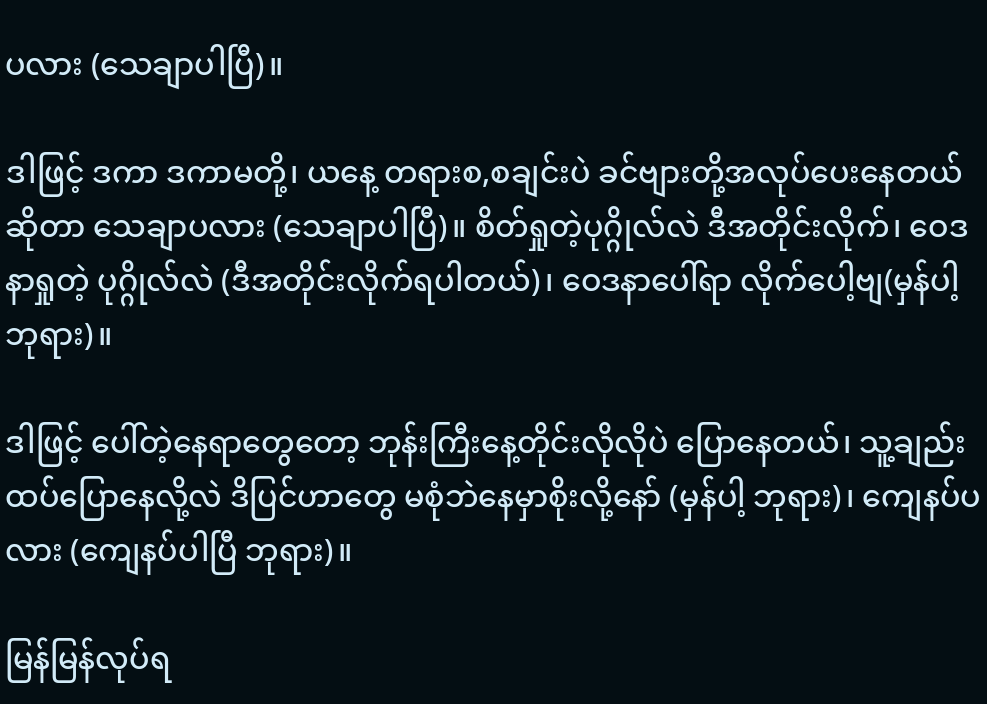ပလား (သေချာပါပြီ)။

ဒါဖြင့် ဒကာ ဒကာမတို့၊ ယနေ့ တရားစ,စချင်းပဲ ခင်ဗျားတို့အလုပ်ပေးနေတယ်ဆိုတာ သေချာပလား (သေချာပါပြီ)။ စိတ်ရှုတဲ့ပုဂ္ဂိုလ်လဲ ဒီအတိုင်းလိုက်၊ ဝေဒနာရှုတဲ့ ပုဂ္ဂိုလ်လဲ (ဒီအတိုင်းလိုက်ရပါတယ်)၊ ဝေဒနာပေါ်ရာ လိုက်ပေါ့ဗျ(မှန်ပါ့ ဘုရား)။

ဒါဖြင့် ပေါ်တဲ့နေရာတွေတော့ ဘုန်းကြီးနေ့တိုင်းလိုလိုပဲ ပြောနေတယ်၊ သူ့ချည်း ထပ်ပြောနေလို့လဲ ဒိပြင်ဟာတွေ မစုံဘဲနေမှာစိုးလို့နော် (မှန်ပါ့ ဘုရား)၊ ကျေနပ်ပလား (ကျေနပ်ပါပြီ ဘုရား)။

မြန်မြန်လုပ်ရ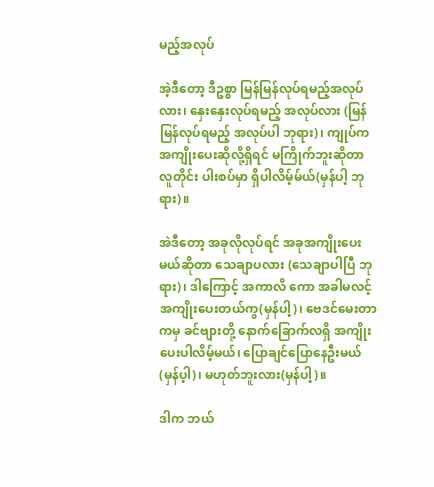မည့်အလုပ်

အဲ့ဒီတော့ ဒီဥစ္စာ မြန်မြန်လုပ်ရမည့်အလုပ်လား၊ နှေးနှေးလုပ်ရမည့် အလုပ်လား (မြန်မြန်လုပ်ရမည့် အလုပ်ပါ ဘုရား)၊ ကျုပ်က အကျိုးပေးဆိုလို့ရှိရင် မကြိုက်ဘူးဆိုတာ လူတိုင်း ပါးစပ်မှာ ရှိပါလိမ့်မ်ယ်(မှန်ပါ့ ဘုရား)။

အဲဒီတော့ အခုလိုလုပ်ရင် အခုအကျိုးပေးမယ်ဆိုတာ သေချာပလား (သေချာပါပြီ ဘုရား)၊ ဒါကြောင့် အကာလိ ကော အခါမလင့် အကျိုးပေးတယ်ကွ(မှန်ပါ့)၊ ဗေဒင်မေးတာကမှ ခင်ဗျားတို့ နောက်ခြောက်လရှိ အကျိုးပေးပါလိမ့်မယ်၊ ပြောချင်ပြောနေဦးမယ်(မှန်ပ့ါ)၊ မဟုတ်ဘူးလား(မှန်ပါ့)။

ဒါက ဘယ်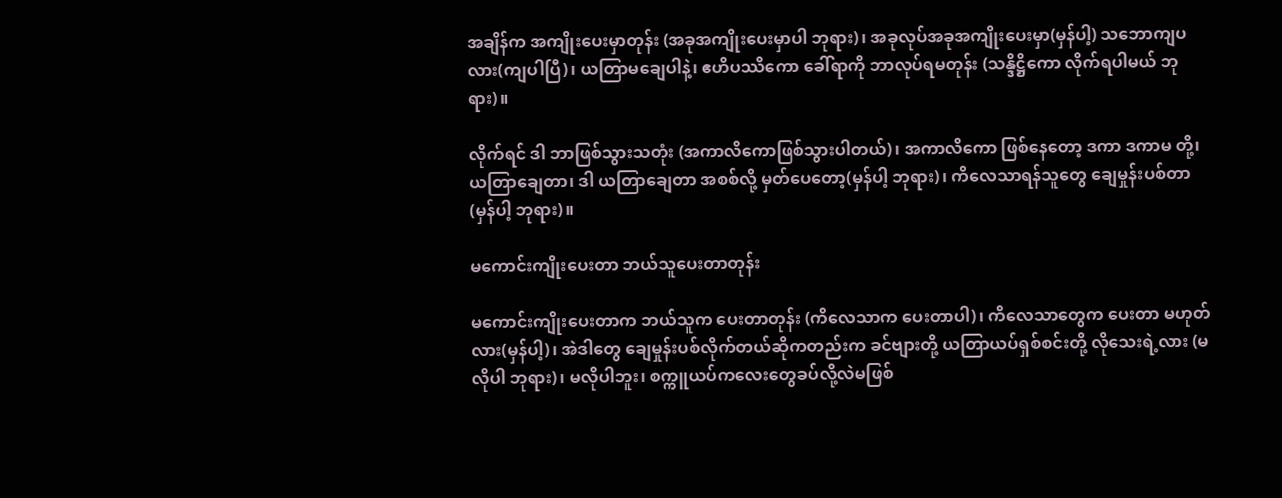အချိန်က အကျိုးပေးမှာတုန်း (အခုအကျိုးပေးမှာပါ ဘုရား)၊ အခုလုပ်အခုအကျိုးပေးမှာ(မှန်ပါ့) သဘောကျပလား(ကျပါပြီ)၊ ယတြာမချေပါနဲ့၊ ဧဟိပဿိကော ခေါ်ရာကို ဘာလုပ်ရမတုန်း (သန္ဒိဋ္ဌိကော လိုက်ရပါမယ် ဘုရား)။

လိုက်ရင် ဒါ ဘာဖြစ်သွားသတုံး (အကာလိကောဖြစ်သွားပါတယ်)၊ အကာလိကော ဖြစ်နေတော့ ဒကာ ဒကာမ တို့၊ ယတြာချေတာ၊ ဒါ ယတြာချေတာ အစစ်လို့ မှတ်ပေတော့(မှန်ပါ့ ဘုရား)၊ ကိလေသာရန်သူတွေ ချေမှုန်းပစ်တာ (မှန်ပါ့ ဘုရား)။

မကောင်းကျိုးပေးတာ ဘယ်သူပေးတာတုန်း

မကောင်းကျိုးပေးတာက ဘယ်သူက ပေးတာတုန်း (ကိလေသာက ပေးတာပါ)၊ ကိလေသာတွေက ပေးတာ မဟုတ်လား(မှန်ပါ့)၊ အဲဒါတွေ ချေမှုန်းပစ်လိုက်တယ်ဆိုကတည်းက ခင်ဗျားတို့ ယတြာယပ်ရှစ်စင်းတို့ လိုသေးရဲ့လား (မလိုပါ ဘုရား)၊ မလိုပါဘူး၊ စက္ကူယပ်ကလေးတွေခပ်လို့လဲမဖြစ်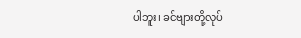ပါဘူး၊ ခင်ဗျားတို့လုပ်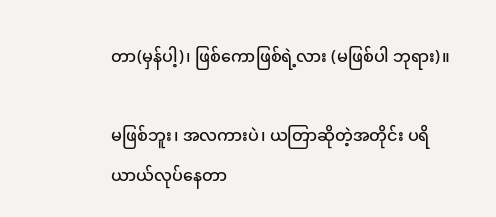တာ(မှန်ပါ့)၊ ဖြစ်ကောဖြစ်ရဲ့လား (မဖြစ်ပါ ဘုရား)။

မဖြစ်ဘူး၊ အလကားပဲ၊ ယတြာဆိုတဲ့အတိုင်း ပရိယာယ်လုပ်နေတာ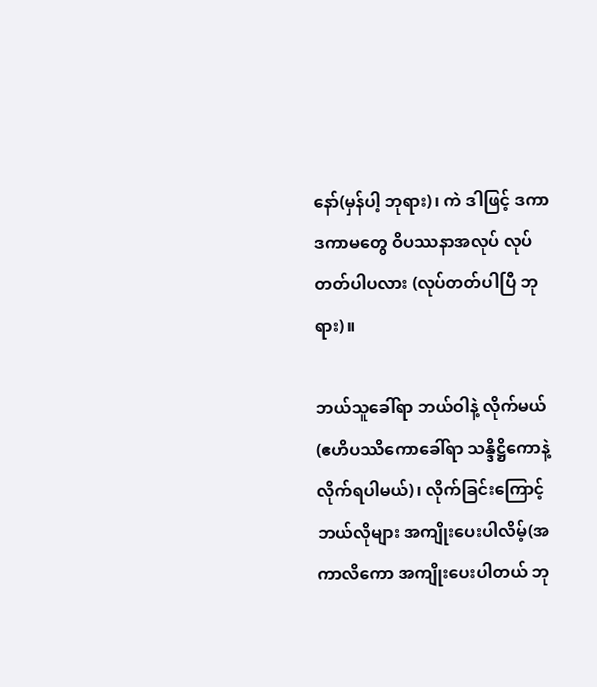နော်(မှန်ပါ့ ဘုရား)၊ ကဲ ဒါဖြင့် ဒကာ ဒကာမတွေ ဝိပဿနာအလုပ် လုပ်တတ်ပါပလား (လုပ်တတ်ပါပြီ ဘုရား)။

ဘယ်သူခေါ်ရာ ဘယ်ဝါနဲ့ လိုက်မယ် (ဧဟိပဿိကောခေါ်ရာ သန္ဒိဋ္ဌိကောနဲ့ လိုက်ရပါမယ်)၊ လိုက်ခြင်းကြောင့် ဘယ်လိုများ အကျိုးပေးပါလိမ့်(အကာလိကော အကျိုးပေးပါတယ် ဘု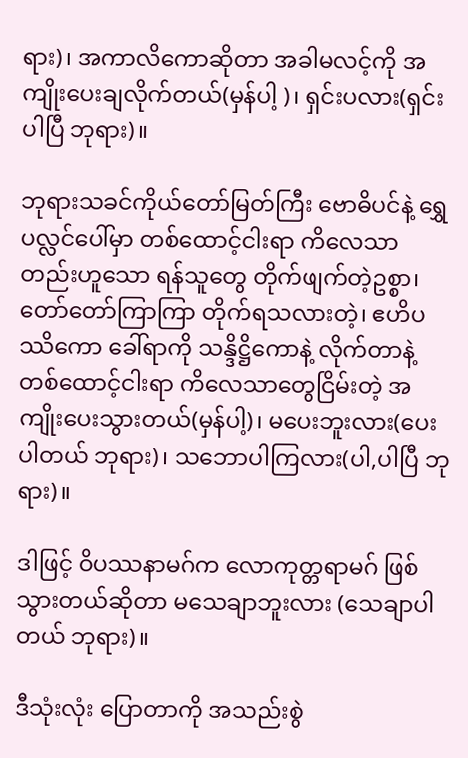ရား)၊ အကာလိကောဆိုတာ အခါမလင့်ကို အကျိုးပေးချလိုက်တယ်(မှန်ပါ့ )၊ ရှင်းပလား(ရှင်းပါပြီ ဘုရား)။

ဘုရားသခင်ကိုယ်တော်မြတ်ကြီး ဗောဓိပင်နဲ့ ရွှေပလ္လင်ပေါ်မှာ တစ်ထောင့်ငါးရာ ကိလေသာ တည်းဟူသော ရန်သူတွေ တိုက်ဖျက်တဲ့ဥစ္စာ၊ တော်တော်ကြာကြာ တိုက်ရသလားတဲ့၊ ဧဟိပဿိကော ခေါ်ရာကို သန္ဒိဋ္ဌိကောနဲ့ လိုက်တာနဲ့ တစ်ထောင့်ငါးရာ ကိလေသာတွေငြိမ်းတဲ့ အကျိုးပေးသွားတယ်(မှန်ပါ့)၊ မပေးဘူးလား(ပေးပါတယ် ဘုရား)၊ သဘောပါကြလား(ပါ,ပါပြီ ဘုရား)။

ဒါဖြင့် ဝိပဿနာမဂ်က လောကုတ္တရာမဂ် ဖြစ်သွားတယ်ဆိုတာ မသေချာဘူးလား (သေချာပါတယ် ဘုရား)။

ဒီသုံးလုံး ပြောတာကို အသည်းစွဲ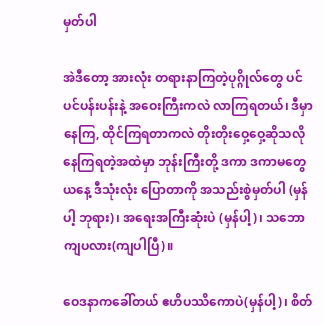မှတ်ပါ

အဲဒီတော့ အားလုံး တရားနာကြတဲ့ပုဂ္ဂိုလ်တွေ ပင်ပင်ပန်းပန်းနဲ့ အဝေးကြီးကလဲ လာကြရတယ်၊ ဒီမှာ နေကြ, ထိုင်ကြရတာကလဲ တိုးတိုးဝှေ့ဝှေ့ဆိုသလို နေကြရတဲ့အထဲမှာ ဘုန်းကြီးတို့ ဒကာ ဒကာမတွေ ယနေ့ ဒီသုံးလုံး ပြောတာကို အသည်းစွဲမှတ်ပါ (မှန်ပါ့ ဘုရား)၊ အရေးအကြီးဆုံးပဲ (မှန်ပါ့)၊ သဘောကျပလား(ကျပါပြီ)။

ဝေဒနာကခေါ်တယ် ဧဟိပဿိကောပဲ(မှန်ပါ့)၊ စိတ်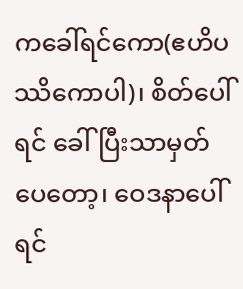ကခေါ်ရင်ကော(ဧဟိပဿိကောပါ)၊ စိတ်ပေါ်ရင် ခေါ်ပြီးသာမှတ်ပေတော့၊ ဝေဒနာပေါ်ရင်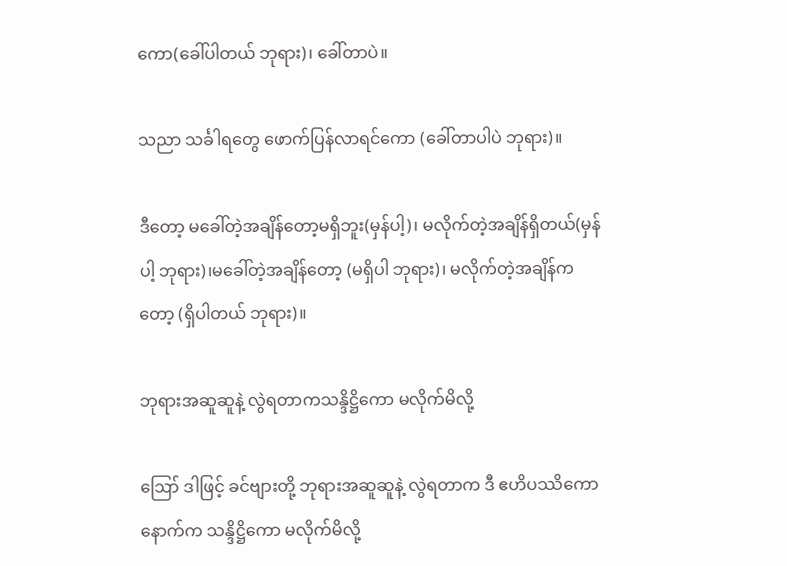ကော(ခေါ်ပါတယ် ဘုရား)၊ ခေါ်တာပဲ။

သညာ သင်္ခါရတွေ ဖောက်ပြန်လာရင်ကော (ခေါ်တာပါပဲ ဘုရား)။

ဒီတော့ မခေါ်တဲ့အချိန်တော့မရှိဘူး(မှန်ပါ့)၊ မလိုက်တဲ့အချိန်ရှိတယ်(မှန်ပါ့ ဘုရား)၊မခေါ်တဲ့အချိန်တော့ (မရှိပါ ဘုရား)၊ မလိုက်တဲ့အချိန်ကတော့ (ရှိပါတယ် ဘုရား)။

ဘုရားအဆူဆူနဲ့ လွဲရတာကသန္ဒိဋ္ဌိကော မလိုက်မိလို့

ဪ ဒါဖြင့် ခင်ဗျားတို့ ဘုရားအဆူဆူနဲ့ လွဲရတာက ဒီ ဧဟိပဿိကော နောက်က သန္ဒိဋ္ဌိကော မလိုက်မိလို့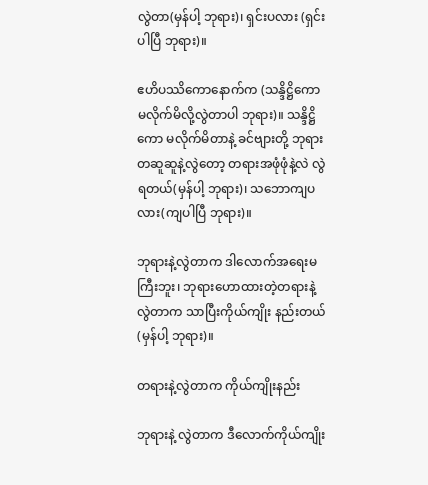လွဲတာ(မှန်ပါ့ ဘုရား)၊ ရှင်းပလား (ရှင်းပါပြီ ဘုရား)။

ဧဟိပဿိကောနောက်က (သန္ဒိဋ္ဌိကောမလိုက်မိလို့လွဲတာပါ ဘုရား)။ သန္ဒိဋ္ဌိကော မလိုက်မိတာနဲ့ ခင်ဗျားတို့ ဘုရားတဆူဆူနဲ့လွဲတော့ တရားအဖုံဖုံနဲ့လဲ လွဲရတယ်(မှန်ပါ့ ဘုရား)၊ သဘောကျပလား(ကျပါပြီ ဘုရား)။

ဘုရားနဲ့လွဲတာက ဒါလောက်အရေးမကြီးဘူး၊ ဘုရားဟောထားတဲ့တရားနဲ့ လွဲတာက သာပြီးကိုယ်ကျိုး နည်းတယ်(မှန်ပါ့ ဘုရား)။

တရားနဲ့လွဲတာက ကိုယ်ကျိုးနည်း

ဘုရားနဲ့ လွဲတာက ဒီလောက်ကိုယ်ကျိုး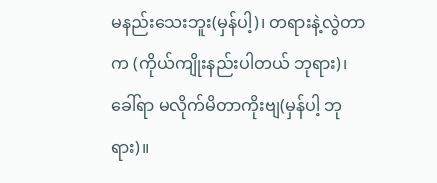မနည်းသေးဘူး(မှန်ပါ့)၊ တရားနဲ့လွဲတာက (ကိုယ်ကျိုးနည်းပါတယ် ဘုရား)၊ ခေါ်ရာ မလိုက်မိတာကိုးဗျ(မှန်ပါ့ ဘုရား)။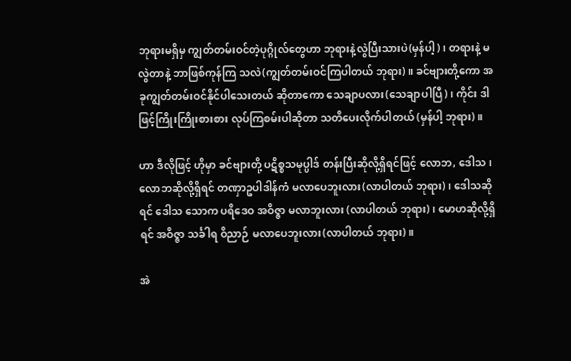ဘုရားမရှိမှ ကျွတ်တမ်းဝင်တဲ့ပုဂ္ဂိုလ်တွေဟာ ဘုရားနဲ့လွဲပြီးသားပဲ(မှန်ပါ့)၊ တရားနဲ့ မလွဲတာနဲ့ ဘာဖြစ်ကုန်ကြ သလဲ(ကျွတ်တမ်းဝင်ကြပါတယ် ဘုရား)။ ခင်ဗျားတို့ကော အခုကျွတ်တမ်းဝင်နိုင်ပါသေးတယ် ဆိုတာကော သေချာပလား(သေချာပါပြီ)၊ ကိုင်း ဒါဖြင့်ကြိုးကြိုးစားစား လုပ်ကြစမ်းပါဆိုတာ သတိပေးလိုက်ပါတယ် (မှန်ပါ့ ဘုရား)။

ဟာ ဒီလိုဖြင့် ဟိုမှာ ခင်ဗျားတို့ ပဋိစ္စသမုပ္ပါဒ် တန်းပြီးဆိုလို့ရှိရင်ဖြင့် လောဘ, ဒေါသ၊ လောဘဆိုလို့ရှိရင် တဏှာဥပါဒါန်ကံ မလာပေဘူးလား(လာပါတယ် ဘုရား)၊ ဒေါသဆိုရင် ဒေါသ သောက ပရိဒေဝ အဝိဇ္ဇာ မလာဘူးလား (လာပါတယ် ဘုရား)၊ မောဟဆိုလို့ရှိရင် အဝိဇ္ဇာ သင်္ခါရ ဝိညာဉ် မလာပေဘူးလား(လာပါတယ် ဘုရား)။

အဲ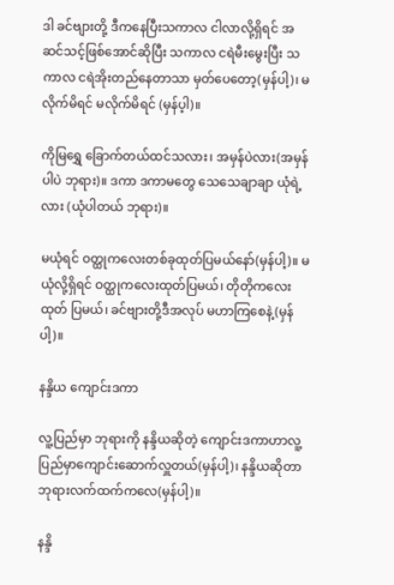ဒါ ခင်ဗျားတို့ ဒီကနေပြီးသကာလ ငါလာလို့ရှိရင် အဆင်သင့်ဖြစ်အောင်ဆိုပြီး သကာလ ငရဲမီးမွေးပြီး သကာလ ငရဲအိုးတည်နေတာသာ မှတ်ပေတော့(မှန်ပါ့)၊ မလိုက်မိရင် မလိုက်မိရင် (မှန်ပ့ါ)။

ကိုမြရွှေ ခြောက်တယ်ထင်သလား၊ အမှန်ပဲလား(အမှန်ပါပဲ ဘုရား)။ ဒကာ ဒကာမတွေ သေသေချာချာ ယုံရဲ့လား (ယုံပါတယ် ဘုရား)။

မယုံရင် ဝတ္ထုကလေးတစ်ခုထုတ်ပြမယ်နော်(မှန်ပါ့)။ မယုံလို့ရှိရင် ဝတ္ထုကလေးထုတ်ပြမယ်၊ တိုတိုကလေးထုတ် ပြမယ်၊ ခင်ဗျားတို့ဒီအလုပ် မဟာကြစေနဲ့(မှန်ပါ့)။

နန္ဒိယ ကျောင်းဒကာ

လူ့ပြည်မှာ ဘုရားကို နန္ဒိယဆိုတဲ့ ကျောင်းဒကာဟာလူ့ပြည်မှာကျောင်းဆောက်လှူတယ်(မှန်ပါ့)၊ နန္ဒိယဆိုတာ ဘုရားလက်ထက်ကလေ(မှန်ပါ့)။

နန္ဒိ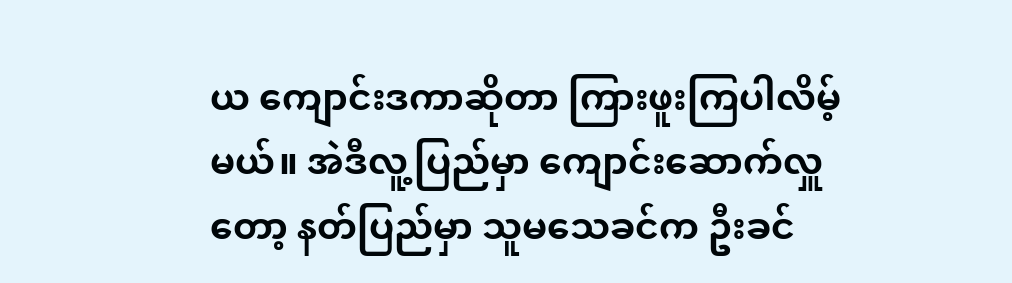ယ ကျောင်းဒကာဆိုတာ ကြားဖူးကြပါလိမ့်မယ်။ အဲဒီလူ့ပြည်မှာ ကျောင်းဆောက်လှူတော့ နတ်ပြည်မှာ သူမသေခင်က ဦးခင်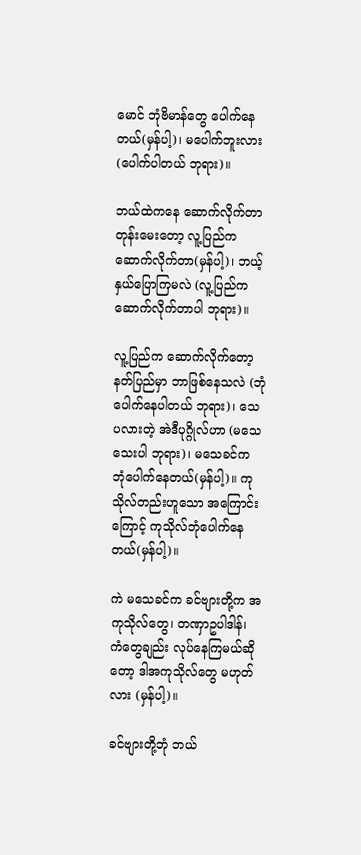မောင် ဘုံဗိမာန်တွေ ပေါက်နေတယ်(မှန်ပါ့)၊ မပေါက်ဘူးလား(ပေါက်ပါတယ် ဘုရား)။

ဘယ်ထဲကနေ ဆောက်လိုက်တာတုန်းမေးတော့ လူ့ပြည်က ဆောက်လိုက်တာ(မှန်ပါ့)၊ ဘယ့်နှယ်ပြောကြမလဲ (လူ့ပြည်က ဆောက်လိုက်တာပါ ဘုရား)။

လူ့ပြည်က ဆောက်လိုက်တော့ နတ်ပြည်မှာ ဘာဖြစ်နေသလဲ (ဘုံပေါက်နေပါတယ် ဘုရား)၊ သေပလားတဲ့ အဲဒီပုဂ္ဂိုလ်ဟာ (မသေသေးပါ ဘုရား)၊ မသေခင်က ဘုံပေါက်နေတယ်(မှန်ပါ့)။ ကုသိုလ်တည်းဟူသော အကြောင်းကြောင့် ကုသိုလ်ဘုံပေါက်နေတယ်(မှန်ပါ့)။

ကဲ မသေခင်က ခင်ဗျားတို့က အကုသိုလ်တွေ၊ တဏှာဥပါဒါန်၊ ကံတွေချည်း လုပ်နေကြမယ်ဆိုတော့ ဒါအကုသိုလ်တွေ မဟုတ်လား (မှန်ပါ့)။

ခင်ဗျားတို့ဘုံ ဘယ်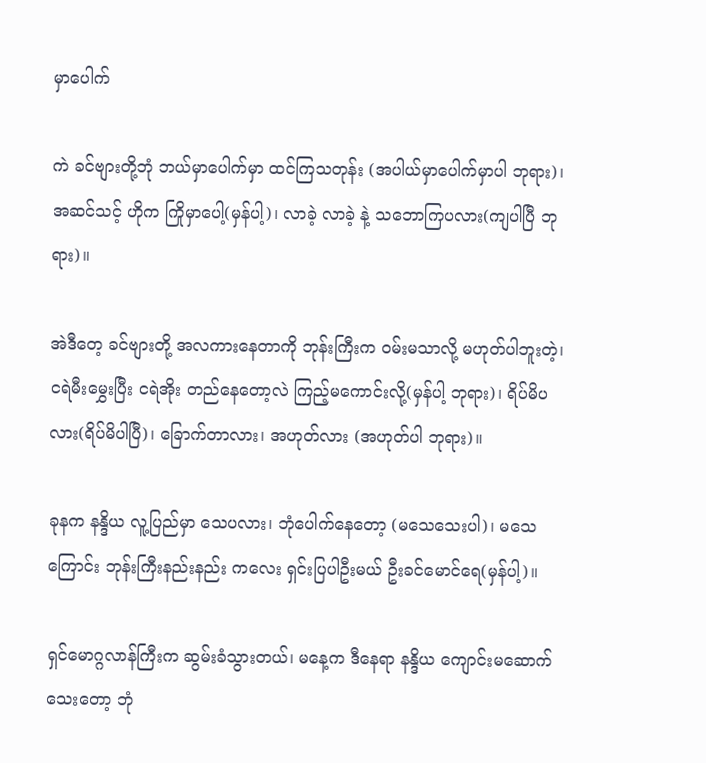မှာပေါက်

ကဲ ခင်ဗျားတို့ဘုံ ဘယ်မှာပေါက်မှာ ထင်ကြသတုန်း (အပါယ်မှာပေါက်မှာပါ ဘုရား)၊ အဆင်သင့် ဟိုက ကြိုမှာပေါ့(မှန်ပါ့)၊ လာခဲ့ လာခဲ့ နဲ့ သဘောကြပလား(ကျပါပြီ ဘုရား)။

အဲဒီတေ့ ခင်ဗျားတို့ အလကားနေတာကို ဘုန်းကြီးက ဝမ်းမသာလို့ မဟုတ်ပါဘူးတဲ့၊ ငရဲမီးမွှေးပြီး ငရဲအိုး တည်နေတော့လဲ ကြည့်မကောင်းလို့(မှန်ပါ့ ဘုရား)၊ ရိပ်မိပလား(ရိပ်မိပါပြီ)၊ ခြောက်တာလား၊ အဟုတ်လား (အဟုတ်ပါ ဘုရား)။

ခုနက နန္ဒိယ လူ့ပြည်မှာ သေပလား၊ ဘုံပေါက်နေတော့ (မသေသေးပါ)၊ မသေကြောင်း ဘုန်းကြီးနည်းနည်း ကလေး ရှင်းပြပါဦးမယ် ဦးခင်မောင်ရေ(မှန်ပါ့)။

ရှင်မောဂ္ဂလာန်ကြီးက ဆွမ်းခံသွားတယ်၊ မနေ့က ဒီနေရာ နန္ဒိယ ကျောင်းမဆောက်သေးတော့ ဘုံ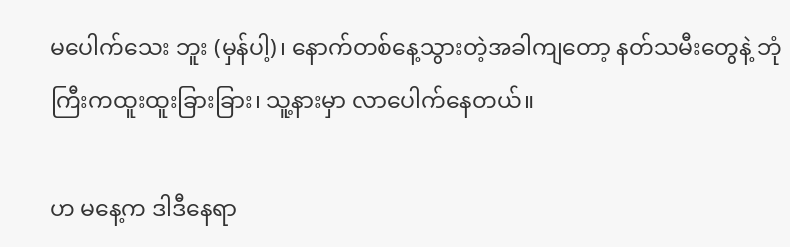မပေါက်သေး ဘူး (မှန်ပါ့)၊ နောက်တစ်နေ့သွားတဲ့အခါကျတော့ နတ်သမီးတွေနဲ့ ဘုံကြီးကထူးထူးခြားခြား၊ သူ့နားမှာ လာပေါက်နေတယ်။

ဟ မနေ့က ဒါဒီနေရာ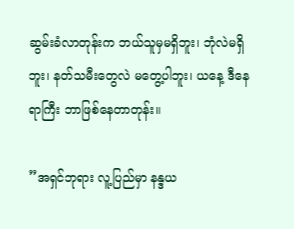ဆွမ်းခံလာတုန်းက ဘယ်သူမှမရှိဘူး၊ ဘုံလဲမရှိဘူး၊ နတ်သမီးတွေလဲ မတွေ့ပါဘူး၊ ယနေ့ ဒီနေရာကြီး ဘာဖြစ်နေတာတုန်း။

”အရှင်ဘုရား လူ့ပြည်မှာ နန္ဒယ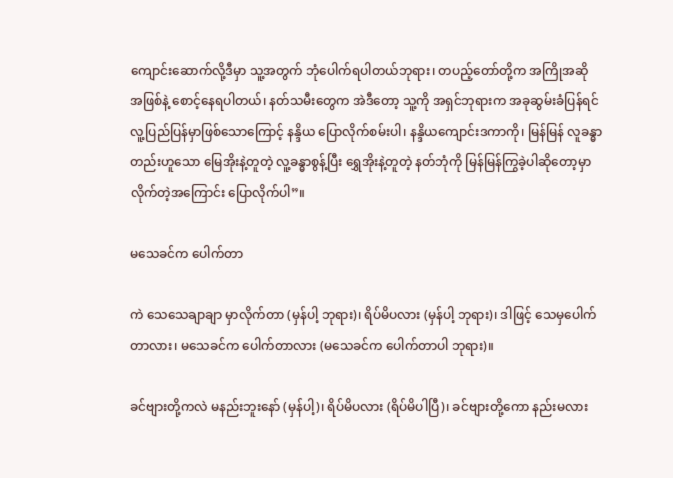ကျောင်းဆောက်လို့ဒီမှာ သူ့အတွက် ဘုံပေါက်ရပါတယ်ဘုရား၊ တပည့်တော်တို့က အကြိုအဆို အဖြစ်နဲ့ စောင့်နေရပါတယ်၊ နတ်သမီးတွေက အဲဒီတော့ သူ့ကို အရှင်ဘုရားက အခုဆွမ်းခံပြန်ရင် လူ့ပြည်ပြန်မှာဖြစ်သောကြောင့် နန္ဒိယ ပြောလိုက်စမ်းပါ၊ နန္ဒိယကျောင်းဒကာကို၊ မြန်မြန် လူခန္ဓာတည်းဟူသော မြေအိုးနဲ့တူတဲ့ လူ့ခန္ဓာစွန့်ပြီး ရွှေအိုးနဲ့တူတဲ့ နတ်ဘုံကို မြန်မြန်ကြွခဲ့ပါဆိုတော့မှာလိုက်တဲ့အကြောင်း ပြောလိုက်ပါ”။

မသေခင်က ပေါက်တာ

ကဲ သေသေချာချာ မှာလိုက်တာ (မှန်ပါ့ ဘုရား)၊ ရိပ်မိပလား (မှန်ပါ့ ဘုရား)၊ ဒါဖြင့် သေမှပေါက်တာလား၊ မသေခင်က ပေါက်တာလား (မသေခင်က ပေါက်တာပါ ဘုရား)။

ခင်ဗျားတို့ကလဲ မနည်းဘူးနော် (မှန်ပါ့)၊ ရိပ်မိပလား (ရိပ်မိပါပြီ)၊ ခင်ဗျားတို့ကော နည်းမလား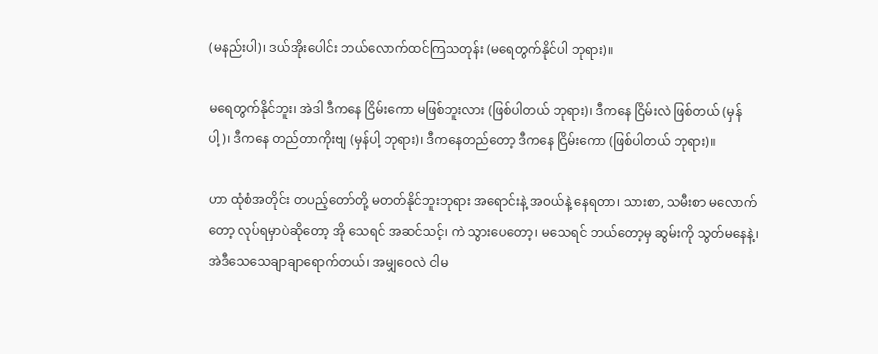(မနည်းပါ)၊ ဒယ်အိုးပေါင်း ဘယ်လောက်ထင်ကြသတုန်း (မရေတွက်နိုင်ပါ ဘုရား)။

မရေတွက်နိုင်ဘူး၊ အဲဒါ ဒီကနေ ငြိမ်းကော မဖြစ်ဘူးလား (ဖြစ်ပါတယ် ဘုရား)၊ ဒီကနေ ငြိမ်းလဲ ဖြစ်တယ် (မှန်ပါ့)၊ ဒီကနေ တည်တာကိုးဗျ (မှန်ပါ့ ဘုရား)၊ ဒီကနေတည်တော့ ဒီကနေ ငြိမ်းကော (ဖြစ်ပါတယ် ဘုရား)။

ဟာ ထုံစံအတိုင်း တပည့်တော်တို့ မတတ်နိုင်ဘူးဘုရား အရောင်းနဲ့ အဝယ်နဲ့ နေရတာ၊ သားစာ, သမီးစာ မလောက်တော့ လုပ်ရမှာပဲဆိုတော့ အို သေရင် အဆင်သင့်၊ ကဲ သွားပေတော့၊ မသေရင် ဘယ်တော့မှ ဆွမ်းကို သွတ်မနေနဲ့၊ အဲဒီသေသေချာချာရောက်တယ်၊ အမျှဝေလဲ ငါမ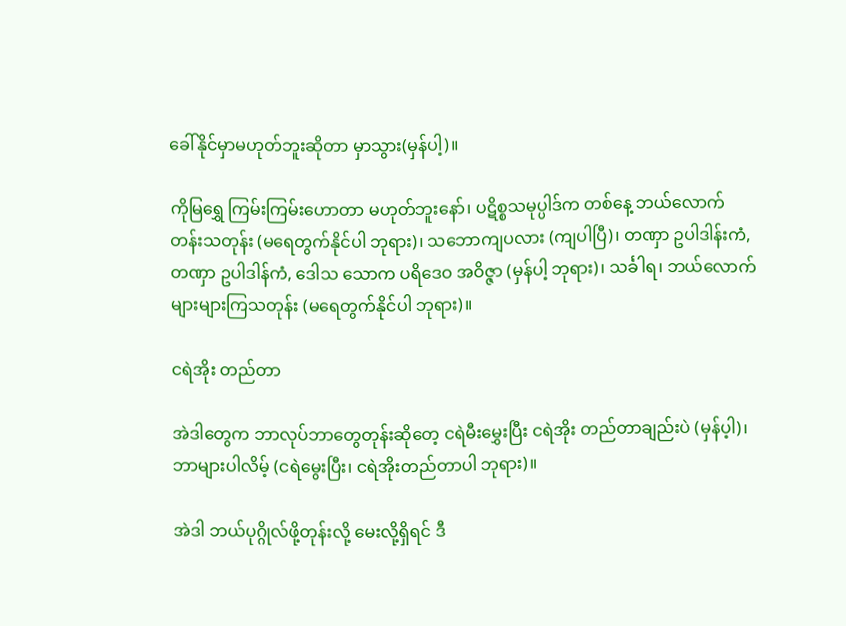ခေါ်နိုင်မှာမဟုတ်ဘူးဆိုတာ မှာသွား(မှန်ပါ့)။

ကိုမြရွှေ ကြမ်းကြမ်းဟောတာ မဟုတ်ဘူးနော်၊ ပဋိစ္စသမုပ္ပါဒ်က တစ်နေ့ ဘယ်လောက်တန်းသတုန်း (မရေတွက်နိုင်ပါ ဘုရား)၊ သဘောကျပလား (ကျပါပြီ)၊ တဏှာ ဥပါဒါန်းကံ, တဏှာ ဥပါဒါန်ကံ, ဒေါသ သောက ပရိဒေဝ အဝိဇ္ဇာ (မှန်ပါ့ ဘုရား)၊ သင်္ခါရ၊ ဘယ်လောက်များများကြသတုန်း (မရေတွက်နိုင်ပါ ဘုရား)။

ငရဲအိုး တည်တာ

အဲဒါတွေက ဘာလုပ်ဘာတွေတုန်းဆိုတေ့ ငရဲမီးမွှေးပြီး ငရဲအိုး တည်တာချည်းပဲ (မှန်ပ့ါ)၊ ဘာများပါလိမ့် (ငရဲမွေးပြီး၊ ငရဲအိုးတည်တာပါ ဘုရား)။

အဲဒါ ဘယ်ပုဂ္ဂိုလ်ဖို့တုန်းလို့ မေးလို့ရှိရင် ဒီ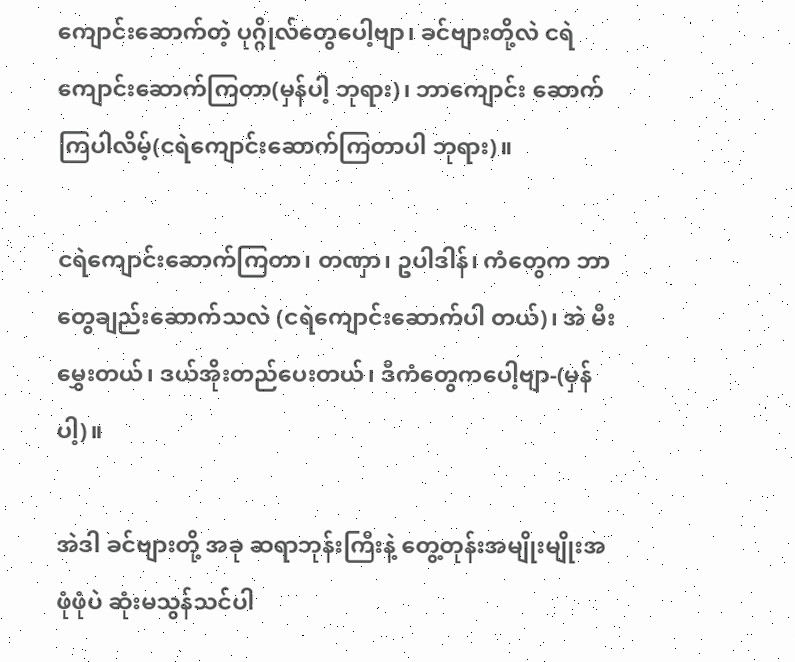ကျောင်းဆောက်တဲ့ ပုဂ္ဂိုလ်တွေပေါ့ဗျာ၊ ခင်ဗျားတို့လဲ ငရဲကျောင်းဆောက်ကြတာ(မှန်ပါ့ ဘုရား)၊ ဘာကျောင်း ဆောက်ကြပါလိမ့်(ငရဲကျောင်းဆောက်ကြတာပါ ဘုရား)။

ငရဲကျောင်းဆောက်ကြတာ၊ တဏှာ၊ ဥပါဒါန်၊ ကံတွေက ဘာတွေချည်းဆောက်သလဲ (ငရဲကျောင်းဆောက်ပါ တယ်)၊ အဲ မီးမွှေးတယ်၊ ဒယ်အိုးတည်ပေးတယ်၊ ဒီကံတွေကပေါ့ဗျာ-(မှန်ပါ့)။

အဲဒါ ခင်ဗျားတို့ အခု ဆရာဘုန်းကြီးနဲ့ တွေ့တုန်းအမျိုးမျိုးအဖုံဖုံပဲ ဆုံးမသွန်သင်ပါ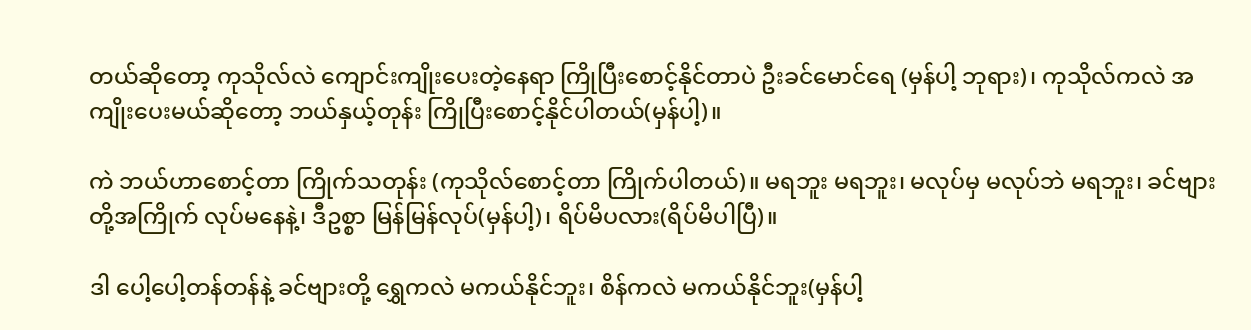တယ်ဆိုတော့ ကုသိုလ်လဲ ကျောင်းကျိုးပေးတဲ့နေရာ ကြိုပြီးစောင့်နိုင်တာပဲ ဦးခင်မောင်ရေ (မှန်ပါ့ ဘုရား)၊ ကုသိုလ်ကလဲ အကျိုးပေးမယ်ဆိုတော့ ဘယ်နှယ့်တုန်း ကြိုပြီးစောင့်နိုင်ပါတယ်(မှန်ပါ့)။

ကဲ ဘယ်ဟာစောင့်တာ ကြိုက်သတုန်း (ကုသိုလ်စောင့်တာ ကြိုက်ပါတယ်)။ မရဘူး မရဘူး၊ မလုပ်မှ မလုပ်ဘဲ မရဘူး၊ ခင်ဗျားတို့အကြိုက် လုပ်မနေနဲ့၊ ဒီဥစ္စာ မြန်မြန်လုပ်(မှန်ပါ့)၊ ရိပ်မိပလား(ရိပ်မိပါပြီ)။

ဒါ ပေါ့ပေါ့တန်တန်နဲ့ ခင်ဗျားတို့ ရွှေကလဲ မကယ်နိုင်ဘူး၊ စိန်ကလဲ မကယ်နိုင်ဘူး(မှန်ပါ့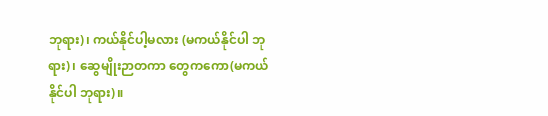ဘုရား)၊ ကယ်နိုင်ပါ့မလား (မကယ်နိုင်ပါ ဘုရား)၊ ဆွေမျိုးဉာတကာ တွေကကော(မကယ်နိုင်ပါ ဘုရား)။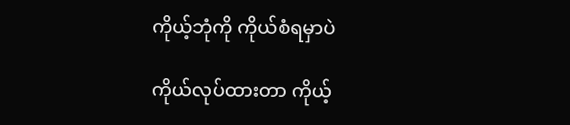ကိုယ့်ဘုံကို ကိုယ်စံရမှာပဲ

ကိုယ်လုပ်ထားတာ ကိုယ့်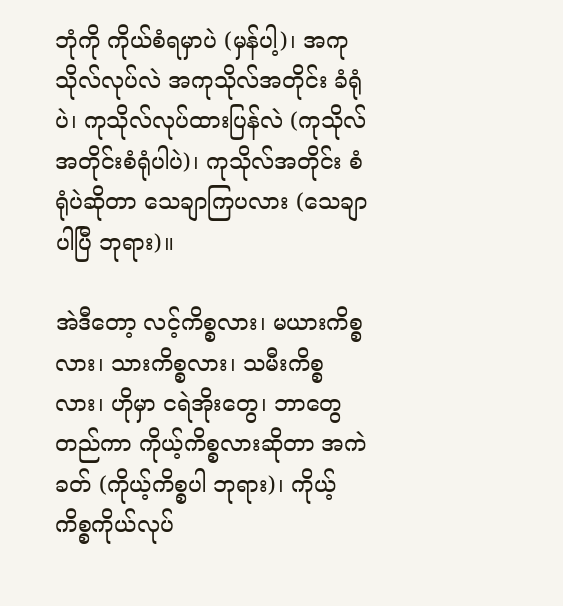ဘုံကို ကိုယ်စံရမှာပဲ (မှန်ပါ့)၊ အကုသိုလ်လုပ်လဲ အကုသိုလ်အတိုင်း ခံရုံပဲ၊ ကုသိုလ်လုပ်ထားပြန်လဲ (ကုသိုလ်အတိုင်းစံရုံပါပဲ)၊ ကုသိုလ်အတိုင်း စံရုံပဲဆိုတာ သေချာကြပလား (သေချာပါပြီ ဘုရား)။

အဲဒီတော့ လင့်ကိစ္စလား၊ မယားကိစ္စလား၊ သားကိစ္စလား၊ သမီးကိစ္စလား၊ ဟိုမှာ ငရဲအိုးတွေ၊ ဘာတွေတည်ကာ ကိုယ့်ကိစ္စလားဆိုတာ အကဲခတ် (ကိုယ့်ကိစ္စပါ ဘုရား)၊ ကိုယ့်ကိစ္စကိုယ်လုပ်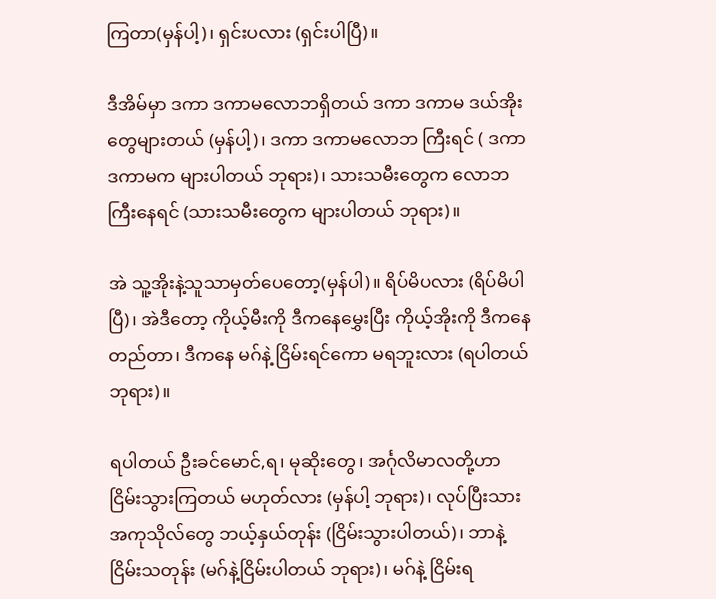ကြတာ(မှန်ပါ့)၊ ရှင်းပလား (ရှင်းပါပြီ)။

ဒီအိမ်မှာ ဒကာ ဒကာမလောဘရှိတယ် ဒကာ ဒကာမ ဒယ်အိုးတွေများတယ် (မှန်ပါ့)၊ ဒကာ ဒကာမလောဘ ကြီးရင် ( ဒကာ ဒကာမက များပါတယ် ဘုရား)၊ သားသမီးတွေက လောဘကြီးနေရင် (သားသမီးတွေက များပါတယ် ဘုရား)။

အဲ သူ့အိုးနဲ့သူသာမှတ်ပေတော့(မှန်ပါ)။ ရိပ်မိပလား (ရိပ်မိပါပြီ)၊ အဲဒီတော့ ကိုယ့်မီးကို ဒီကနေမွှေးပြီး ကိုယ့်အိုးကို ဒီကနေတည်တာ၊ ဒီကနေ မဂ်နဲ့ ငြိမ်းရင်ကော မရဘူးလား (ရပါတယ် ဘုရား)။

ရပါတယ် ဦးခင်မောင်,ရ၊ မုဆိုးတွေ၊ အင်္ဂုလိမာလတို့ဟာ ငြိမ်းသွားကြတယ် မဟုတ်လား (မှန်ပါ့ ဘုရား)၊ လုပ်ပြီးသား အကုသိုလ်တွေ ဘယ့်နှယ်တုန်း (ငြိမ်းသွားပါတယ်)၊ ဘာနဲ့ ငြိမ်းသတုန်း (မဂ်နဲ့ငြိမ်းပါတယ် ဘုရား)၊ မဂ်နဲ့ ငြိမ်းရ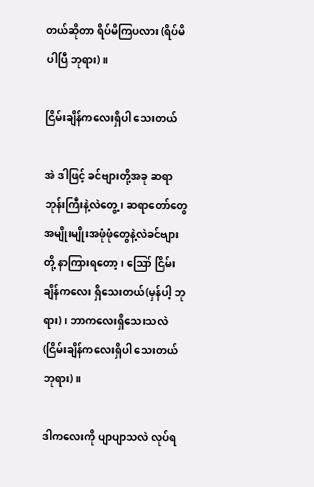တယ်ဆိုတာ ရိပ်မိကြပလား (ရိပ်မိပါပြီ ဘုရား)။

ငြိမ်းချိန်ကလေးရှိပါ သေးတယ်

အဲ ဒါဖြင့် ခင်ဗျားတို့အခု ဆရာဘုန်းကြီးနဲ့လဲတွေ့၊ ဆရာတော်တွေအမျိုးမျိုးအဖုံဖုံတွေနဲ့လဲခင်ဗျားတို့ နာကြားရတော့၊ ဪ ငြိမ်းချိန်ကလေး ရှိသေးတယ်(မှန်ပါ့ ဘုရား)၊ ဘာကလေးရှိသေးသလဲ (ငြိမ်းချိန်ကလေးရှိပါ သေးတယ် ဘုရား)။

ဒါကလေးကို ပျာပျာသလဲ လုပ်ရ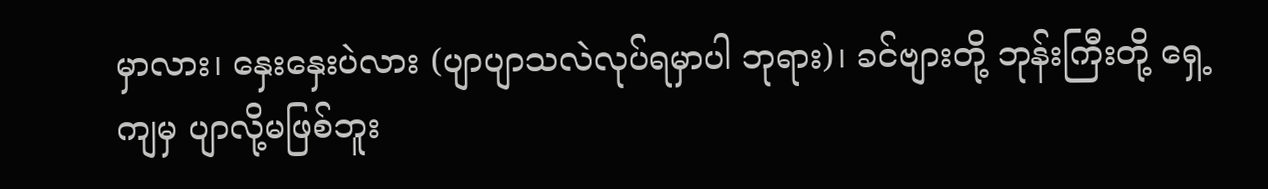မှာလား၊ နှေးနှေးပဲလား (ပျာပျာသလဲလုပ်ရမှာပါ ဘုရား)၊ ခင်ဗျားတို့ ဘုန်းကြီးတို့ ရှေ့ကျမှ ပျာလို့မဖြစ်ဘူး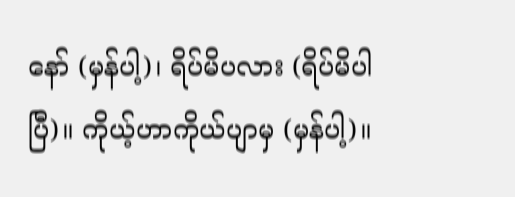နော် (မှန်ပါ့)၊ ရိပ်မိပလား (ရိပ်မိပါပြီ)။ ကိုယ့်ဟာကိုယ်ပျာမှ (မှန်ပါ့)။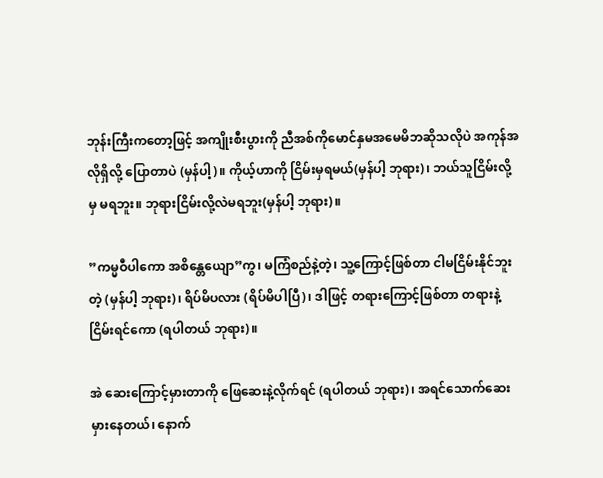ဘုန်းကြီးကတော့ဖြင့် အကျိုးစီးပွားကို ညီအစ်ကိုမောင်နှမအမေမိဘဆိုသလိုပဲ အကုန်အလိုရှိလို့ ပြောတာပဲ (မှန်ပါ့)။ ကိုယ့်ဟာကို ငြိမ်းမှရမယ်(မှန်ပါ့ ဘုရား)၊ ဘယ်သူငြိမ်းလို့မှ မရဘူး။ ဘုရားငြိမ်းလို့လဲမရဘူး(မှန်ပါ့ ဘုရား)။

”ကမ္မဝီပါကော အစိန္တေယျော”ကွ၊ မကြံစည်နဲ့တဲ့၊ သူ့ကြောင့်ဖြစ်တာ ငါမငြိမ်းနိုင်ဘူးတဲ့ (မှန်ပါ့ ဘုရား)၊ ရိပ်မိပလား (ရိပ်မိပါပြီ)၊ ဒါဖြင့် တရားကြောင့်ဖြစ်တာ တရားနဲ့ငြိမ်းရင်ကော (ရပါတယ် ဘုရား)။

အဲ ဆေးကြောင့်မှားတာကို ဖြေဆေးနဲ့လိုက်ရင် (ရပါတယ် ဘုရား)၊ အရင်သောက်ဆေး မှားနေတယ်၊ နောက်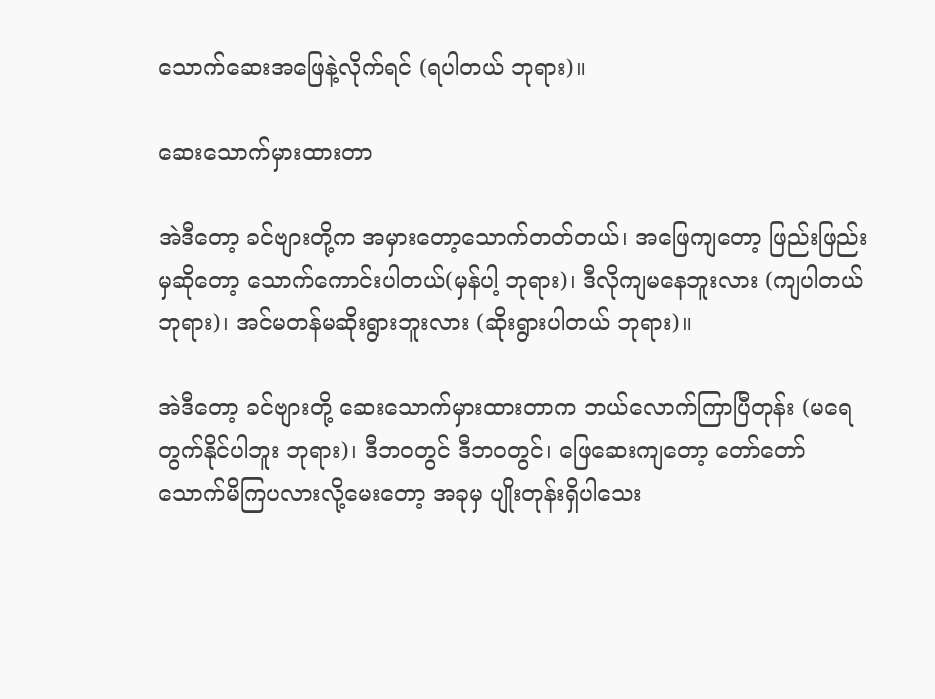သောက်ဆေးအဖြေနဲ့လိုက်ရင် (ရပါတယ် ဘုရား)။

ဆေးသောက်မှားထားတာ

အဲဒီတော့ ခင်ဗျားတို့က အမှားတော့သောက်တတ်တယ်၊ အဖြေကျတော့ ဖြည်းဖြည်းမှဆိုတော့ သောက်ကောင်းပါတယ်(မှန်ပါ့ ဘုရား)၊ ဒီလိုကျမနေဘူးလား (ကျပါတယ် ဘုရား)၊ အင်မတန်မဆိုးရွားဘူးလား (ဆိုးရွားပါတယ် ဘုရား)။

အဲဒီတော့ ခင်ဗျားတို့ ဆေးသောက်မှားထားတာက ဘယ်လောက်ကြာပြီတုန်း (မရေတွက်နိုင်ပါဘူး ဘုရား)၊ ဒီဘဝတွင် ဒီဘဝတွင်၊ ဖြေဆေးကျတော့ တော်တော်သောက်မိကြပလားလို့မေးတော့ အခုမှ ပျိုးတုန်းရှိပါသေး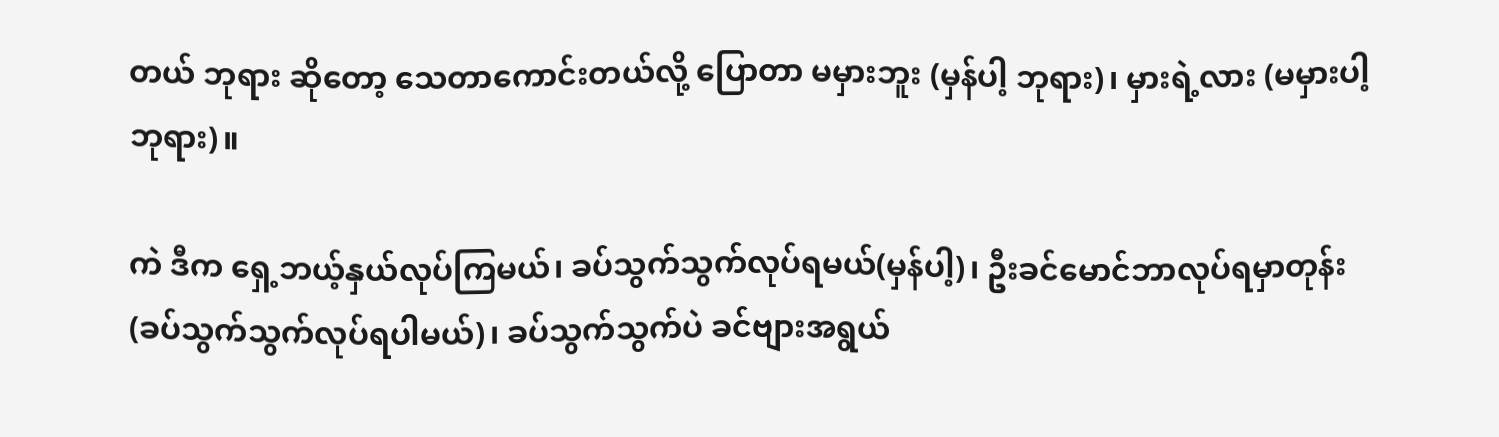တယ် ဘုရား ဆိုတော့ သေတာကောင်းတယ်လို့ ပြောတာ မမှားဘူး (မှန်ပါ့ ဘုရား)၊ မှားရဲ့လား (မမှားပါ့ ဘုရား)။

ကဲ ဒီက ရှေ့ဘယ့်နှယ်လုပ်ကြမယ်၊ ခပ်သွက်သွက်လုပ်ရမယ်(မှန်ပါ့)၊ ဦးခင်မောင်ဘာလုပ်ရမှာတုန်း (ခပ်သွက်သွက်လုပ်ရပါမယ်)၊ ခပ်သွက်သွက်ပဲ ခင်ဗျားအရွယ်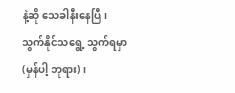နဲ့ဆို သေခါနီးနေပြီ၊ သွက်နိုင်သရွေ့ သွက်ရမှာ (မှန်ပါ့ ဘုရား)၊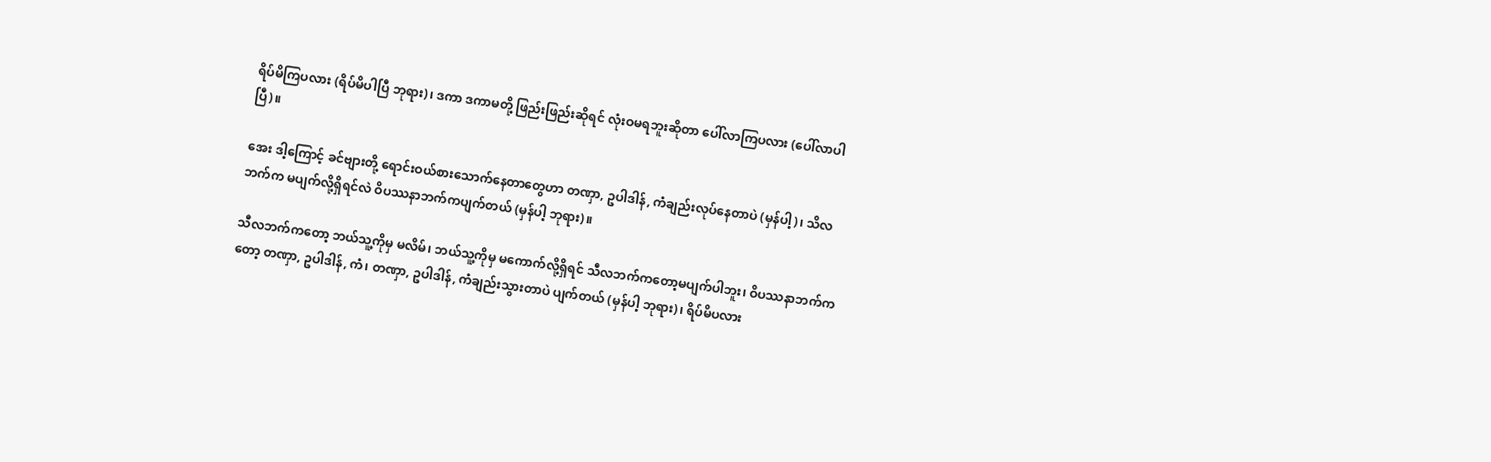ရိပ်မိကြပလား (ရိပ်မိပါပြီ ဘုရား)၊ ဒကာ ဒကာမတို့ ဖြည်းဖြည်းဆိုရင် လုံးဝမရဘူးဆိုတာ ပေါ်လာကြပလား (ပေါ်လာပါပြီ)။

အေး ဒါ့ကြောင့် ခင်ဗျားတို့ ရောင်းဝယ်စားသောက်နေတာတွေဟာ တဏှာ, ဥပါဒါန်, ကံချည်းလုပ်နေတာပဲ (မှန်ပါ့)၊ သိလဘက်က မပျက်လို့ရှိရင်လဲ ဝိပဿနာဘက်ကပျက်တယ် (မှန်ပါ့ ဘုရား)။

သီလဘက်ကတော့ ဘယ်သူ့ကိုမှ မလိမ်၊ ဘယ်သူ့ကိုမှ မကောက်လို့ရှိရင် သီလဘက်ကတော့မပျက်ပါဘူး၊ ဝိပဿနာဘက်ကတော့ တဏှာ, ဥပါဒါန်, ကံ၊ တဏှာ, ဥပါဒါန်, ကံချည်းသွားတာပဲ ပျက်တယ် (မှန်ပါ့ ဘုရား)၊ ရိပ်မိပလား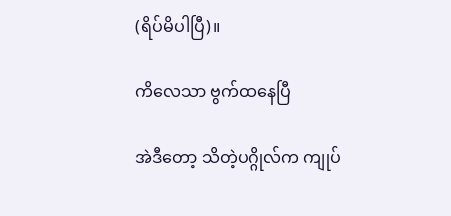(ရိပ်မိပါပြီ)။

ကိလေသာ ဗွက်ထနေပြီ

အဲဒီတော့ သိတဲ့ပဂ္ဂိုလ်က ကျုပ်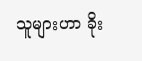သူများဟာ ခိုး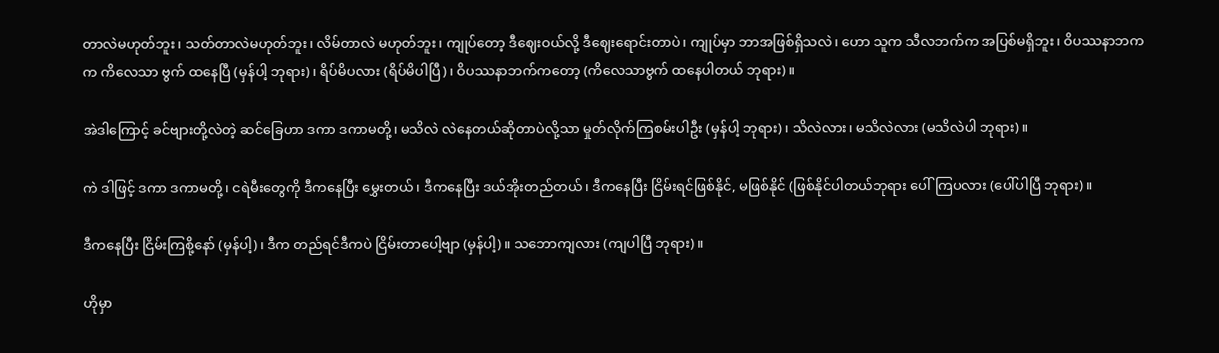တာလဲမဟုတ်ဘူး၊ သတ်တာလဲမဟုတ်ဘူး၊ လိမ်တာလဲ မဟုတ်ဘူး၊ ကျုပ်တော့ ဒီဈေးဝယ်လို့ ဒီဈေးရောင်းတာပဲ၊ ကျုပ်မှာ ဘာအဖြစ်ရှိသလဲ၊ ဟော သူက သီလဘက်က အပြစ်မရှိဘူး၊ ဝိပဿနာဘကက ကိလေသာ ဗွက် ထနေပြီ (မှန်ပါ့ ဘုရား)၊ ရိပ်မိပလား (ရိပ်မိပါပြီ)၊ ဝိပဿနာဘက်ကတော့ (ကိလေသာဗွက် ထနေပါတယ် ဘုရား)။

အဲဒါကြောင့် ခင်ဗျားတို့လဲတဲ့ ဆင်ခြေဟာ ဒကာ ဒကာမတို့၊ မသိလဲ လဲနေတယ်ဆိုတာပဲလို့သာ မှုတ်လိုက်ကြစမ်းပါဦး (မှန်ပါ့ ဘုရား)၊ သိလဲလား၊ မသိလဲလား (မသိလဲပါ ဘုရား)။

ကဲ ဒါဖြင့် ဒကာ ဒကာမတို့၊ ငရဲမီးတွေကို ဒီကနေပြီး မွှေးတယ်၊ ဒီကနေပြီး ဒယ်အိုးတည်တယ်၊ ဒီကနေပြီး ငြိမ်းရင်ဖြစ်နိုင်, မဖြစ်နိုင် (ဖြစ်နိုင်ပါတယ်ဘုရား ပေါ်ကြပလား (ပေါ်ပါပြီ ဘုရား)။

ဒီကနေပြီး ငြိမ်းကြစို့နော် (မှန်ပါ့)၊ ဒီက တည်ရင်ဒီကပဲ ငြိမ်းတာပေါ့ဗျာ (မှန်ပါ့)။ သဘောကျလား (ကျပါပြီ ဘုရား)။

ဟိုမှာ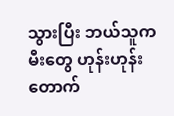သွားပြီး ဘယ်သူကမီးတွေ ဟုန်းဟုန်းတောက်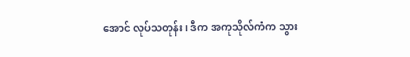အောင် လုပ်သတုန်း၊ ဒီက အကုသိုလ်ကံက သွား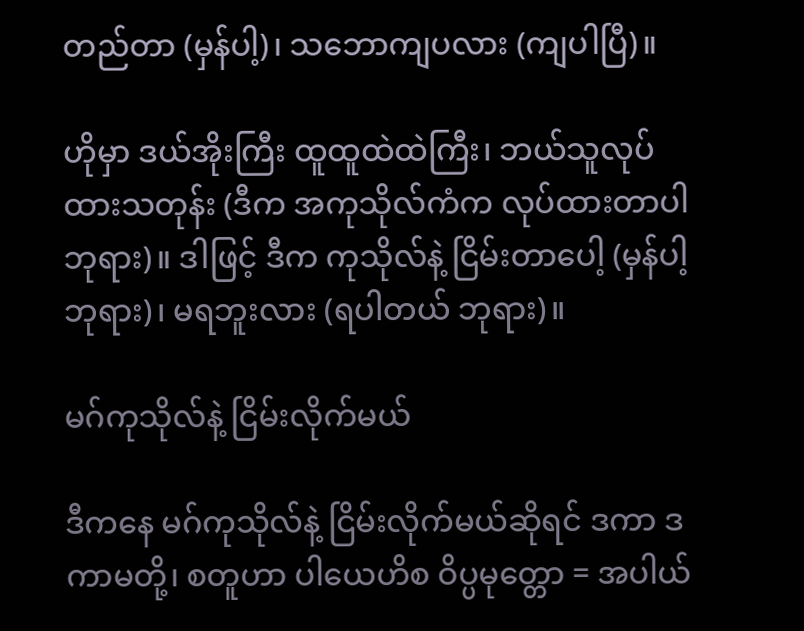တည်တာ (မှန်ပါ့)၊ သဘောကျပလား (ကျပါပြီ)။

ဟိုမှာ ဒယ်အိုးကြီး ထူထူထဲထဲကြီး၊ ဘယ်သူလုပ်ထားသတုန်း (ဒီက အကုသိုလ်ကံက လုပ်ထားတာပါ ဘုရား)။ ဒါဖြင့် ဒီက ကုသိုလ်နဲ့ ငြိမ်းတာပေါ့ (မှန်ပါ့ ဘုရား)၊ မရဘူးလား (ရပါတယ် ဘုရား)။

မဂ်ကုသိုလ်နဲ့ ငြိမ်းလိုက်မယ်

ဒီကနေ မဂ်ကုသိုလ်နဲ့ ငြိမ်းလိုက်မယ်ဆိုရင် ဒကာ ဒကာမတို့၊ စတူဟာ ပါယေဟိစ ဝိပ္ပမုတ္တော = အပါယ်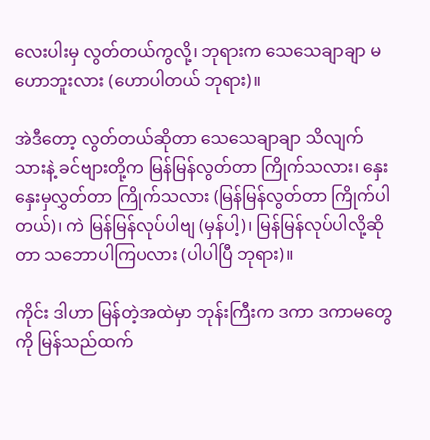လေးပါးမှ လွတ်တယ်ကွလို့၊ ဘုရားက သေသေချာချာ မဟောဘူးလား (ဟောပါတယ် ဘုရား)။

အဲဒီတော့ လွတ်တယ်ဆိုတာ သေသေချာချာ သိလျက်သားနဲ့ ခင်ဗျားတို့က မြန်မြန်လွတ်တာ ကြိုက်သလား၊ နှေးနှေးမှလွှတ်တာ ကြိုက်သလား (မြန်မြန်လွတ်တာ ကြိုက်ပါတယ်)၊ ကဲ မြန်မြန်လုပ်ပါဗျ (မှန်ပါ့)၊ မြန်မြန်လုပ်ပါလို့ဆိုတာ သဘောပါကြပလား (ပါပါပြီ ဘုရား)။

ကိုင်း ဒါဟာ မြန်တဲ့အထဲမှာ ဘုန်းကြီးက ဒကာ ဒကာမတွေကို မြန်သည်ထက်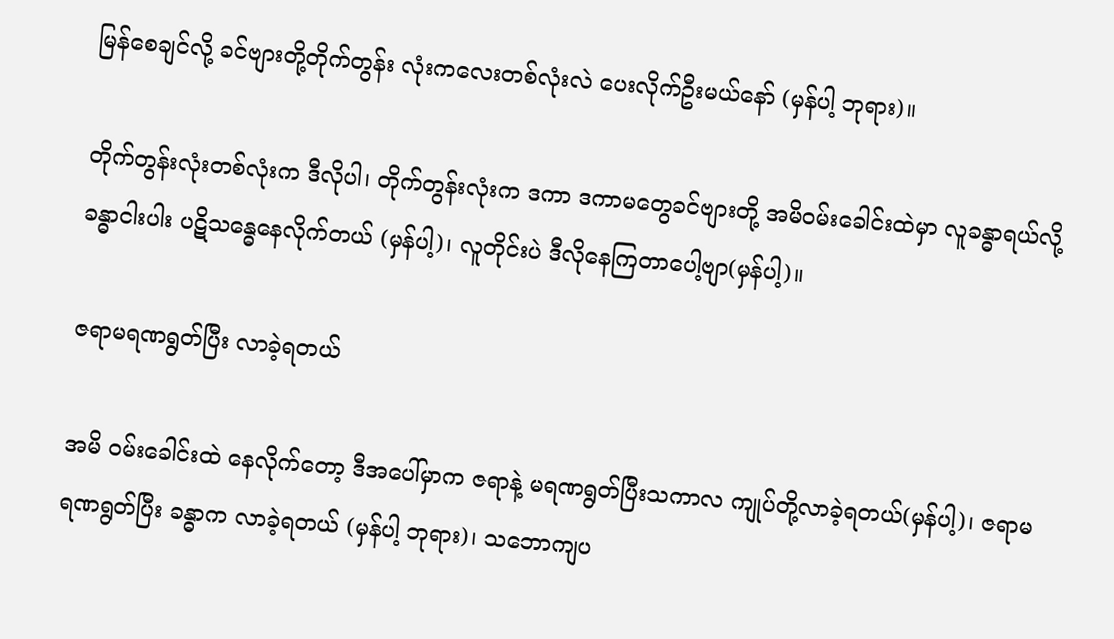မြန်စေချင်လို့ ခင်ဗျားတို့တိုက်တွန်း လုံးကလေးတစ်လုံးလဲ ပေးလိုက်ဦးမယ်နော် (မှန်ပါ့ ဘုရား)။

တိုက်တွန်းလုံးတစ်လုံးက ဒီလိုပါ၊ တိုက်တွန်းလုံးက ဒကာ ဒကာမတွေခင်ဗျားတို့ အမိဝမ်းခေါင်းထဲမှာ လူခန္ဓာရယ်လို့ ခန္ဓာငါးပါး ပဋိသန္ဓေနေလိုက်တယ် (မှန်ပါ့)၊ လူတိုင်းပဲ ဒီလိုနေကြတာပေါ့ဗျာ(မှန်ပါ့)။

ဇရာမရဏရွတ်ပြီး လာခဲ့ရတယ်

အမိ ဝမ်းခေါင်းထဲ နေလိုက်တော့ ဒီအပေါ်မှာက ဇရာနဲ့ မရဏရွတ်ပြီးသကာလ ကျုပ်တို့လာခဲ့ရတယ်(မှန်ပါ့)၊ ဇရာမရဏရွတ်ပြီး ခန္ဓာက လာခဲ့ရတယ် (မှန်ပါ့ ဘုရား)၊ သဘောကျပ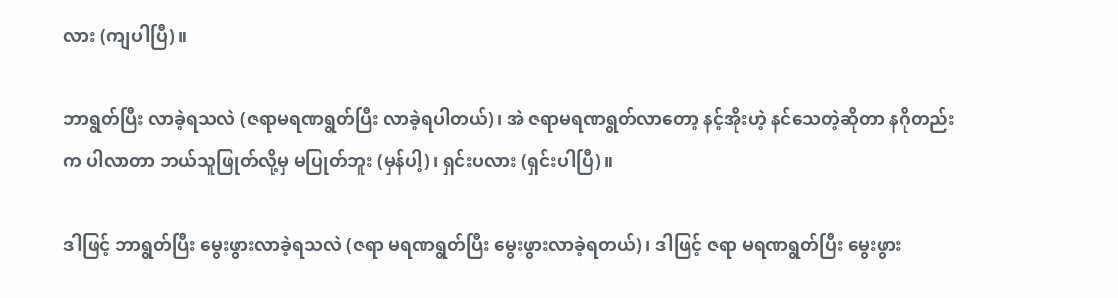လား (ကျပါပြီ)။

ဘာရွတ်ပြီး လာခဲ့ရသလဲ (ဇရာမရဏရွတ်ပြီး လာခဲ့ရပါတယ်)၊ အဲ ဇရာမရဏရွတ်လာတော့ နင့်အိုးဟဲ့ နင်သေတဲ့ဆိုတာ နဂိုတည်းက ပါလာတာ ဘယ်သူဖြုတ်လို့မှ မပြုတ်ဘူး (မှန်ပါ့)၊ ရှင်းပလား (ရှင်းပါပြီ)။

ဒါဖြင့် ဘာရွတ်ပြီး မွေးဖွားလာခဲ့ရသလဲ (ဇရာ မရဏရွတ်ပြီး မွေးဖွားလာခဲ့ရတယ်)၊ ဒါဖြင့် ဇရာ မရဏရွတ်ပြီး မွေးဖွား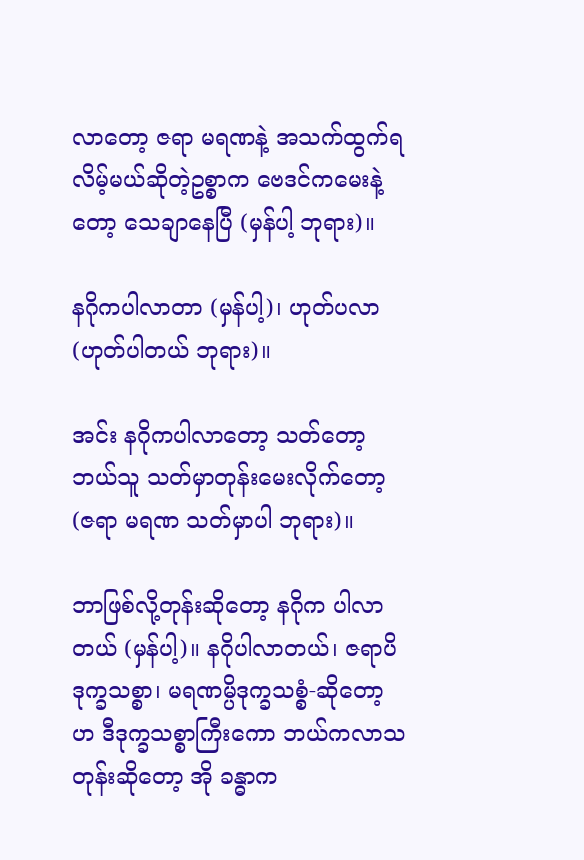လာတော့ ဇရာ မရဏနဲ့ အသက်ထွက်ရလိမ့်မယ်ဆိုတဲ့ဥစ္စာက ဗေဒင်ကမေးနဲ့တော့ သေချာနေပြီ (မှန်ပါ့ ဘုရား)။

နဂိုကပါလာတာ (မှန်ပါ့)၊ ဟုတ်ပလာ (ဟုတ်ပါတယ် ဘုရား)။

အင်း နဂိုကပါလာတော့ သတ်တော့ ဘယ်သူ သတ်မှာတုန်းမေးလိုက်တော့ (ဇရာ မရဏ သတ်မှာပါ ဘုရား)။

ဘာဖြစ်လို့တုန်းဆိုတော့ နဂိုက ပါလာတယ် (မှန်ပါ့)။ နဂိုပါလာတယ်၊ ဇရာပိ ဒုက္ခသစ္စာ၊ မရဏမ္ပိဒုက္ခသစ္စံ-ဆိုတော့ ဟ ဒီဒုက္ခသစ္စာကြီးကော ဘယ်ကလာသတုန်းဆိုတော့ အို ခန္ဓာက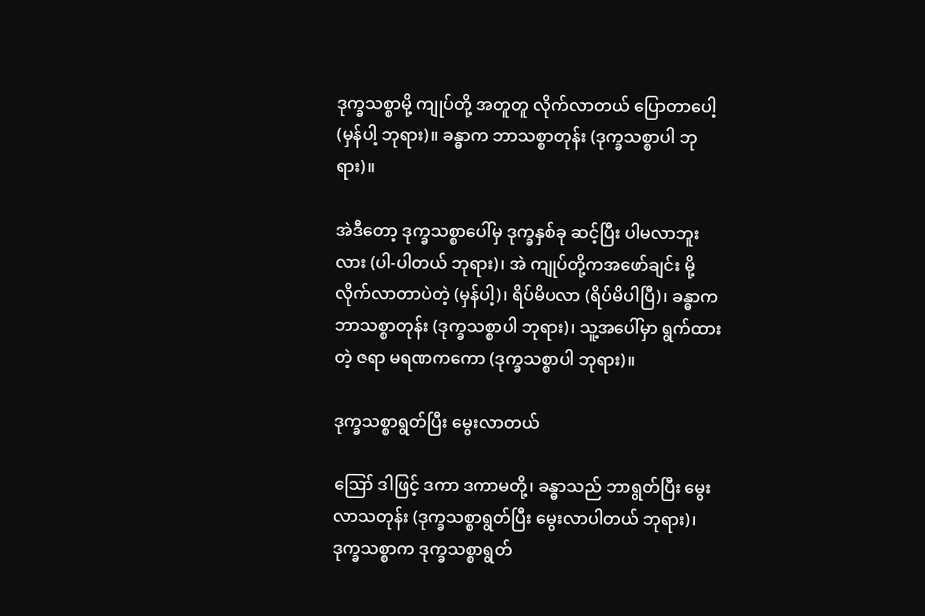ဒုက္ခသစ္စာမို့ ကျုပ်တို့ အတူတူ လိုက်လာတယ် ပြောတာပေါ့ (မှန်ပါ့ ဘုရား)။ ခန္ဓာက ဘာသစ္စာတုန်း (ဒုက္ခသစ္စာပါ ဘုရား)။

အဲဒီတော့ ဒုက္ခသစ္စာပေါ်မှ ဒုက္ခနှစ်ခု ဆင့်ပြီး ပါမလာဘူးလား (ပါ-ပါတယ် ဘုရား)၊ အဲ ကျုပ်တို့ကအဖော်ချင်း မို့ လိုက်လာတာပဲတဲ့ (မှန်ပါ့)၊ ရိပ်မိပလာ (ရိပ်မိပါပြီ)၊ ခန္ဓာက ဘာသစ္စာတုန်း (ဒုက္ခသစ္စာပါ ဘုရား)၊ သူ့အပေါ်မှာ ရွက်ထားတဲ့ ဇရာ မရဏကကော (ဒုက္ခသစ္စာပါ ဘုရား)။

ဒုက္ခသစ္စာရွတ်ပြီး မွေးလာတယ်

ဪ ဒါဖြင့် ဒကာ ဒကာမတို့၊ ခန္ဓာသည် ဘာရွတ်ပြီး မွေးလာသတုန်း (ဒုက္ခသစ္စာရွတ်ပြီး မွေးလာပါတယ် ဘုရား)၊ ဒုက္ခသစ္စာက ဒုက္ခသစ္စာရွတ်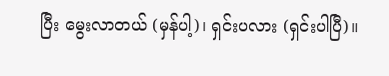ပြီး မွေးလာတယ် (မှန်ပါ့)၊ ရှင်းပလား (ရှင်းပါပြီ)။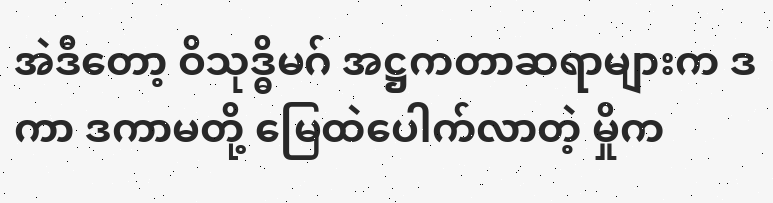အဲဒီတော့ ဝိသုဒ္ဓိမဂ် အဋ္ဌကတာဆရာများက ဒကာ ဒကာမတို့ မြေထဲပေါက်လာတဲ့ မှိုက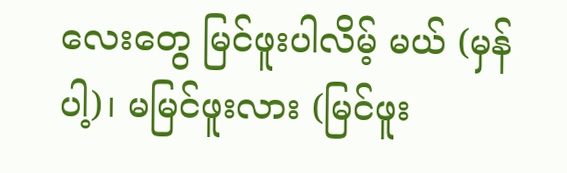လေးတွေ မြင်ဖူးပါလိမ့် မယ် (မှန်ပါ့)၊ မမြင်ဖူးလား (မြင်ဖူး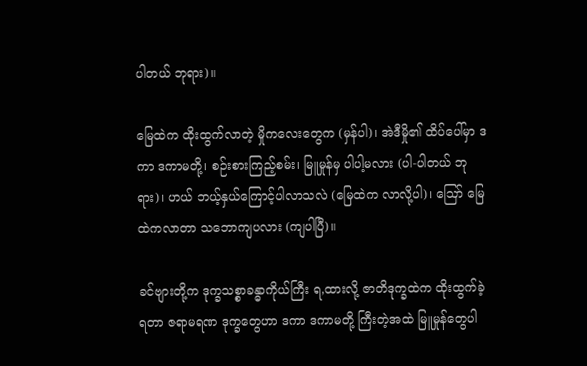ပါတယ် ဘုရား)။

မြေထဲက ထိုးထွက်လာတဲ့ မှိုကလေးတွေက (မှန်ပါ)၊ အဲဒီမှို၏ ထိပ်ပေါ်မှာ ဒကာ ဒကာမတို့၊ စဉ်းစားကြည့်စမ်း၊ မြူမှုန်မှ ပါပါ့မလား (ပါ-ပါတယ် ဘုရား)၊ ဟယ် ဘယ့်နှယ်ကြောင့်ပါလာသလဲ (မြေထဲက လာလို့ပါ)၊ ဪ မြေထဲကလာတာ သဘောကျပလား (ကျပါပြီ)။

ခင်ဗျားတို့က ဒုက္ခသစ္စာခန္ဓာကိုယ်ကြီး ရ,ထားလို့ ဇာတိဒုက္ခထဲက ထိုးထွက်ခဲ့ရတာ ဇရာမရဏ ဒုက္ခတွေဟာ ဒကာ ဒကာမတို့ ကြီးတဲ့အထဲ မြူမှုန်တွေပါ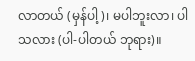လာတယ် (မှန်ပါ့)၊ မပါဘူးလာ၊ ပါသလား (ပါ-ပါတယ် ဘုရား)။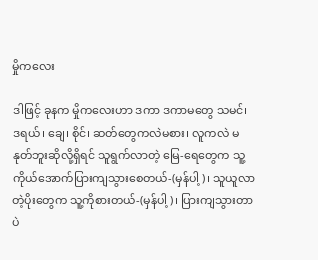မှိုကလေး

ဒါဖြင့် ခုနက မှိုကလေးဟာ ဒကာ ဒကာမတွေ သမင်၊ ဒရယ်၊ ချေ၊ စိုင်၊ ဆတ်တွေကလဲမစား၊ လူကလဲ မနုတ်ဘူးဆိုလို့ရှိရင် သူရွက်လာတဲ့ မြေ-ရေတွေက သူ့ကိုယ်အောက်ပြားကျသွားစေတယ်-(မှန်ပါ့)၊ သူယူလာတဲ့ပိုးတွေက သူ့ကိုစားတယ်-(မှန်ပါ့)၊ ပြားကျသွားတာပဲ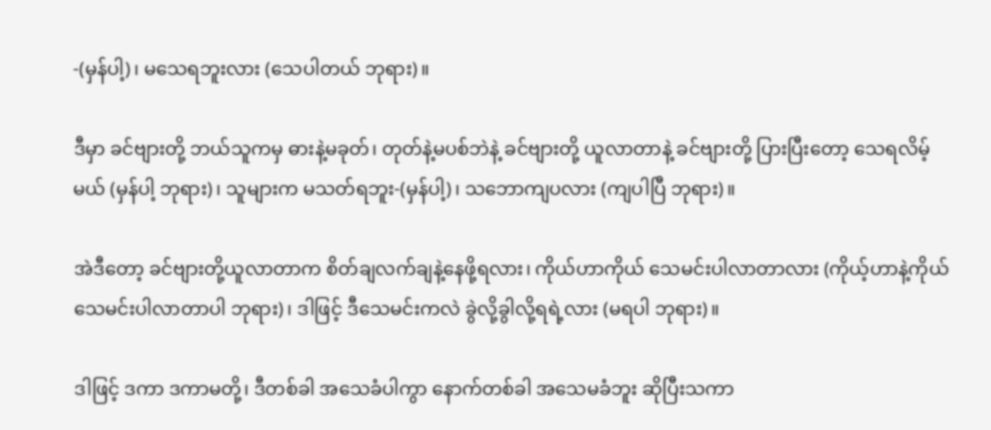-(မှန်ပါ့)၊ မသေရဘူးလား (သေပါတယ် ဘုရား)။

ဒီမှာ ခင်ဗျားတို့ ဘယ်သူကမှ ဓားနဲ့မခုတ်၊ တုတ်နဲ့မပစ်ဘဲနဲ့ ခင်ဗျားတို့ ယူလာတာနဲ့ ခင်ဗျားတို့ ပြားပြီးတော့ သေရလိမ့်မယ် (မှန်ပါ့ ဘုရား)၊ သူများက မသတ်ရဘူး-(မှန်ပါ့)၊ သဘောကျပလား (ကျပါပြီ ဘုရား)။

အဲဒီတော့ ခင်ဗျားတို့ယူလာတာက စိတ်ချလက်ချနဲ့နေဖို့ရလား၊ ကိုယ်ဟာကိုယ် သေမင်းပါလာတာလား (ကိုယ့်ဟာနဲ့ကိုယ် သေမင်းပါလာတာပါ ဘုရား)၊ ဒါဖြင့် ဒီသေမင်းကလဲ ခွဲလို့ခွါလို့ရရဲ့လား (မရပါ ဘုရား)။

ဒါဖြင့် ဒကာ ဒကာမတို့၊ ဒီတစ်ခါ အသေခံပါကွာ နောက်တစ်ခါ အသေမခံဘူး ဆိုပြီးသကာ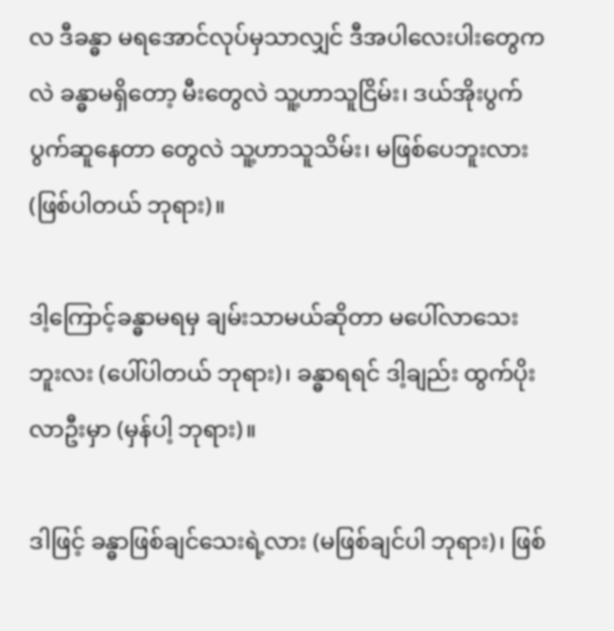လ ဒီခန္ဓာ မရအောင်လုပ်မှသာလျှင် ဒီအပါလေးပါးတွေကလဲ ခန္ဓာမရှိတော့ မီးတွေလဲ သူ့ဟာသူငြိမ်း၊ ဒယ်အိုးပွက်ပွက်ဆူနေတာ တွေလဲ သူ့ဟာသူသိမ်း၊ မဖြစ်ပေဘူးလား (ဖြစ်ပါတယ် ဘုရား)။

ဒါ့ကြောင့်ခန္ဓာမရမှ ချမ်းသာမယ်ဆိုတာ မပေါ်လာသေးဘူးလး (ပေါ်ပါတယ် ဘုရား)၊ ခန္ဓာရရင် ဒါ့ချည်း ထွက်ပိုးလာဦးမှာ (မှန်ပါ့ ဘုရား)။

ဒါဖြင့် ခန္ဓာဖြစ်ချင်သေးရဲ့လား (မဖြစ်ချင်ပါ ဘုရား)၊ ဖြစ်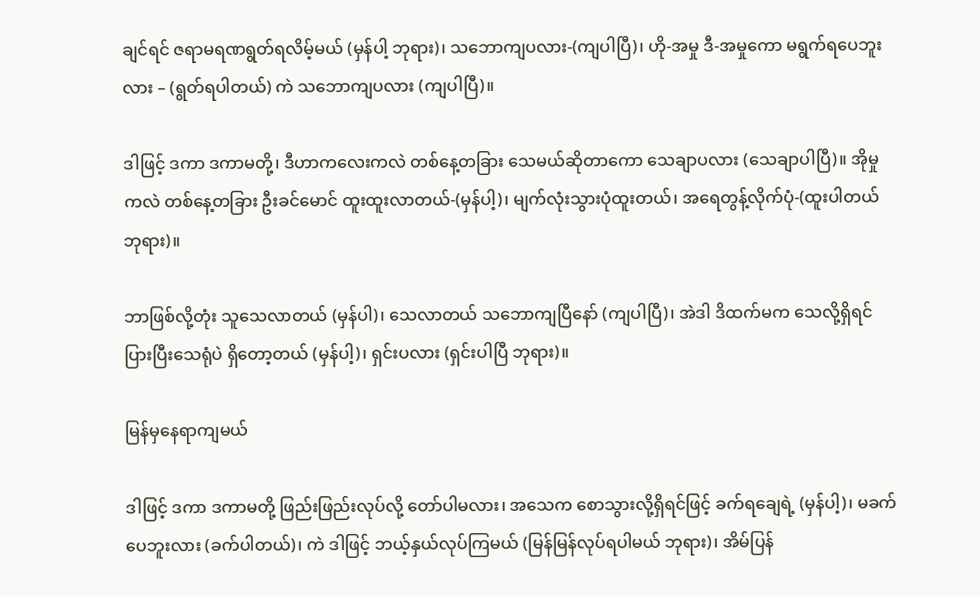ချင်ရင် ဇရာမရဏရွတ်ရလိမ့်မယ် (မှန်ပါ့ ဘုရား)၊ သဘောကျပလား-(ကျပါပြီ)၊ ဟို-အမှု ဒီ-အမှုကော မရွက်ရပေဘူးလား – (ရွတ်ရပါတယ်) ကဲ သဘောကျပလား (ကျပါပြီ)။

ဒါဖြင့် ဒကာ ဒကာမတို့၊ ဒီဟာကလေးကလဲ တစ်နေ့တခြား သေမယ်ဆိုတာကော သေချာပလား (သေချာပါပြီ)။ အိုမှုကလဲ တစ်နေ့တခြား ဦးခင်မောင် ထူးထူးလာတယ်-(မှန်ပါ့)၊ မျက်လုံးသွားပုံထူးတယ်၊ အရေတွန့်လိုက်ပုံ-(ထူးပါတယ် ဘုရား)။

ဘာဖြစ်လို့တုံး သူသေလာတယ် (မှန်ပါ)၊ သေလာတယ် သဘောကျပြီနော် (ကျပါပြီ)၊ အဲဒါ ဒိထက်မက သေလို့ရှိရင် ပြားပြီးသေရုံပဲ ရှိတော့တယ် (မှန်ပါ့)၊ ရှင်းပလား (ရှင်းပါပြီ ဘုရား)။

မြန်မှနေရာကျမယ်

ဒါဖြင့် ဒကာ ဒကာမတို့ ဖြည်းဖြည်းလုပ်လို့ တော်ပါမလား၊ အသေက စောသွားလို့ရှိရင်ဖြင့် ခက်ရချေရဲ့ (မှန်ပါ့)၊ မခက်ပေဘူးလား (ခက်ပါတယ်)၊ ကဲ ဒါဖြင့် ဘယ့်နှယ်လုပ်ကြမယ် (မြန်မြန်လုပ်ရပါမယ် ဘုရား)၊ အိမ်ပြန်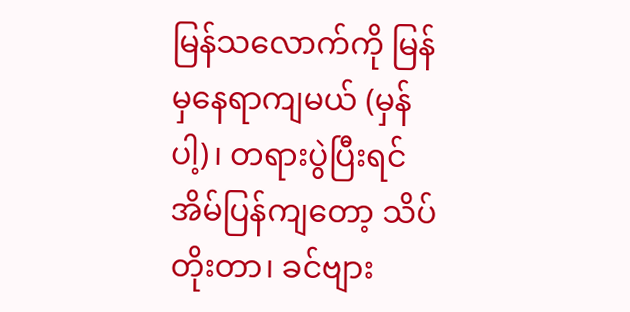မြန်သလောက်ကို မြန်မှနေရာကျမယ် (မှန်ပါ့)၊ တရားပွဲပြီးရင် အိမ်ပြန်ကျတော့ သိပ်တိုးတာ၊ ခင်ဗျား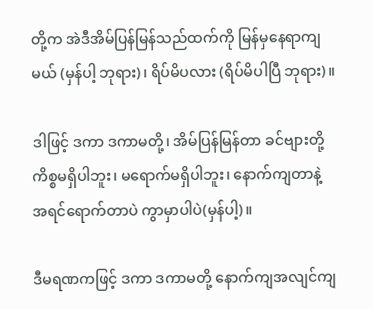တို့က အဲဒီအိမ်ပြန်မြန်သည်ထက်ကို မြန်မှနေရာကျမယ် (မှန်ပါ့ ဘုရား)၊ ရိပ်မိပလား (ရိပ်မိပါပြီ ဘုရား)။

ဒါဖြင့် ဒကာ ဒကာမတို့၊ အိမ်ပြန်မြန်တာ ခင်ဗျားတို့ ကိစ္စမရှိပါဘူး၊ မရောက်မရှိပါဘူး၊ နောက်ကျတာနဲ့ အရင်ရောက်တာပဲ ကွာမှာပါပဲ(မှန်ပါ့)။

ဒီမရဏကဖြင့် ဒကာ ဒကာမတို့ နောက်ကျအလျင်ကျ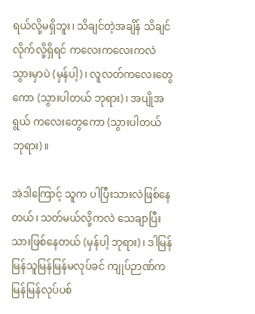ရယ်လို့မရှိဘူး၊ သိချင်တဲ့အချိန် သိချင်လိုက်လို့ရှိရင် ကလေးကလေးကလဲ သွားမှာပဲ (မှန်ပါ့)၊ လူလတ်ကလေးတွေကော (သွားပါတယ် ဘုရား)၊ အပျိုအရွယ် ကလေးတွေကော (သွားပါတယ် ဘုရား)။

အဲဒါကြောင့် သူက ပါပြီးသားလဲဖြစ်နေတယ်၊ သတ်မယ်လို့ကလဲ သေချာပြီးသားဖြစ်နေတယ် (မှန်ပါ့ ဘုရား)၊ ဒါမြန်မြန်သူမြန်မြန်မလုပ်ခင် ကျုပ်ဉာဏ်က မြန်မြန်လုပ်ပစ်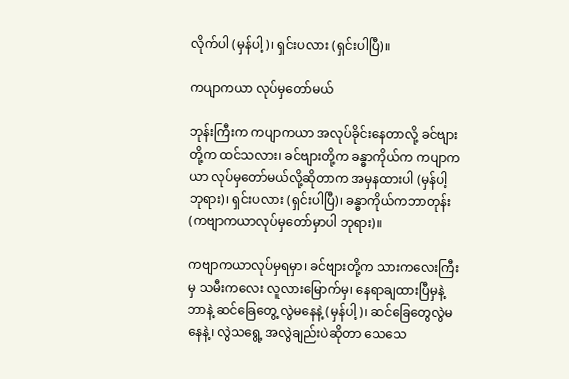လိုက်ပါ (မှန်ပါ့)၊ ရှင်းပလား (ရှင်းပါပြီ)။

ကပျာကယာ လုပ်မှတော်မယ်

ဘုန်းကြီးက ကပျာကယာ အလုပ်ခိုင်းနေတာလို့ ခင်ဗျားတို့က ထင်သလား၊ ခင်ဗျားတို့က ခန္ဓာကိုယ်က ကပျာကယာ လုပ်မှတော်မယ်လို့ဆိုတာက အမှနထားပါ (မှန်ပါ့ ဘုရား)၊ ရှင်းပလား (ရှင်းပါပြီ)၊ ခန္ဓာကိုယ်ကဘာတုန်း (ကဗျာကယာလုပ်မှတော်မှာပါ ဘုရား)။

ကဗျာကယာလုပ်မှရမှာ၊ ခင်ဗျားတို့က သားကလေးကြီးမှ သမီးကလေး လူလားမြောက်မှ၊ နေရာချထားပြီမှနဲ့ ဘာနဲ့ ဆင်ခြေတွေ့ လွဲမနေနဲ့ (မှန်ပါ့)၊ ဆင်ခြေတွေလွဲမနေနဲ့၊ လွဲသရွေ့ အလွဲချည်းပဲဆိုတာ သေသေ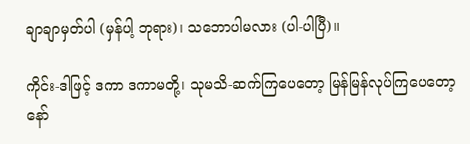ချာချာမှတ်ပါ (မှန်ပါ့ ဘုရား)၊ သဘောပါမလား (ပါ-ပါပြီ)။

ကိုင်း-ဒါဖြင့် ဒကာ ဒကာမတို့၊ သုမသိ-ဆက်ကြပေတော့ မြန်မြန်လုပ်ကြပေတော့နော်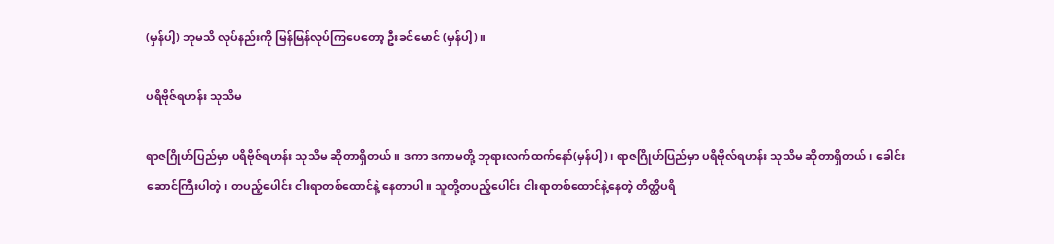(မှန်ပါ့) ဘုမသိ လုပ်နည်းကို မြန်မြန်လုပ်ကြပေတော့ ဦးခင်မောင် (မှန်ပါ့)။

ပရိဗိုဇ်ရဟန်း သုသိမ

ရာဇဂြိုဟ်ပြည်မှာ ပရိဗိုဇ်ရဟန်း သုသိမ ဆိုတာရှိတယ်။ ဒကာ ဒကာမတို့ ဘုရားလက်ထက်နော်(မှန်ပါ့)၊ ရာဇဂြိုဟ်ပြည်မှာ ပရိဗိုလ်ရဟန်း သုသိမ ဆိုတာရှိတယ်၊ ခေါင်းဆောင်ကြီးပါတဲ့၊ တပည့်ပေါင်း ငါးရာတစ်ထောင်နဲ့ နေတာပါ။ သူတို့တပည့်ပေါင်း ငါးရာတစ်ထောင်နဲ့နေတဲ့ တိတ္ထိပရိ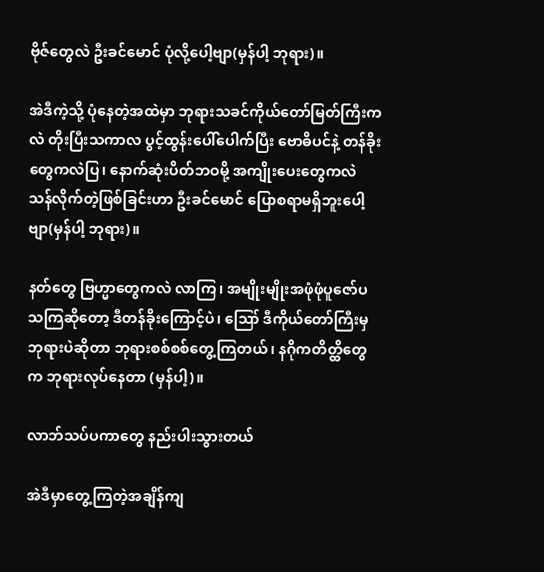ဗိုဇ်တွေလဲ ဦးခင်မောင် ပုံလို့ပေါ့ဗျာ(မှန်ပါ့ ဘုရား)။

အဲဒီကဲ့သို့ ပုံနေတဲ့အထဲမှာ ဘုရားသခင်ကိုယ်တော်မြတ်ကြီးကလဲ တိုးပြီးသကာလ ပွင့်ထွန်းပေါ်ပေါက်ပြီး ဗောဓိပင်နဲ့ တန်ခိုးတွေကလဲပြ၊ နောက်ဆုံးပိတ်ဘဝမို့ အကျိုးပေးတွေကလဲ သန်လိုက်တဲ့ဖြစ်ခြင်းဟာ ဦးခင်မောင် ပြောစရာမရှိဘူးပေါ့ဗျာ(မှန်ပါ့ ဘုရား)။

နတ်တွေ ဗြဟ္မာတွေကလဲ လာကြ၊ အမျိုးမျိုးအဖုံဖုံပူဇော်ပသကြဆိုတော့ ဒီတန်ခိုးကြောင့်ပဲ၊ ဪ ဒီကိုယ်တော်ကြီးမှ ဘုရားပဲဆိုတာ ဘုရားစစ်စစ်တွေ့ကြတယ်၊ နဂိုကတိတ္ထိတွေက ဘုရားလုပ်နေတာ (မှန်ပါ့)။

လာဘ်သပ်ပကာတွေ နည်းပါးသွားတယ်

အဲဒီမှာတွေ့ကြတဲ့အချိန်ကျ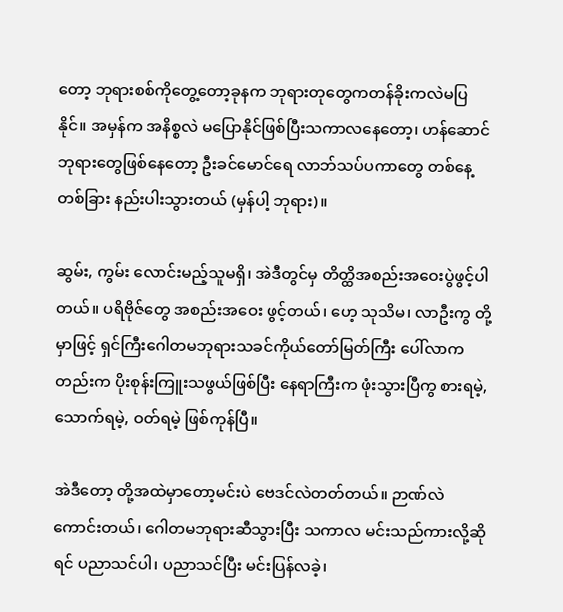တော့ ဘုရားစစ်ကိုတွေ့တော့ခုနက ဘုရားတုတွေကတန်ခိုးကလဲမပြနိုင်။ အမှန်က အနိစ္စလဲ မပြောနိုင်ဖြစ်ပြီးသကာလနေတော့၊ ဟန်ဆောင် ဘုရားတွေဖြစ်နေတော့ ဦးခင်မောင်ရေ လာဘ်သပ်ပကာတွေ တစ်နေ့တစ်ခြား နည်းပါးသွားတယ် (မှန်ပါ့ ဘုရား)။

ဆွမ်း, ကွမ်း လောင်းမည့်သူမရှိ၊ အဲဒီတွင်မှ တိတ္ထိအစည်းအဝေးပွဲဖွင့်ပါတယ်။ ပရိဗိုဇ်တွေ အစည်းအဝေး ဖွင့်တယ်၊ ဟေ့ သုသိမ၊ လာဦးကွ တို့မှာဖြင့် ရှင်ကြီးဂေါတမဘုရားသခင်ကိုယ်တော်မြတ်ကြီး ပေါ်လာကတည်းက ပိုးစုန်းကြူးသဖွယ်ဖြစ်ပြီး နေရာကြီးက ဖုံးသွားပြီကွ စားရမဲ့, သောက်ရမဲ့, ဝတ်ရမဲ့ ဖြစ်ကုန်ပြီ။

အဲဒီတော့ တို့အထဲမှာတော့မင်းပဲ ဗေဒင်လဲတတ်တယ်။ ဉာဏ်လဲကောင်းတယ်၊ ဂေါတမဘုရားဆီသွားပြီး သကာလ မင်းသည်ကားလို့ဆိုရင် ပညာသင်ပါ၊ ပညာသင်ပြီး မင်းပြန်လခဲ့၊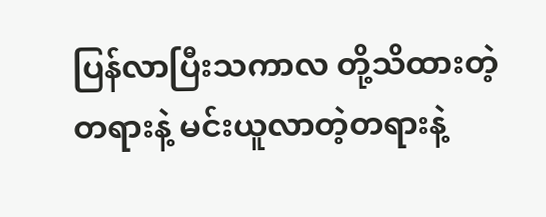ပြန်လာပြီးသကာလ တို့သိထားတဲ့ တရားနဲ့ မင်းယူလာတဲ့တရားနဲ့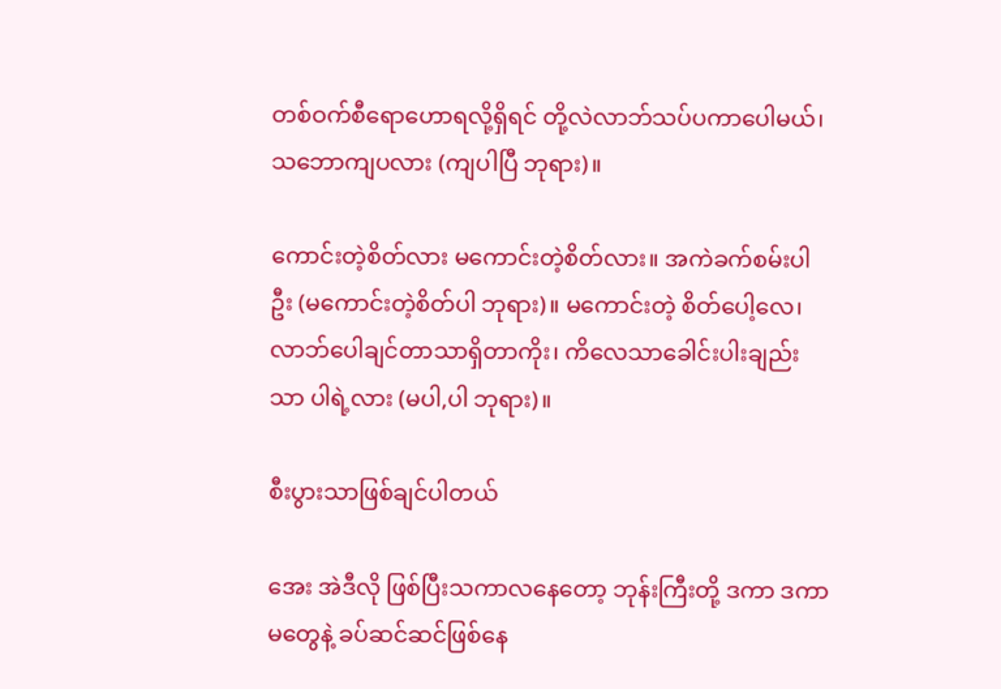တစ်ဝက်စီရောဟောရလို့ရှိရင် တို့လဲလာဘ်သပ်ပကာပေါမယ်၊ သဘောကျပလား (ကျပါပြီ ဘုရား)။

ကောင်းတဲ့စိတ်လား မကောင်းတဲ့စိတ်လား။ အကဲခက်စမ်းပါဦး (မကောင်းတဲ့စိတ်ပါ ဘုရား)။ မကောင်းတဲ့ စိတ်ပေါ့လေ၊ လာဘ်ပေါချင်တာသာရှိတာကိုး၊ ကိလေသာခေါင်းပါးချည်းသာ ပါရဲ့လား (မပါ,ပါ ဘုရား)။

စီးပွားသာဖြစ်ချင်ပါတယ်

အေး အဲဒီလို ဖြစ်ပြီးသကာလနေတော့ ဘုန်းကြီးတို့ ဒကာ ဒကာမတွေနဲ့ ခပ်ဆင်ဆင်ဖြစ်နေ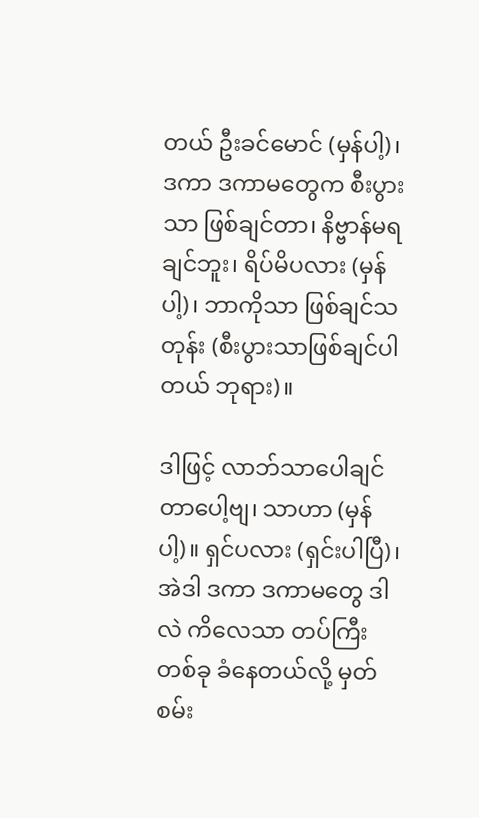တယ် ဦးခင်မောင် (မှန်ပါ့)၊ ဒကာ ဒကာမတွေက စီးပွားသာ ဖြစ်ချင်တာ၊ နိဗ္ဗာန်မရချင်ဘူး၊ ရိပ်မိပလား (မှန်ပါ့)၊ ဘာကိုသာ ဖြစ်ချင်သတုန်း (စီးပွားသာဖြစ်ချင်ပါတယ် ဘုရား)။

ဒါဖြင့် လာဘ်သာပေါချင်တာပေါ့ဗျ၊ သာဟာ (မှန်ပါ့)။ ရှင်ပလား (ရှင်းပါပြီ)၊ အဲဒါ ဒကာ ဒကာမတွေ ဒါလဲ ကိလေသာ တပ်ကြီးတစ်ခု ခံနေတယ်လို့ မှတ်စမ်း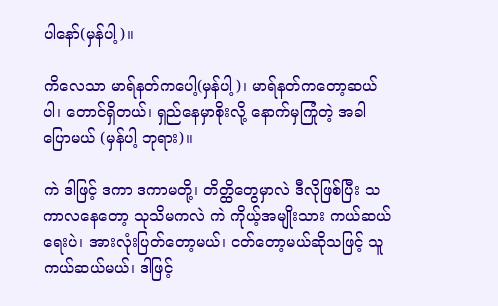ပါနော်(မှန်ပါ့)။

ကိလေသာ မာရ်နတ်ကပေါ့(မှန်ပါ့)၊ မာရ်နတ်ကတော့ဆယ်ပါ၊ တောင်ရှိတယ်၊ ရှည်နေမှာစိုးလို့ နောက်မှကြုံတဲ့ အခါပြောမယ် (မှန်ပါ့ ဘုရား)။

ကဲ ဒါဖြင့် ဒကာ ဒကာမတို့၊ တိတ္ထိတွေမှာလဲ ဒီလိုဖြစ်ပြီး သကာလနေတော့ သုသိမကလဲ ကဲ ကိုယ့်အမျိုးသား ကယ်ဆယ်ရေးပဲ၊ အားလုံးပြတ်တော့မယ်၊ ငတ်တော့မယ်ဆိုသဖြင့် သူ ကယ်ဆယ်မယ်၊ ဒါဖြင့်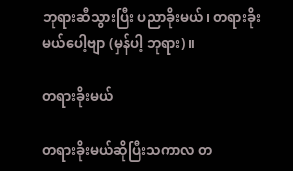ဘုရားဆီသွားပြီး ပညာခိုးမယ်၊ တရားခိုးမယ်ပေါ့ဗျာ (မှန်ပါ့ ဘုရား)။

တရားခိုးမယ်

တရားခိုးမယ်ဆိုပြီးသကာလ တ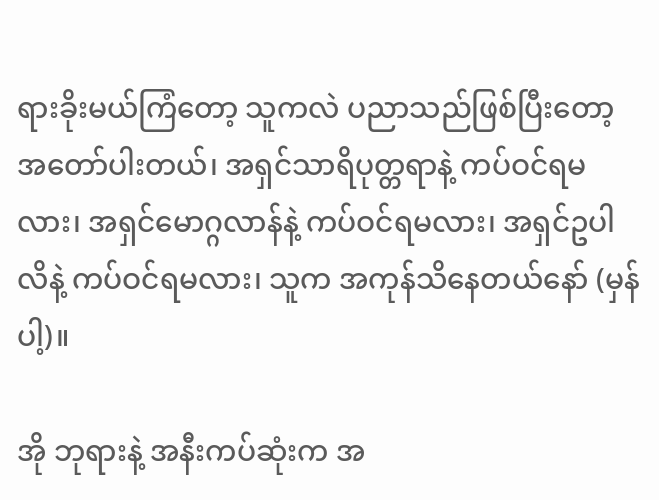ရားခိုးမယ်ကြံတော့ သူကလဲ ပညာသည်ဖြစ်ပြီးတော့ အတော်ပါးတယ်၊ အရှင်သာရိပုတ္တရာနဲ့ ကပ်ဝင်ရမလား၊ အရှင်မောဂ္ဂလာန်နဲ့ ကပ်ဝင်ရမလား၊ အရှင်ဥပါလိနဲ့ ကပ်ဝင်ရမလား၊ သူက အကုန်သိနေတယ်နော် (မှန်ပါ့)။

အို ဘုရားနဲ့ အနီးကပ်ဆုံးက အ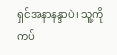ရှင်အနာနန္ဒာပဲ၊ သူ့ကိုကပ်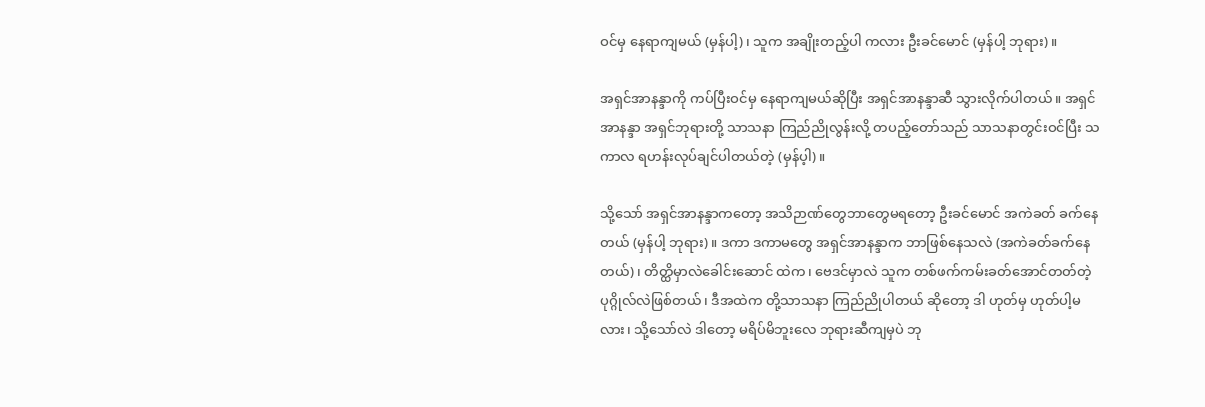ဝင်မှ နေရာကျမယ် (မှန်ပါ့)၊ သူက အချိုးတည့်ပါ ကလား ဦးခင်မောင် (မှန်ပါ့ ဘုရား)။

အရှင်အာနန္ဒာကို ကပ်ပြီးဝင်မှ နေရာကျမယ်ဆိုပြီး အရှင်အာနန္ဒာဆီ သွားလိုက်ပါတယ်။ အရှင်အာနန္ဒာ အရှင်ဘုရားတို့ သာသနာ ကြည်ညိုလွန်းလို့ တပည့်တော်သည် သာသနာတွင်းဝင်ပြီး သကာလ ရဟန်းလုပ်ချင်ပါတယ်တဲ့ (မှန်ပ့ါ)။

သို့သော် အရှင်အာနန္ဒာကတော့ အသိဉာဏ်တွေဘာတွေမရတော့ ဦးခင်မောင် အကဲခတ် ခက်နေတယ် (မှန်ပါ့ ဘုရား)။ ဒကာ ဒကာမတွေ အရှင်အာနန္ဒာက ဘာဖြစ်နေသလဲ (အကဲခတ်ခက်နေတယ်)၊ တိတ္ထိမှာလဲခေါင်းဆောင် ထဲက၊ ဗေဒင်မှာလဲ သူက တစ်ဖက်ကမ်းခတ်အောင်တတ်တဲ့ ပုဂ္ဂိုလ်လဲဖြစ်တယ်၊ ဒီအထဲက တို့သာသနာ ကြည်ညိုပါတယ် ဆိုတော့ ဒါ ဟုတ်မှ ဟုတ်ပါ့မလား၊ သို့သော်လဲ ဒါတော့ မရိပ်မိဘူးလေ ဘုရားဆီကျမှပဲ ဘု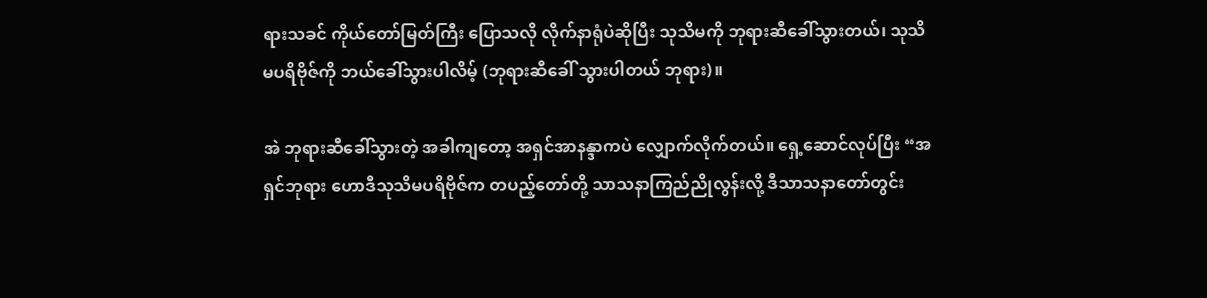ရားသခင် ကိုယ်တော်မြတ်ကြီး ပြောသလို လိုက်နာရုံပဲဆိုပြီး သုသိမကို ဘုရားဆီခေါ်သွားတယ်၊ သုသိမပရိဗိုဇ်ကို ဘယ်ခေါ်သွားပါလိမ့် (ဘုရားဆီခေါ် သွားပါတယ် ဘုရား)။

အဲ ဘုရားဆီခေါ်သွားတဲ့ အခါကျတော့ အရှင်အာနန္ဒာကပဲ လျှောက်လိုက်တယ်။ ရှေ့ဆောင်လုပ်ပြီး “အရှင်ဘုရား ဟောဒီသုသိမပရိဗိုဇ်က တပည့်တော်တို့ သာသနာကြည်ညိုလွန်းလို့ ဒီသာသနာတော်တွင်း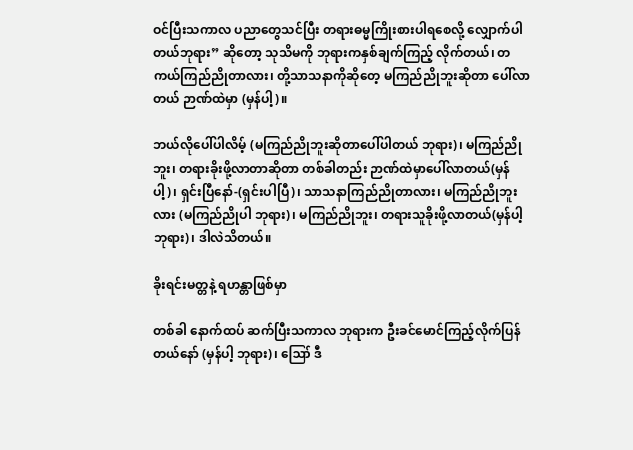ဝင်ပြီးသကာလ ပညာတွေသင်ပြီး တရားဓမ္မကြိုးစားပါရစေလို့ လျှောက်ပါတယ်ဘုရား” ဆိုတော့ သုသိမကို ဘုရားကနှစ်ချက်ကြည့် လိုက်တယ်၊ တကယ်ကြည်ညိုတာလား၊ တို့သာသနာကိုဆိုတေ့ မကြည်ညိုဘူးဆိုတာ ပေါ်လာတယ် ဉာဏ်ထဲမှာ (မှန်ပါ့)။

ဘယ်လိုပေါ်ပါလိမ့် (မကြည်ညိုဘူးဆိုတာပေါ်ပါတယ် ဘုရား)၊ မကြည်ညိုဘူး၊ တရားခိုးဖို့လာတာဆိုတာ တစ်ခါတည်း ဉာဏ်ထဲမှာပေါ်လာတယ်(မှန်ပါ့)၊ ရှင်းပြီနော်-(ရှင်းပါပြီ)၊ သာသနာကြည်ညိုတာလား၊ မကြည်ညိုဘူးလား (မကြည်ညိုပါ ဘုရား)၊ မကြည်ညိုဘူး၊ တရားသူခိုးဖို့လာတယ်(မှန်ပါ့ ဘုရား)၊ ဒါလဲသိတယ်။

ခိုးရင်းမတ္တနဲ့ ရဟန္တာဖြစ်မှာ

တစ်ခါ နောက်ထပ် ဆက်ပြီးသကာလ ဘုရားက ဦးခင်မောင်ကြည့်လိုက်ပြန်တယ်နော် (မှန်ပါ့ ဘုရား)၊ ဪ ဒီ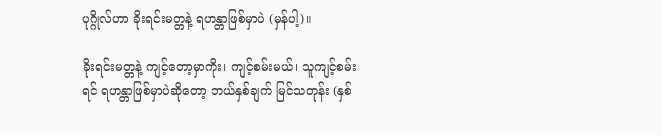ပုဂ္ဂိုလ်ဟာ ခိုးရင်းမတ္တနဲ့ ရဟန္တာဖြစ်မှာပဲ (မှန်ပါ့)။

ခိုးရင်းမတ္တနဲ့ ကျင့်တော့မှာကိုး၊ ကျင့်စမ်းမယ်၊ သူကျင့်စမ်းရင် ရဟန္တာဖြစ်မှာပဲဆိုတော့ ဘယ်နှစ်ချက် မြင်သတုန်း (နှစ်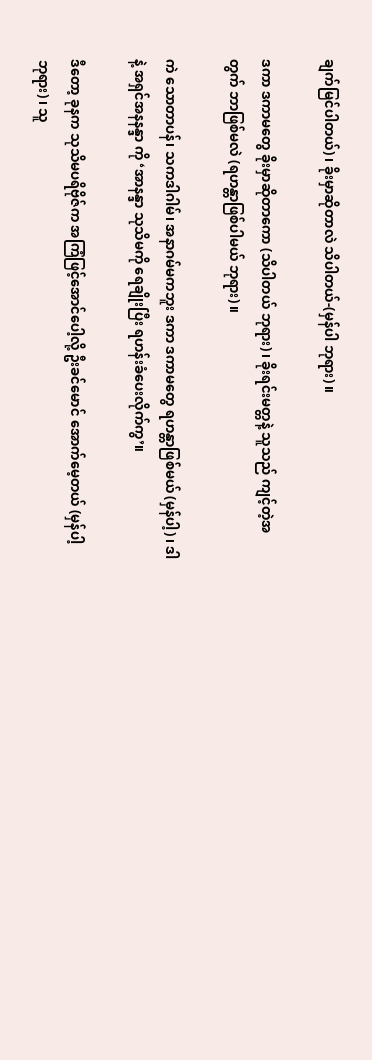ချက်မြင်ပါတယ်)၊ ခိုးမှာဆိုတာလဲ သိပါတယ်-(မှန်ပါ ဘုရား)။

ဒကာ ဒကာမတွေ ခိုးမှာဆိုတာကော (သိပါတယ် ဘုရား)၊ ခိုးရင်းမတ္တနဲ့ သူသည် ကျင့်တဲ့အတွက် ဘာဖြစ်မလဲ (ရဟန္တာဖြစ်ပါမယ် ဘုရား)။

ကဲ သောတာပန်၊ သကဒါဂါမ်၊ အနာဂမ်မကဘူး ဒကာ ဒကာမတွေ ရဟန္တာဖြစ်မယ် (မှန်ပါ့)၊ ဒါနဲ့ အရှင်အနနန္ဒာ ကို ‘အာနန္ဒာ သုသိမကို ရေချိုးပြီး ရဟန်းခံပေးလိုက်ကွ’။

ဒီတော့ ခုနက သုသိမပရိဗိုဇ်က အကြံဖြင့်အောင်ပေါ့လို့ ဦးခင်မောင် အောက်မေ့တယ် (မှန်ပါ့ ဘုရား)၊ သူ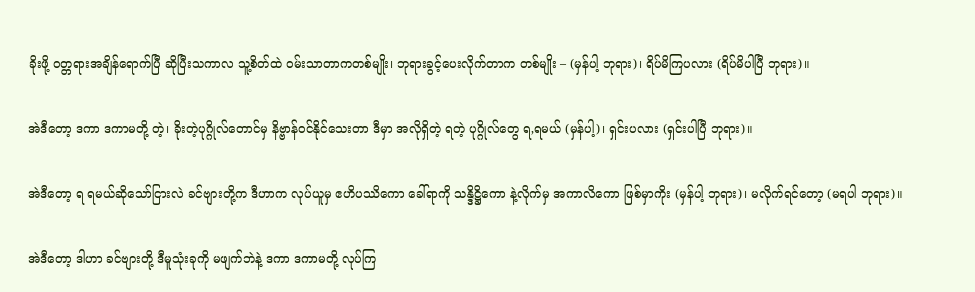ခိုးဖို့ ဝတ္တရားအချိန်ရောက်ပြီ ဆိုပြီးသကာလ သူ့စိတ်ထဲ ဝမ်းသာတာကတစ်မျိုး၊ ဘုရားခွင့်ပေးလိုက်တာက တစ်မျိုး – (မှန်ပါ့ ဘုရား)၊ ရိပ်မိကြပလား (ရိပ်မိပါပြီ ဘုရား)။

အဲဒီတော့ ဒကာ ဒကာမတို့ တဲ့၊ ခိုးတဲ့ပုဂ္ဂိုလ်တောင်မှ နိဗ္ဗာန်ဝင်နိုင်သေးတာ ဒီမှာ အလိုရှိတဲ့ ရတဲ့ ပုဂ္ဂိုလ်တွေ ရ,ရမယ် (မှန်ပါ့)၊ ရှင်းပလား (ရှင်းပါပြီ ဘုရား)။

အဲဒီတော့ ရ ရမယ်ဆိုသော်ငြားလဲ ခင်ဗျားတို့က ဒီဟာက လုပ်ယူမှ ဧဟိပဿိကော ခေါ်ရာကို သန္ဒိဋ္ဌိကော နဲ့လိုက်မှ အကာလိကော ဖြစ်မှာကိုး (မှန်ပါ့ ဘုရား)၊ မလိုက်ရင်တော့ (မရပါ ဘုရား)။

အဲဒီတော့ ဒါဟာ ခင်ဗျားတို့ ဒီမူသုံးခုကို မဖျက်ဘဲနဲ့ ဒကာ ဒကာမတို့ လုပ်ကြ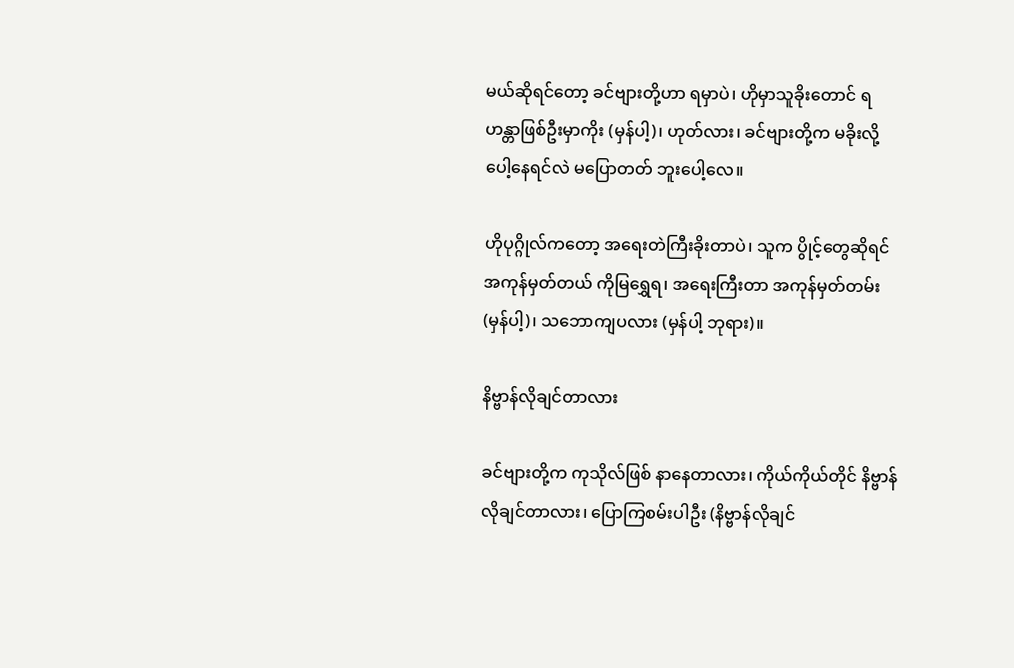မယ်ဆိုရင်တော့ ခင်ဗျားတို့ဟာ ရမှာပဲ၊ ဟိုမှာသူခိုးတောင် ရဟန္တာဖြစ်ဦးမှာကိုး (မှန်ပါ့)၊ ဟုတ်လား၊ ခင်ဗျားတို့က မခိုးလို့ပေါ့နေရင်လဲ မပြောတတ် ဘူးပေါ့လေ။

ဟိုပုဂ္ဂိုလ်ကတော့ အရေးတဲကြီးခိုးတာပဲ၊ သူက ပွိုင့်တွေဆိုရင် အကုန်မှတ်တယ် ကိုမြရွှေရ၊ အရေးကြီးတာ အကုန်မှတ်တမ်း (မှန်ပါ့)၊ သဘောကျပလား (မှန်ပါ့ ဘုရား)။

နိဗ္ဗာန်လိုချင်တာလား

ခင်ဗျားတို့က ကုသိုလ်ဖြစ် နာနေတာလား၊ ကိုယ်ကိုယ်တိုင် နိဗ္ဗာန်လိုချင်တာလား၊ ပြောကြစမ်းပါဦး (နိဗ္ဗာန်လိုချင်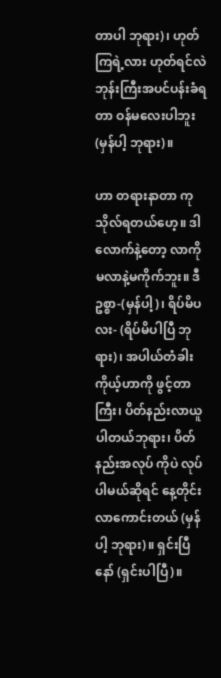တာပါ ဘုရား)၊ ဟုတ်ကြရဲ့လား ဟုတ်ရင်လဲ ဘုန်းကြီးအပင်ပန်းခံရတာ ဝန်မလေးပါဘူး (မှန်ပါ့ ဘုရား)။

ဟာ တရားနာတာ ကုသိုလ်ရတယ်ဟေ့။ ဒါလောက်နဲ့တော့ လာကိုမလာနဲ့မကိုက်ဘူး။ ဒီဥစ္စာ-(မှန်ပါ့)၊ ရိပ်မိပလး- (ရိပ်မိပါပြီ ဘုရား)၊ အပါယ်တံခါးကိုယ့်ဟာကို ဖွင့်တာကြီး၊ ပိတ်နည်းလာယူပါတယ်ဘုရား၊ ပိတ်နည်းအလုပ် ကိုပဲ လုပ်ပါမယ်ဆိုရင် နေ့တိုင်းလာကောင်းတယ် (မှန်ပါ့ ဘုရား)။ ရှင်းပြီနော် (ရှင်းပါပြီ)။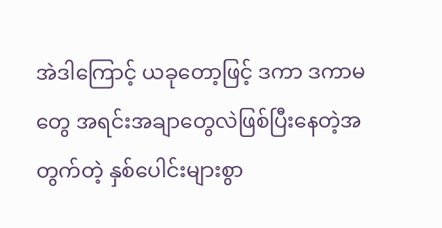အဲဒါကြောင့် ယခုတော့ဖြင့် ဒကာ ဒကာမတွေ အရင်းအချာတွေလဲဖြစ်ပြီးနေတဲ့အတွက်တဲ့ နှစ်ပေါင်းများစွာ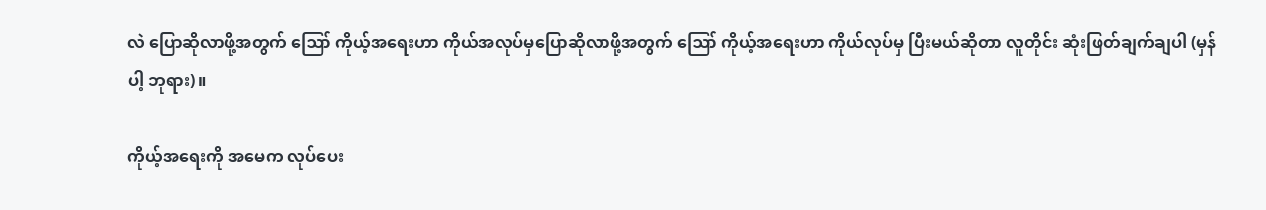လဲ ပြောဆိုလာဖို့အတွက် ဪ ကိုယ့်အရေးဟာ ကိုယ်အလုပ်မှပြောဆိုလာဖို့အတွက် ဪ ကိုယ့်အရေးဟာ ကိုယ်လုပ်မှ ပြီးမယ်ဆိုတာ လူတိုင်း ဆုံးဖြတ်ချက်ချပါ (မှန်ပါ့ ဘုရား)။

ကိုယ့်အရေးကို အမေက လုပ်ပေး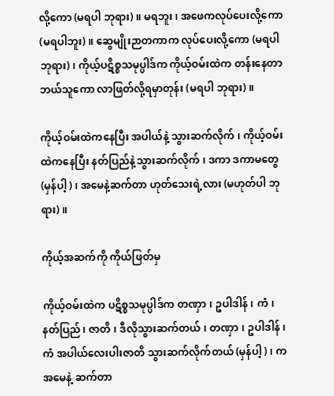လို့ကော (မရပါ ဘုရား)။ မရဘူး၊ အဖေကလုပ်ပေးလို့ကော (မရပါဘူး)။ ဆွေမျိုးဉာတကာက လုပ်ပေးလို့ကော (မရပါ ဘုရား)၊ ကိုယ့်ပဋိစ္စသမုပ္ပါဒ်က ကိုယ့်ဝမ်းထဲက တန်းနေတာ ဘယ်သူကော လာဖြတ်လို့ရမှာတုန်း (မရပါ ဘုရား)။

ကိုယ့်ဝမ်းထဲကနေပြီး အပါယ်နဲ့ သွားဆက်လိုက်၊ ကိုယ့်ဝမ်းထဲကနေပြီး နတ်ပြည်နဲ့သွားဆက်လိုက်၊ ဒကာ ဒကာမတွေ (မှန်ပါ့)၊ အမေနဲ့ဆက်တာ ဟုတ်သေးရဲ့လား (မဟုတ်ပါ ဘုရား)။

ကိုယ့်အဆက်ကို ကိုယ်ဖြတ်မှ

ကိုယ့်ဝမ်းထဲက ပဋိစ္စသမုပ္ပါဒ်က တဏှာ၊ ဥပါဒါန်၊ ကံ၊ နတ်ပြည်၊ ဇာတိ၊ ဒီလိုသွားဆက်တယ်၊ တဏှာ၊ ဥပါဒါန်၊ ကံ အပါယ်လေးပါးဇာတိ သွားဆက်လိုက်တယ် (မှန်ပါ့)၊ က အမေနဲ့ ဆက်တာ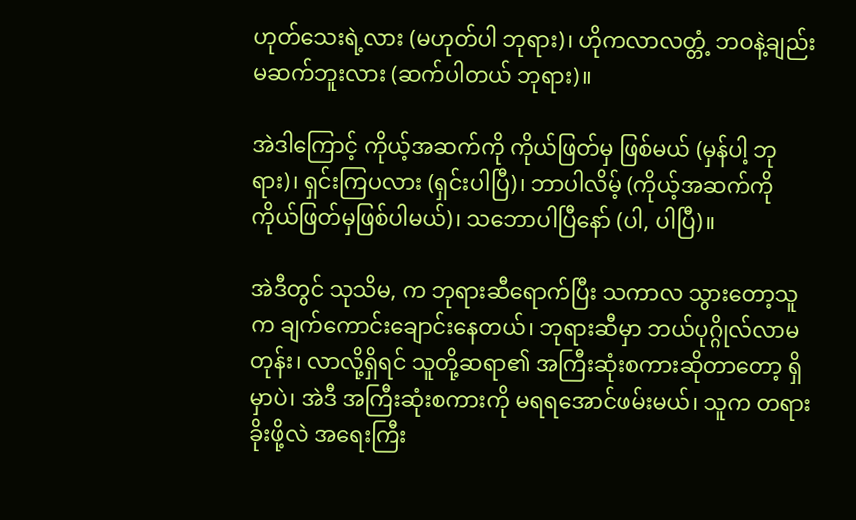ဟုတ်သေးရဲ့လား (မဟုတ်ပါ ဘုရား)၊ ဟိုကလာလတ္တံ့ ဘဝနဲ့ချည်း မဆက်ဘူးလား (ဆက်ပါတယ် ဘုရား)။

အဲဒါကြောင့် ကိုယ့်အဆက်ကို ကိုယ်ဖြတ်မှ ဖြစ်မယ် (မှန်ပါ့ ဘုရား)၊ ရှင်းကြပလား (ရှင်းပါပြီ)၊ ဘာပါလိမ့် (ကိုယ့်အဆက်ကို ကိုယ်ဖြတ်မှဖြစ်ပါမယ်)၊ သဘောပါပြီနော် (ပါ, ပါပြီ)။

အဲဒီတွင် သုသိမ, က ဘုရားဆီရောက်ပြီး သကာလ သွားတော့သူက ချက်ကောင်းချောင်းနေတယ်၊ ဘုရားဆီမှာ ဘယ်ပုဂ္ဂိုလ်လာမတုန်း၊ လာလို့ရှိရင် သူတို့ဆရာ၏ အကြီးဆုံးစကားဆိုတာတော့ ရှိမှာပဲ၊ အဲဒီ အကြီးဆုံးစကားကို မရရအောင်ဖမ်းမယ်၊ သူက တရားခိုးဖို့လဲ အရေးကြီး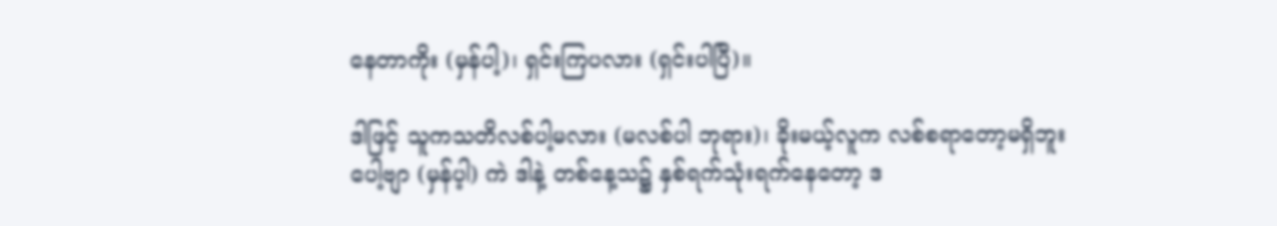နေတာကိုး (မှန်ပါ့)၊ ရှင်းကြပလား (ရှင်းပါပြီ)။

ဒါဖြင့် သူကသတိလစ်ပါ့မလား (မလစ်ပါ ဘုရား)၊ ခိုးမယ့်လူက လစ်စရာတော့မရှိဘူးပေါ့ဗျာ (မှန်ပ့ါ) ကဲ ဒါနဲ့ တစ်နေ့သ၌ နှစ်ရက်သုံးရက်နေတော့ ဒ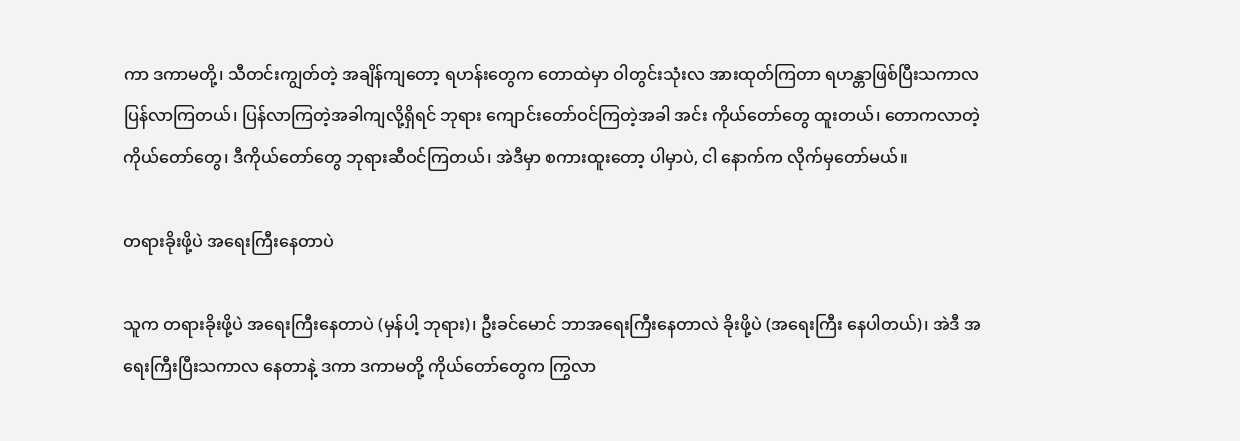ကာ ဒကာမတို့၊ သီတင်းကျွတ်တဲ့ အချိန်ကျတော့ ရဟန်းတွေက တောထဲမှာ ဝါတွင်းသုံးလ အားထုတ်ကြတာ ရဟန္တာဖြစ်ပြီးသကာလ ပြန်လာကြတယ်၊ ပြန်လာကြတဲ့အခါကျလို့ရှိရင် ဘုရား ကျောင်းတော်ဝင်ကြတဲ့အခါ အင်း ကိုယ်တော်တွေ ထူးတယ်၊ တောကလာတဲ့ ကိုယ်တော်တွေ၊ ဒီကိုယ်တော်တွေ ဘုရားဆီဝင်ကြတယ်၊ အဲဒီမှာ စကားထူးတော့ ပါမှာပဲ, ငါ နောက်က လိုက်မှတော်မယ်။

တရားခိုးဖို့ပဲ အရေးကြီးနေတာပဲ

သူက တရားခိုးဖို့ပဲ အရေးကြီးနေတာပဲ (မှန်ပါ့ ဘုရား)၊ ဦးခင်မောင် ဘာအရေးကြီးနေတာလဲ ခိုးဖို့ပဲ (အရေးကြီး နေပါတယ်)၊ အဲဒီ အရေးကြီးပြီးသကာလ နေတာနဲ့ ဒကာ ဒကာမတို့ ကိုယ်တော်တွေက ကြွလာ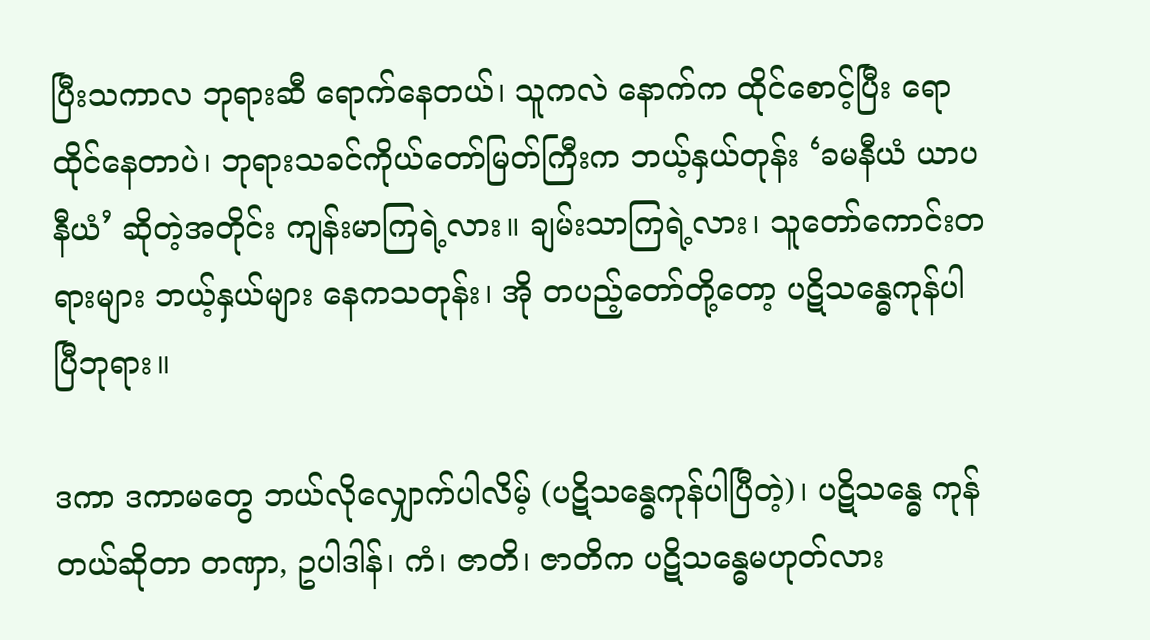ပြီးသကာလ ဘုရားဆီ ရောက်နေတယ်၊ သူကလဲ နောက်က ထိုင်စောင့်ပြီး ရောထိုင်နေတာပဲ၊ ဘုရားသခင်ကိုယ်တော်မြတ်ကြီးက ဘယ့်နှယ်တုန်း ‘ခမနီယံ ယာပနီယံ’ ဆိုတဲ့အတိုင်း ကျန်းမာကြရဲ့လား။ ချမ်းသာကြရဲ့လား၊ သူတော်ကောင်းတရားများ ဘယ့်နှယ်များ နေကသတုန်း၊ အို တပည့်တော်တို့တော့ ပဋိသန္ဓေကုန်ပါပြီဘုရား။

ဒကာ ဒကာမတွေ ဘယ်လိုလျှောက်ပါလိမ့် (ပဋိသန္ဓေကုန်ပါပြီတဲ့)၊ ပဋိသန္ဓေ ကုန်တယ်ဆိုတာ တဏှာ, ဥပါဒါန်၊ ကံ၊ ဇာတိ၊ ဇာတိက ပဋိသန္ဓေမဟုတ်လား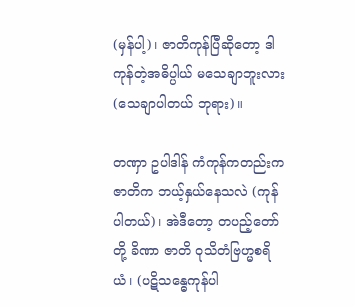(မှန်ပါ့)၊ ဇာတိကုန်ပြီဆိုတော့ ဒါကုန်တဲ့အဓိပ္ပါယ် မသေချာဘူးလား (သေချာပါတယ် ဘုရား)။

တဏှာ ဥပါဒါန် ကံကုန်ကတည်းက ဇာတိက ဘယ့်နှယ်နေသလဲ (ကုန်ပါတယ်)၊ အဲဒီတော့ တပည့်တော်တို့ ခိဏာ ဇာတိ ဝုသိတံဗြဟ္မစရိယံ၊ (ပဋိသန္ဓေကုန်ပါ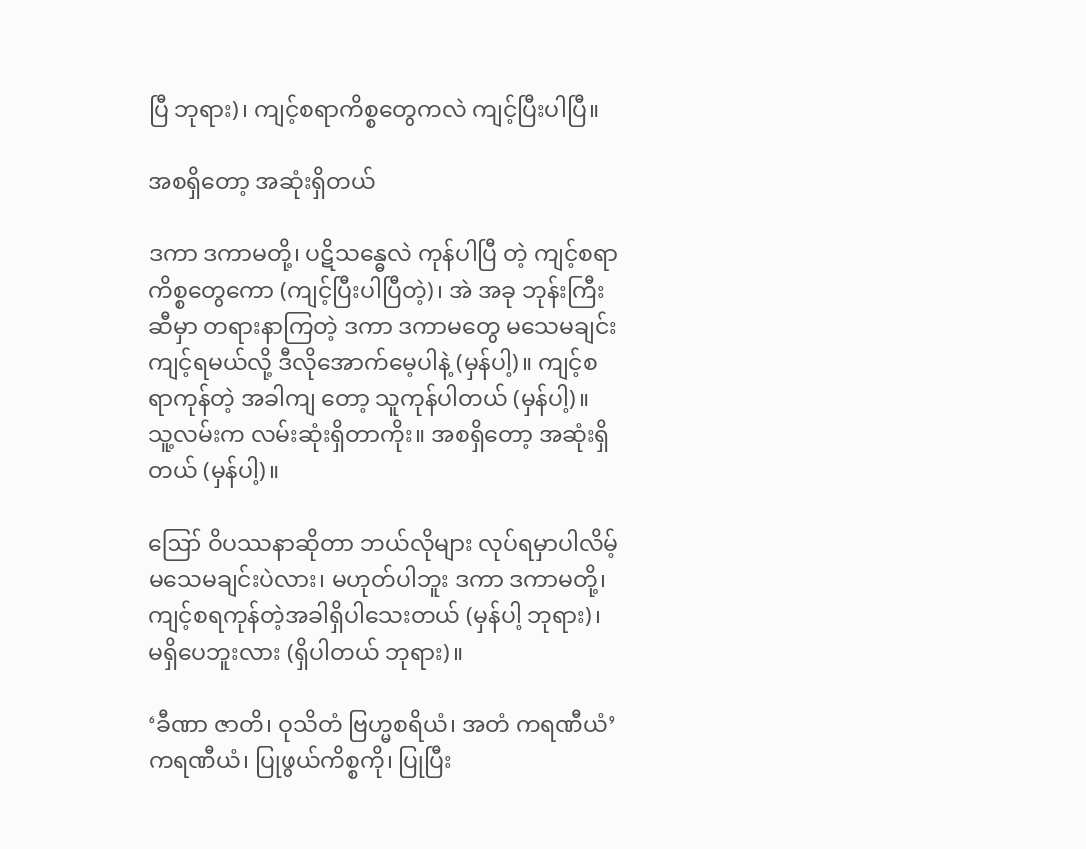ပြီ ဘုရား)၊ ကျင့်စရာကိစ္စတွေကလဲ ကျင့်ပြီးပါပြီ။

အစရှိတော့ အဆုံးရှိတယ်

ဒကာ ဒကာမတို့၊ ပဋိသန္ဓေလဲ ကုန်ပါပြီ တဲ့ ကျင့်စရာကိစ္စတွေကော (ကျင့်ပြီးပါပြီတဲ့)၊ အဲ အခု ဘုန်းကြီးဆီမှာ တရားနာကြတဲ့ ဒကာ ဒကာမတွေ မသေမချင်း ကျင့်ရမယ်လို့ ဒီလိုအောက်မေ့ပါနဲ့ (မှန်ပါ့)။ ကျင့်စရာကုန်တဲ့ အခါကျ တော့ သူကုန်ပါတယ် (မှန်ပါ့)။ သူ့လမ်းက လမ်းဆုံးရှိတာကိုး။ အစရှိတော့ အဆုံးရှိတယ် (မှန်ပါ့)။

ဪ ဝိပဿနာဆိုတာ ဘယ်လိုများ လုပ်ရမှာပါလိမ့် မသေမချင်းပဲလား၊ မဟုတ်ပါဘူး ဒကာ ဒကာမတို့၊ ကျင့်စရကုန်တဲ့အခါရှိပါသေးတယ် (မှန်ပါ့ ဘုရား)၊ မရှိပေဘူးလား (ရှိပါတယ် ဘုရား)။

‘ခီဏာ ဇာတိ၊ ဝုသိတံ ဗြဟ္မစရိယံ၊ အတံ ကရဏီယံ’ ကရဏီယံ၊ ပြုဖွယ်ကိစ္စကို၊ ပြုပြီး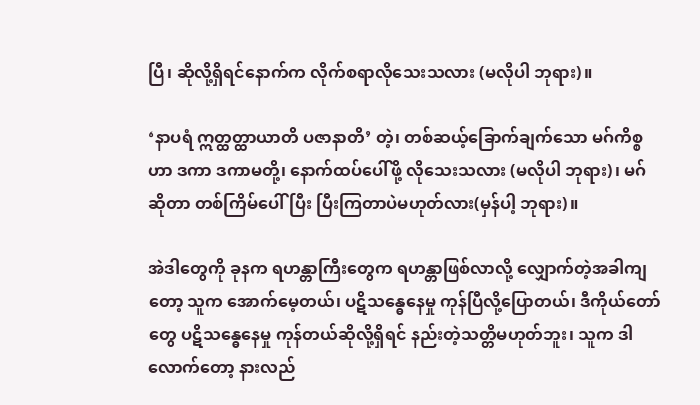ပြီ၊ ဆိုလို့ရှိရင်နောက်က လိုက်စရာလိုသေးသလား (မလိုပါ ဘုရား)။

‘နာပရံ ဣတ္ထတ္ထာယာတိ ပဇာနာတိ’ တဲ့၊ တစ်ဆယ့်ခြောက်ချက်သော မဂ်ကိစ္စဟာ ဒကာ ဒကာမတို့၊ နောက်ထပ်ပေါ်ဖို့ လိုသေးသလား (မလိုပါ ဘုရား)၊ မဂ်ဆိုတာ တစ်ကြိမ်ပေါ်ပြီး ပြီးကြတာပဲမဟုတ်လား(မှန်ပါ့ ဘုရား)။

အဲဒါတွေကို ခုနက ရဟန္တာကြီးတွေက ရဟန္တာဖြစ်လာလို့ လျှောက်တဲ့အခါကျတော့ သူက အောက်မေ့တယ်၊ ပဋိသန္ဓေနေမှု ကုန်ပြီလို့ပြောတယ်၊ ဒီကိုယ်တော်တွေ ပဋိသန္ဓေနေမှု ကုန်တယ်ဆိုလို့ရှိရင် နည်းတဲ့သတ္တိမဟုတ်ဘူး၊ သူက ဒါလောက်တော့ နားလည်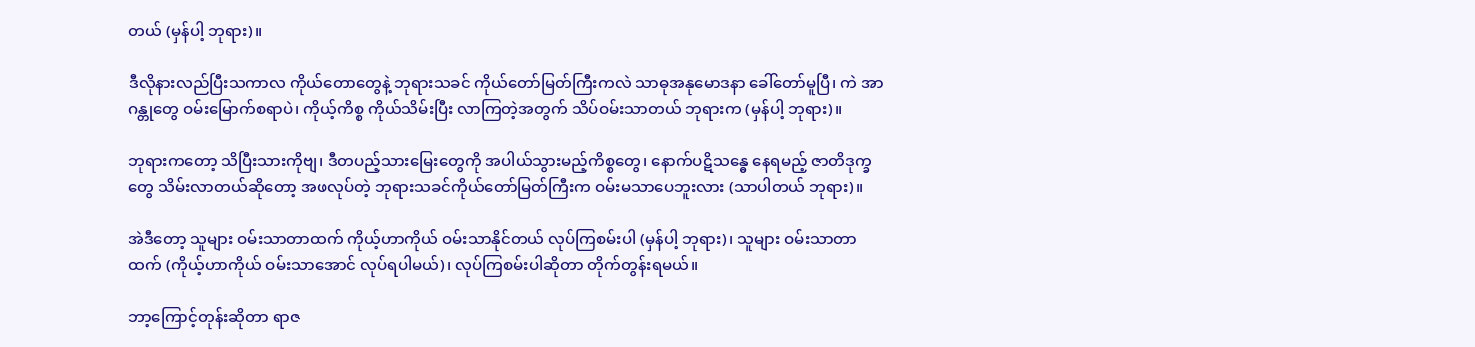တယ် (မှန်ပါ့ ဘုရား)။

ဒီလိုနားလည်ပြီးသကာလ ကိုယ်တောတွေနဲ့ ဘုရားသခင် ကိုယ်တော်မြတ်ကြီးကလဲ သာဓုအနုမောဒနာ ခေါ်တော်မူပြီ၊ ကဲ အာဂန္တုတွေ ဝမ်းမြောက်စရာပဲ၊ ကိုယ့်ကိစ္စ ကိုယ်သိမ်းပြီး လာကြတဲ့အတွက် သိပ်ဝမ်းသာတယ် ဘုရားက (မှန်ပါ့ ဘုရား)။

ဘုရားကတော့ သိပြီးသားကိုဗျ၊ ဒီတပည့်သားမြေးတွေကို အပါယ်သွားမည့်ကိစ္စတွေ၊ နောက်ပဋိသန္ဓေ နေရမည့် ဇာတိဒုက္ခတွေ သိမ်းလာတယ်ဆိုတော့ အဖလုပ်တဲ့ ဘုရားသခင်ကိုယ်တော်မြတ်ကြီးက ဝမ်းမသာပေဘူးလား (သာပါတယ် ဘုရား)။

အဲဒီတော့ သူများ ဝမ်းသာတာထက် ကိုယ့်ဟာကိုယ် ဝမ်းသာနိုင်တယ် လုပ်ကြစမ်းပါ (မှန်ပါ့ ဘုရား)၊ သူများ ဝမ်းသာတာထက် (ကိုယ့်ဟာကိုယ် ဝမ်းသာအောင် လုပ်ရပါမယ်)၊ လုပ်ကြစမ်းပါဆိုတာ တိုက်တွန်းရမယ်။

ဘာ့ကြောင့်တုန်းဆိုတာ ရာဇ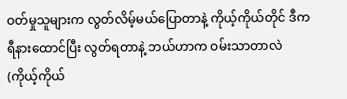ဝတ်မှုသူများက လွတ်လိမ့်မယ်ပြောတာနဲ့ ကိုယ့်ကိုယ်တိုင် ဒီကရီနားထောင်ပြီး လွတ်ရတာနဲ့ ဘယ်ဟာက ဝမ်းသာတာလဲ (ကိုယ့်ကိုယ်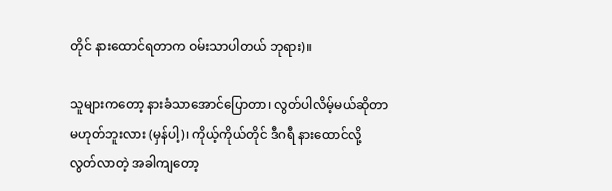တိုင် နားထောင်ရတာက ဝမ်းသာပါတယ် ဘုရား)။

သူများကတော့ နားခံသာအောင်ပြောတာ၊ လွတ်ပါလိမ့်မယ်ဆိုတာ မဟုတ်ဘူးလား (မှန်ပါ့)၊ ကိုယ့်ကိုယ်တိုင် ဒီဂရီ နားထောင်လို့ လွတ်လာတဲ့ အခါကျတော့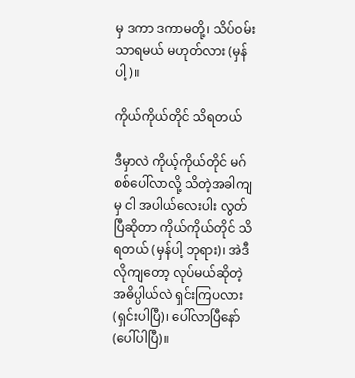မှ ဒကာ ဒကာမတို့၊ သိပ်ဝမ်းသာရမယ် မဟုတ်လား (မှန်ပါ့)။

ကိုယ်ကိုယ်တိုင် သိရတယ်

ဒီမှာလဲ ကိုယ့်ကိုယ်တိုင် မဂ်စစ်ပေါ်လာလို့ သိတဲ့အခါကျမှ ငါ အပါယ်လေးပါး လွတ်ပြီဆိုတာ ကိုယ်ကိုယ်တိုင် သိရတယ် (မှန်ပါ့ ဘုရား)၊ အဲဒီလိုကျတော့ လုပ်မယ်ဆိုတဲ့ အဓိပ္ပါယ်လဲ ရှင်းကြပလား (ရှင်းပါပြီ)၊ ပေါ်လာပြီနော် (ပေါ်ပါပြီ)။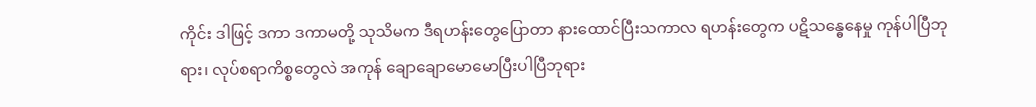ကိုင်း ဒါဖြင့် ဒကာ ဒကာမတို့ သုသိမက ဒီရဟန်းတွေပြောတာ နားထောင်ပြီးသကာလ ရဟန်းတွေက ပဋိသန္ဓေနေမှု ကုန်ပါပြီဘုရား၊ လုပ်စရာကိစ္စတွေလဲ အကုန် ချောချောမောမောပြီးပါပြီဘုရား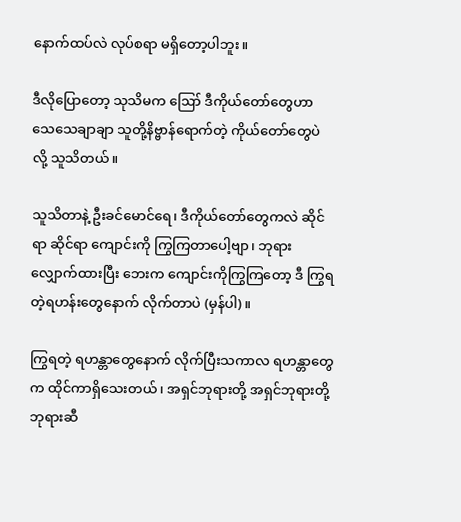နောက်ထပ်လဲ လုပ်စရာ မရှိတော့ပါဘူး။

ဒီလိုပြောတော့ သုသိမက ဪ ဒီကိုယ်တော်တွေဟာ သေသေချာချာ သူတို့နိဗ္ဗာန်ရောက်တဲ့ ကိုယ်တော်တွေပဲ လို့ သူသိတယ်။

သူသိတာနဲ့ ဦးခင်မောင်ရေ၊ ဒီကိုယ်တော်တွေကလဲ ဆိုင်ရာ ဆိုင်ရာ ကျောင်းကို ကြွကြတာပေါ့ဗျာ၊ ဘုရား လျှောက်ထားပြီး ဘေးက ကျောင်းကိုကြွကြတော့ ဒီ ကြွရတဲ့ရဟန်းတွေနောက် လိုက်တာပဲ (မှန်ပါ)။

ကြွရတဲ့ ရဟန္တာတွေနောက် လိုက်ပြီးသကာလ ရဟန္တာတွေက ထိုင်ကာရှိသေးတယ်၊ အရှင်ဘုရားတို့ အရှင်ဘုရားတို့ ဘုရားဆီ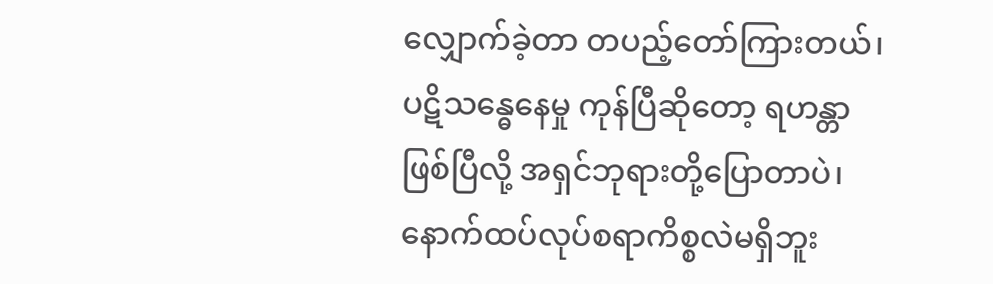လျှောက်ခဲ့တာ တပည့်တော်ကြားတယ်၊ ပဋိသန္ဓေနေမှု ကုန်ပြီဆိုတော့ ရဟန္တာဖြစ်ပြီလို့ အရှင်ဘုရားတို့ပြောတာပဲ၊ နောက်ထပ်လုပ်စရာကိစ္စလဲမရှိဘူး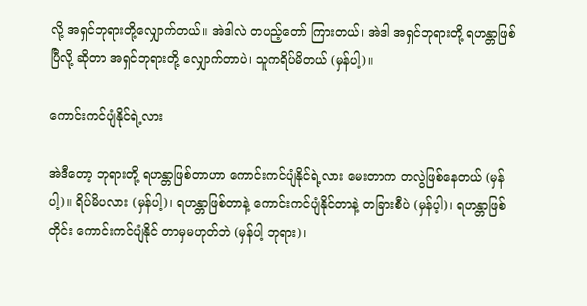လို့ အရှင်ဘုရားတို့လျှောက်တယ်။ အဲဒါလဲ တပည့်တော် ကြားတယ်၊ အဲဒါ အရှင်ဘုရားတို့ ရဟန္တာဖြစ်ပြီလို့ ဆိုတာ အရှင်ဘုရားတို့ လျှောက်တာပဲ၊ သူကရိပ်မိတယ် (မှန်ပါ့)။

ကောင်းကင်ပျံနိုင်ရဲ့လား

အဲဒီတော့ ဘုရားတို့ ရဟန္တာဖြစ်တာဟာ ကောင်းကင်ပျံနိုင်ရဲ့လား မေးတာက တလွဲဖြစ်နေတယ် (မှန်ပါ့)။ ရိပ်မိပလား (မှန်ပါ့)၊ ရဟန္တာဖြစ်တာနဲ့ ကောင်းကင်ပျံနိုင်တာနဲ့ တခြားစီပဲ (မှန်ပ့ါ)၊ ရဟန္တာဖြစ်တိုင်း ကောင်းကင်ပျံနိုင် တာမှမဟုတ်ဘဲ (မှန်ပါ့ ဘုရား)၊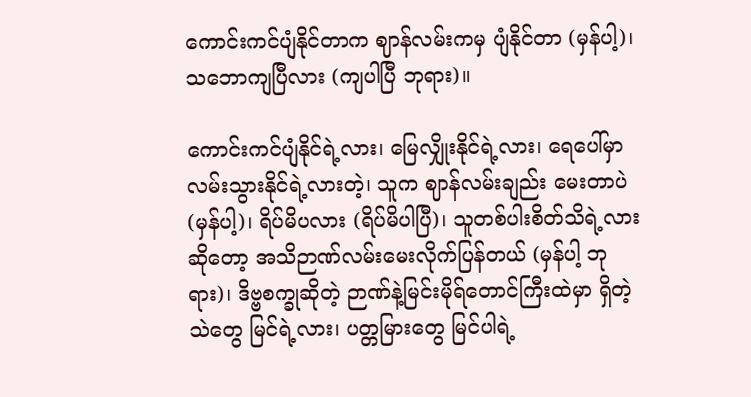ကောင်းကင်ပျံနိုင်တာက ဈာန်လမ်းကမှ ပျံနိုင်တာ (မှန်ပါ့)၊ သဘောကျပြီလား (ကျပါပြီ ဘုရား)။

ကောင်းကင်ပျံနိုင်ရဲ့လား၊ မြေလျှိုးနိုင်ရဲ့လား၊ ရေပေါ်မှာ လမ်းသွားနိုင်ရဲ့လားတဲ့၊ သူက ဈာန်လမ်းချည်း မေးတာပဲ (မှန်ပါ့)၊ ရိပ်မိပလား (ရိပ်မိပါပြီ)၊ သူတစ်ပါးစိတ်သိရဲ့လားဆိုတော့ အသိဉာဏ်လမ်းမေးလိုက်ပြန်တယ် (မှန်ပါ့ ဘုရား)၊ ဒိဗ္ဗစက္ခုဆိုတဲ့ ဉာဏ်နဲ့မြင်းမိုရ်တောင်ကြီးထဲမှာ ရှိတဲ့သဲတွေ မြင်ရဲ့လား၊ ပတ္တမြားတွေ မြင်ပါရဲ့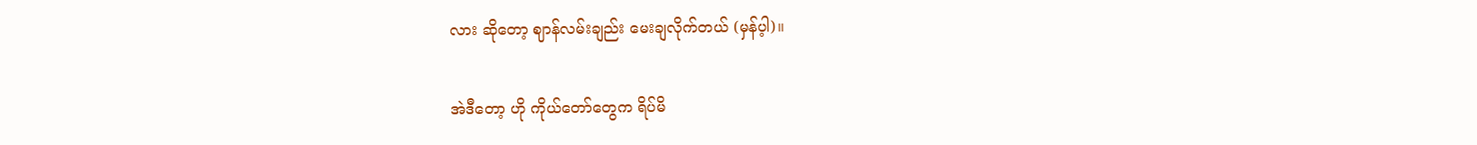လား ဆိုတော့ ဈာန်လမ်းချည်း မေးချလိုက်တယ် (မှန်ပ့ါ)။

အဲဒီတော့ ဟို ကိုယ်တော်တွေက ရိပ်မိ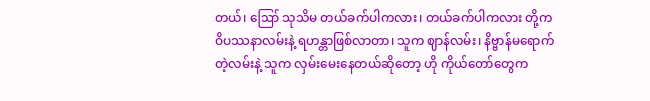တယ်၊ ဪ သုသိမ တယ်ခက်ပါကလား၊ တယ်ခက်ပါကလား တို့က ဝိပဿနာလမ်းနဲ့ ရဟန္တာဖြစ်လာတာ၊ သူက ဈာန်လမ်း၊ နိဗ္ဗာန်မရောက်တဲ့လမ်းနဲ့ သူက လှမ်းမေးနေတယ်ဆိုတော့ ဟို ကိုယ်တော်တွေက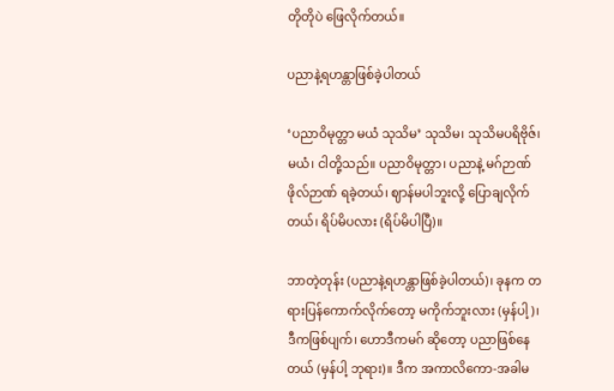တိုတိုပဲ ဖြေလိုက်တယ်။

ပညာနဲ့ရဟန္တာဖြစ်ခဲ့ပါတယ်

‘ပညာဝိမုတ္တာ မယံ သုသိမ’ သုသိမ၊ သုသိမပရိဗိုဇ်၊ မယံ၊ ငါတို့သည်။ ပညာဝိမုတ္တာ၊ ပညာနဲ့ မဂ်ဉာဏ် ဖိုလ်ဉာဏ် ရခဲ့တယ်၊ ဈာန်မပါဘူးလို့ ပြောချလိုက်တယ်၊ ရိပ်မိပလား (ရိပ်မိပါပြီ)။

ဘာတဲ့တုန်း (ပညာနဲ့ရဟန္တာဖြစ်ခဲ့ပါတယ်)၊ ခုနက တရားပြန်ကောက်လိုက်တော့ မကိုက်ဘူးလား (မှန်ပါ့)၊ ဒီကဖြစ်ပျက်၊ ဟောဒီကမဂ် ဆိုတော့ ပညာဖြစ်နေတယ် (မှန်ပါ့ ဘုရား)။ ဒီက အကာလိကော-အခါမ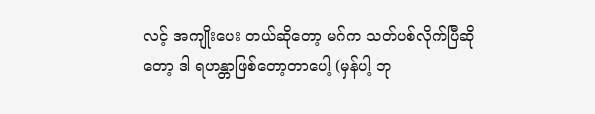လင့် အကျိုးပေး တယ်ဆိုတော့ မဂ်က သတ်ပစ်လိုက်ပြီဆိုတော့ ဒါ ရဟန္တာဖြစ်တော့တာပေါ့ (မှန်ပါ့ ဘု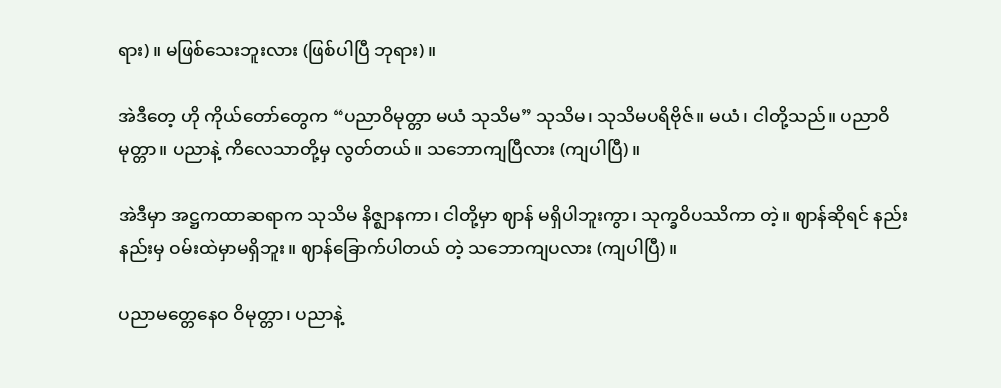ရား)။ မဖြစ်သေးဘူးလား (ဖြစ်ပါပြီ ဘုရား)။

အဲဒီတေ့ ဟို ကိုယ်တော်တွေက “ပညာဝိမုတ္တာ မယံ သုသိမ” သုသိမ၊ သုသိမပရိဗိုဇ်။ မယံ၊ ငါတို့သည်။ ပညာဝိမုတ္တာ။ ပညာနဲ့ ကိလေသာတို့မှ လွတ်တယ်။ သဘောကျပြီလား (ကျပါပြီ)။

အဲဒီမှာ အဋ္ဌကထာဆရာက သုသိမ နိဇ္ဈာနကာ၊ ငါတို့မှာ ဈာန် မရှိပါဘူးကွာ၊ သုက္ခဝိပဿိကာ တဲ့။ ဈာန်ဆိုရင် နည်းနည်းမှ ဝမ်းထဲမှာမရှိဘူး။ ဈာန်ခြောက်ပါတယ် တဲ့ သဘောကျပလား (ကျပါပြီ)။

ပညာမတ္တေနေဝ ဝိမုတ္တာ၊ ပညာနဲ့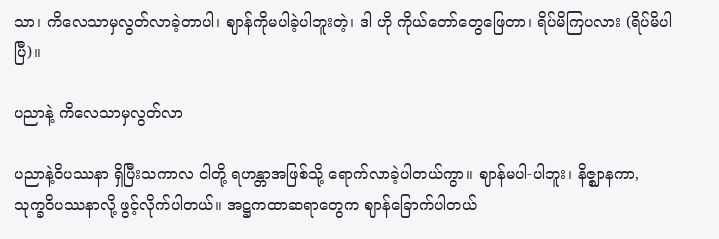သာ၊ ကိလေသာမှလွတ်လာခဲ့တာပါ၊ ဈာန်ကိုမပါခဲ့ပါဘူးတဲ့၊ ဒါ ဟို ကိုယ်တော်တွေဖြေတာ၊ ရိပ်မိကြပလား (ရိပ်မိပါပြီ)။

ပညာနဲ့ ကိလေသာမှလွတ်လာ

ပညာနဲ့ဝိပဿနာ ရှိပြီးသကာလ ငါတို့ ရဟန္တာအဖြစ်သို့ ရောက်လာခဲ့ပါတယ်ကွာ။ ဈာန်မပါ-ပါဘူး၊ နိဇ္ဈာနကာ, သုက္ခဝိပဿနာလို့ ဖွင့်လိုက်ပါတယ်။ အဋ္ဌကထာဆရာတွေက ဈာန်ခြောက်ပါတယ်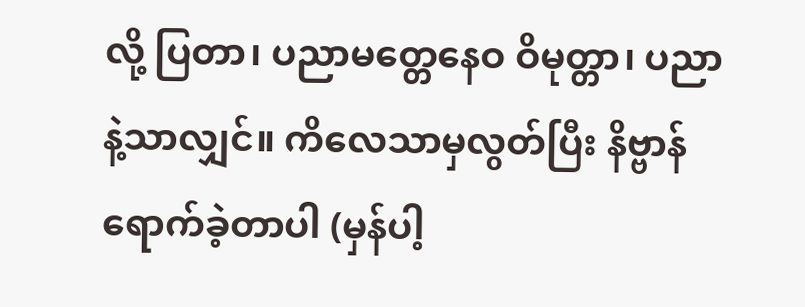လို့ ပြတာ၊ ပညာမတ္တေနေဝ ဝိမုတ္တာ၊ ပညာနဲ့သာလျှင်။ ကိလေသာမှလွတ်ပြီး နိဗ္ဗာန်ရောက်ခဲ့တာပါ (မှန်ပါ့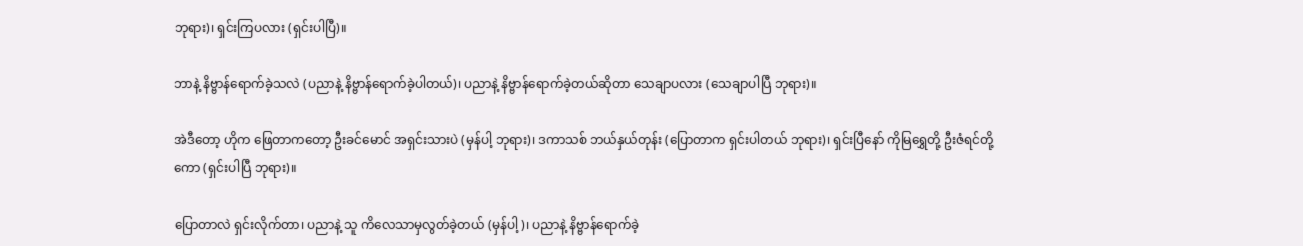ဘုရား)၊ ရှင်းကြပလား (ရှင်းပါပြီ)။

ဘာနဲ့ နိဗ္ဗာန်ရောက်ခဲ့သလဲ (ပညာနဲ့ နိဗ္ဗာန်ရောက်ခဲ့ပါတယ်)၊ ပညာနဲ့ နိဗ္ဗာန်ရောက်ခဲ့တယ်ဆိုတာ သေချာပလား (သေချာပါပြီ ဘုရား)။

အဲဒီတော့ ဟိုက ဖြေတာကတော့ ဦးခင်မောင် အရှင်းသားပဲ (မှန်ပါ့ ဘုရား)၊ ဒကာသစ် ဘယ်နှယ်တုန်း (ပြောတာက ရှင်းပါတယ် ဘုရား)၊ ရှင်းပြီနော် ကိုမြရွှေတို့ ဦးဇံရင်တို့ကော (ရှင်းပါပြီ ဘုရား)။

ပြောတာလဲ ရှင်းလိုက်တာ၊ ပညာနဲ့ သူ ကိလေသာမှလွတ်ခဲ့တယ် (မှန်ပါ့)၊ ပညာနဲ့ နိဗ္ဗာန်ရောက်ခဲ့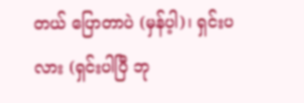တယ် ပြောတာပဲ (မှန်ပ့ါ)၊ ရှင်းပလား (ရှင်းပါပြီ ဘု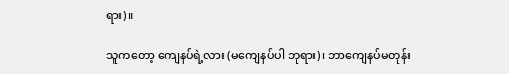ရား)။

သူကတော့ ကျေနပ်ရဲ့လား (မကျေနပ်ပါ ဘုရား)၊ ဘာကျေနပ်မတုန်း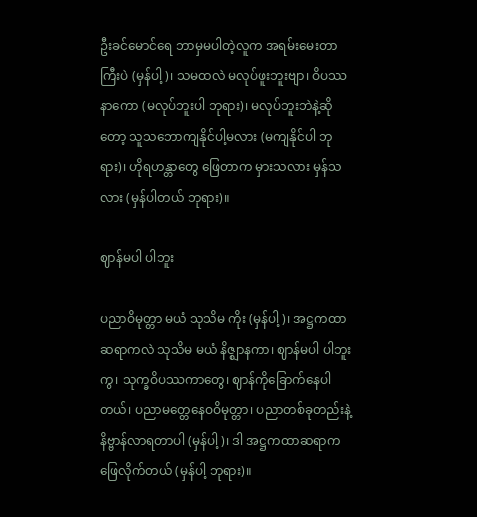ဦးခင်မောင်ရေ ဘာမှမပါတဲ့လူက အရမ်းမေးတာကြီးပဲ (မှန်ပါ့)၊ သမထလဲ မလုပ်ဖူးဘူးဗျာ၊ ဝိပဿနာကော (မလုပ်ဘူးပါ ဘုရား)၊ မလုပ်ဘူးဘဲနဲ့ဆိုတော့ သူသဘောကျနိုင်ပါ့မလား (မကျနိုင်ပါ ဘုရား)၊ ဟိုရဟန္တာတွေ ဖြေတာက မှားသလား မှန်သလား (မှန်ပါတယ် ဘုရား)။

ဈာန်မပါ ပါဘူး

ပညာဝိမုတ္တာ မယံ သုသိမ ကိုး (မှန်ပါ့)၊ အဋ္ဌကထာဆရာကလဲ သုသိမ မယံ နိဇ္ဈာနကာ၊ ဈာန်မပါ ပါဘူးကွ၊ သုက္ခဝိပဿကာတွေ၊ ဈာန်ကိုခြောက်နေပါတယ်၊ ပညာမတ္တေနေဝဝိမုတ္တာ၊ ပညာတစ်ခုတည်းနဲ့ နိဗ္ဗာန်လာရတာပါ (မှန်ပါ့)၊ ဒါ အဋ္ဌကထာဆရာက ဖြေလိုက်တယ် (မှန်ပါ့ ဘုရား)။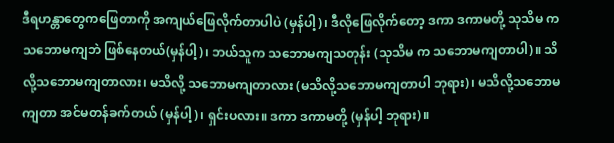ဒီရဟန္တာတွေကဖြေတာကို အကျယ်ဖြေလိုက်တာပါပဲ (မှန်ပါ့)၊ ဒီလိုဖြေလိုက်တော့ ဒကာ ဒကာမတို့ သုသိမ က သဘောမကျဘဲ ဖြစ်နေတယ်(မှန်ပါ့)၊ ဘယ်သူက သဘောမကျသတုန်း (သုသိမ က သဘောမကျတာပါ)။ သိလို့သဘောမကျတာလား၊ မသိလို့ သဘောမကျတာလား (မသိလို့သဘောမကျတာပါ ဘုရား)၊ မသိလို့သဘောမကျတာ အင်မတန်ခက်တယ် (မှန်ပါ့)၊ ရှင်းပလား။ ဒကာ ဒကာမတို့ (မှန်ပါ့ ဘုရား)။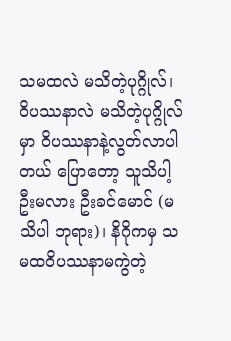သမထလဲ မသိတဲ့ပုဂ္ဂိုလ်၊ ဝိပဿနာလဲ မသိတဲ့ပုဂ္ဂိုလ်မှာ ဝိပဿနာနဲ့လွတ်လာပါတယ် ပြောတော့ သူသိပါ့ဦးမလား ဦးခင်မောင် (မသိပါ ဘုရား)၊ နိဂိုကမှ သမထဝိပဿနာမကွဲတဲ့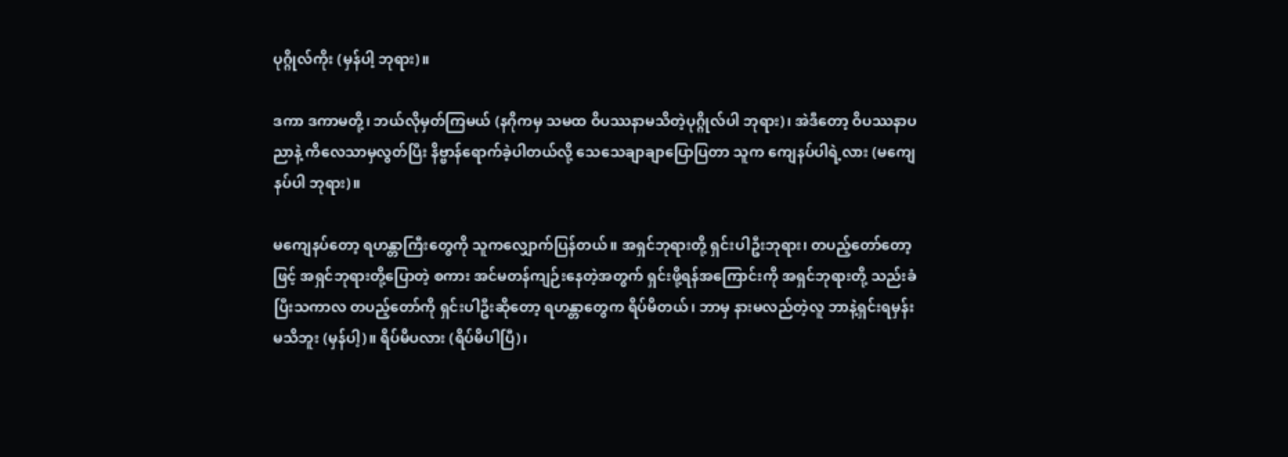ပုဂ္ဂိုလ်ကိုး (မှန်ပါ့ ဘုရား)။

ဒကာ ဒကာမတို့၊ ဘယ်လိုမှတ်ကြမယ် (နဂိုကမှ သမထ ဝိပဿနာမသိတဲ့ပုဂ္ဂိုလ်ပါ ဘုရား)၊ အဲဒီတော့ ဝိပဿနာပညာနဲ့ ကိလေသာမှလွတ်ပြီး နိဗ္ဗာန်ရောက်ခဲ့ပါတယ်လို့ သေသေချာချာပြောပြတာ သူက ကျေနပ်ပါရဲ့လား (မကျေနပ်ပါ ဘုရား)။

မကျေနပ်တော့ ရဟန္တာကြီးတွေကို သူကလျှောက်ပြန်တယ်။ အရှင်ဘုရားတို့ ရှင်းပါဦးဘုရား၊ တပည့်တော်တော့ဖြင့် အရှင်ဘုရားတို့ပြောတဲ့ စကား အင်မတန်ကျဉ်းနေတဲ့အတွက် ရှင်းဖို့ရန်အကြောင်းကို အရှင်ဘုရားတို့ သည်းခံပြီးသကာလ တပည့်တော်ကို ရှင်းပါဦးဆိုတော့ ရဟန္တာတွေက ရိပ်မိတယ်၊ ဘာမှ နားမလည်တဲ့လူ ဘာနဲ့ရှင်းရမှန်းမသိဘူး (မှန်ပါ့)။ ရိပ်မိပလား (ရိပ်မိပါပြီ)၊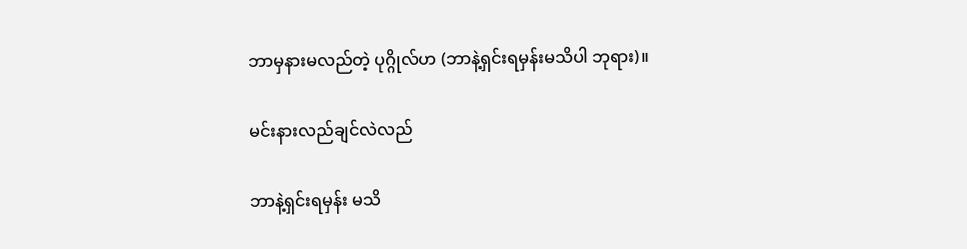ဘာမှနားမလည်တဲ့ ပုဂ္ဂိုလ်ဟ (ဘာနဲ့ရှင်းရမှန်းမသိပါ ဘုရား)။

မင်းနားလည်ချင်လဲလည်

ဘာနဲ့ရှင်းရမှန်း မသိ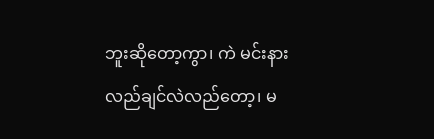ဘူးဆိုတော့ကွာ၊ ကဲ မင်းနားလည်ချင်လဲလည်တော့၊ မ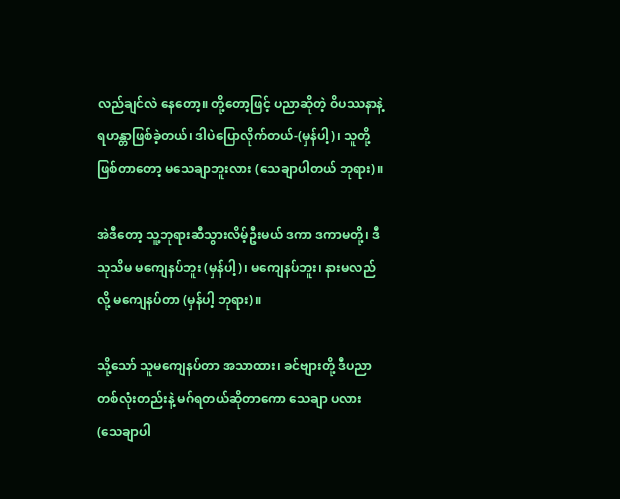လည်ချင်လဲ နေတော့။ တို့တော့ဖြင့် ပညာဆိုတဲ့ ဝိပဿနာနဲ့ ရဟန္တာဖြစ်ခဲ့တယ်၊ ဒါပဲပြောလိုက်တယ်-(မှန်ပါ့)၊ သူတို့ဖြစ်တာတော့ မသေချာဘူးလား (သေချာပါတယ် ဘုရား)။

အဲဒီတော့ သူ့ဘုရားဆီသွားလိမ့်ဦးမယ် ဒကာ ဒကာမတို့၊ ဒီသုသိမ မကျေနပ်ဘူး (မှန်ပါ့)၊ မကျေနပ်ဘူး၊ နားမလည်လို့ မကျေနပ်တာ (မှန်ပါ့ ဘုရား)။

သို့သော် သူမကျေနပ်တာ အသာထား၊ ခင်ဗျားတို့ ဒီပညာတစ်လုံးတည်းနဲ့ မဂ်ရတယ်ဆိုတာကော သေချာ ပလား (သေချာပါ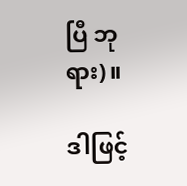ပြီ ဘုရား)။

ဒါဖြင့်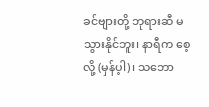ခင်ဗျားတို့ ဘုရားဆီ မသွားနိုင်ဘူး၊ နာရီက စေ့လို့ (မှန်ပ့ါ)၊ သဘော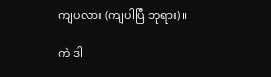ကျပလား (ကျပါပြီ ဘုရား)။

ကဲ ဒါ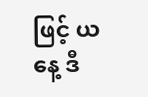ဖြင့် ယနေ့ ဒီ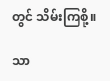တွင် သိမ်းကြစို့။

သာ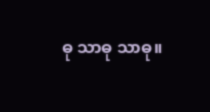ဓု သာဓု သာဓု။